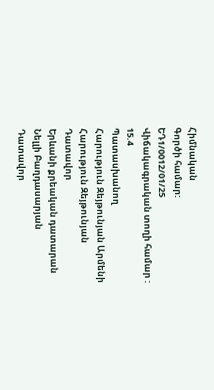Հիմնական
Գործի համար:
ԵԴ1/0012/01/25
Վիճակագրական տողի համար :
15.4
Պատասխանող
Հարություն Զեյթունյան Արմենի
Հարություն Զեյթունյան
Դատավոր
Երևանի քրեական դատարան
Նելլի Բաղդասարյան
Դատավոր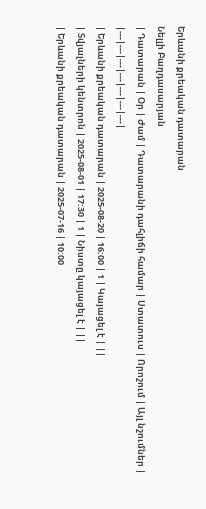Երևանի քրեական դատարան
Նելլի Բաղդասարյան
| Դատարան | Օր | Ժամ | Դատարանի դահլիճի համար | Ստատուս | Որոշում | Այլ նշումներ |
|---|---|---|---|---|---|---|
| Երևանի քրեական դատարան | 2025-08-20 | 16:00 | 1 | Կայացել է | ||
| Տվյալների կենտրոն | 2025-08-01 | 17:30 | 1 | Նիստը կայացել է | ||
| Երևանի քրեական դատարան | 2025-07-16 | 10:00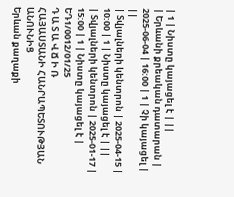| 1 | Նիստը կայացել է | ||
| Երևանի քրեական դատարան | 2025-06-04 | 16:00 | 1 | Չի կայացել | ||
| Տվյալների կենտրոն | 2025-04-15 | 10:00 | 1 | Նիստը կայացել է | ||
| Տվյալների կենտրոն | 2025-01-17 | 15:00 | 1 | Նիստը կայացել է |
ԵԴ1/0012/01/25
Դ Ա Տ Ա Վ Ճ Ի Ռ
ՀԱՅԱՍՏԱՆԻ ՀԱՆՐԱՊԵՏՈՒԹՅԱՆ ԱՆՈՒՆԻՑ
Երևան քաղաքի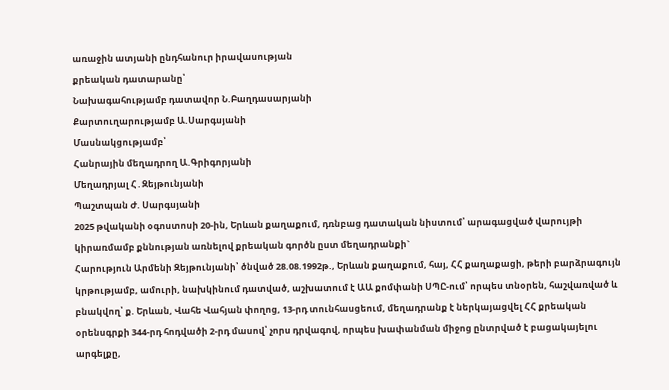առաջին ատյանի ընդհանուր իրավասության
քրեական դատարանը՝
Նախագահությամբ դատավոր Ն.Բաղդասարյանի
Քարտուղարությամբ Ա.Սարգսյանի
Մասնակցությամբ՝
Հանրային մեղադրող Ա.Գրիգորյանի
Մեղադրյալ Հ․Զեյթունյանի
Պաշտպան Ժ. Սարգսյանի
2025 թվականի օգոստոսի 20-ին, Երևան քաղաքում, դռնբաց դատական նիստում՝ արագացված վարույթի կիրառմամբ քննության առնելով քրեական գործն ըստ մեղադրանքի`
Հարություն Արմենի Զեյթունյանի՝ ծնված 28.08.1992թ., Երևան քաղաքում, հայ, ՀՀ քաղաքացի, թերի բարձրագույն կրթությամբ, ամուրի, նախկինում դատված, աշխատում է ԱԱ քոմփանի ՍՊԸ-ում՝ որպես տնօրեն, հաշվառված և բնակվող՝ ք. Երևան, Վահե Վահյան փողոց, 13-րդ տունհասցեում, մեղադրանք է ներկայացվել ՀՀ քրեական օրենսգրքի 344-րդ հոդվածի 2-րդ մասով՝ չորս դրվագով, որպես խափանման միջոց ընտրված է բացակայելու արգելքը,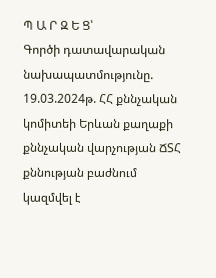Պ Ա Ր Զ Ե Ց՝
Գործի դատավարական նախապատմությունը.
19.03.2024թ. ՀՀ քննչական կոմիտեի Երևան քաղաքի քննչական վարչության ՃՏՀ քննության բաժնում կազմվել է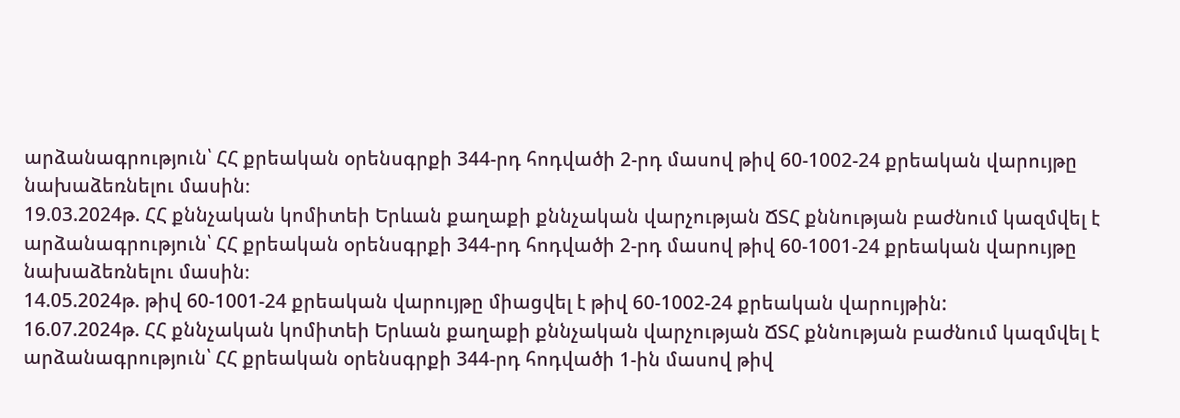արձանագրություն՝ ՀՀ քրեական օրենսգրքի 344-րդ հոդվածի 2-րդ մասով թիվ 60-1002-24 քրեական վարույթը նախաձեռնելու մասին։
19.03.2024թ. ՀՀ քննչական կոմիտեի Երևան քաղաքի քննչական վարչության ՃՏՀ քննության բաժնում կազմվել է արձանագրություն՝ ՀՀ քրեական օրենսգրքի 344-րդ հոդվածի 2-րդ մասով թիվ 60-1001-24 քրեական վարույթը նախաձեռնելու մասին։
14.05.2024թ. թիվ 60-1001-24 քրեական վարույթը միացվել է թիվ 60-1002-24 քրեական վարույթին:
16.07.2024թ. ՀՀ քննչական կոմիտեի Երևան քաղաքի քննչական վարչության ՃՏՀ քննության բաժնում կազմվել է արձանագրություն՝ ՀՀ քրեական օրենսգրքի 344-րդ հոդվածի 1-ին մասով թիվ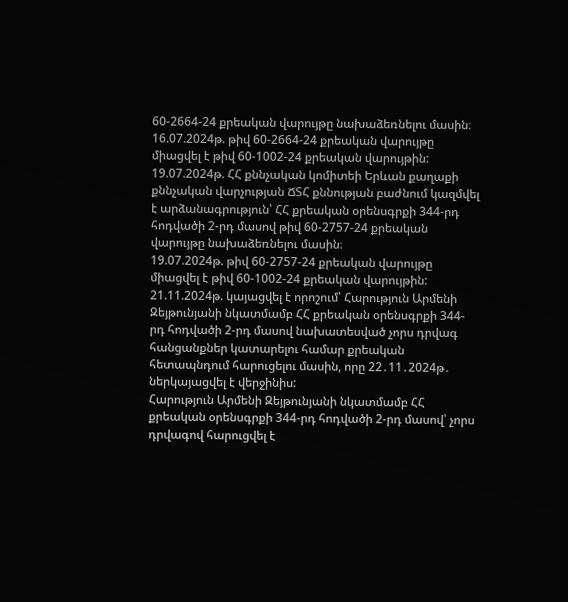60-2664-24 քրեական վարույթը նախաձեռնելու մասին։
16.07.2024թ. թիվ 60-2664-24 քրեական վարույթը միացվել է թիվ 60-1002-24 քրեական վարույթին:
19.07.2024թ. ՀՀ քննչական կոմիտեի Երևան քաղաքի քննչական վարչության ՃՏՀ քննության բաժնում կազմվել է արձանագրություն՝ ՀՀ քրեական օրենսգրքի 344-րդ հոդվածի 2-րդ մասով թիվ 60-2757-24 քրեական վարույթը նախաձեռնելու մասին։
19.07.2024թ. թիվ 60-2757-24 քրեական վարույթը միացվել է թիվ 60-1002-24 քրեական վարույթին:
21.11.2024թ. կայացվել է որոշում՝ Հարություն Արմենի Զեյթունյանի նկատմամբ ՀՀ քրեական օրենսգրքի 344-րդ հոդվածի 2-րդ մասով նախատեսված չորս դրվագ հանցանքներ կատարելու համար քրեական հետապնդում հարուցելու մասին, որը 22․11․2024թ․ ներկայացվել է վերջինիս:
Հարություն Արմենի Զեյթունյանի նկատմամբ ՀՀ քրեական օրենսգրքի 344-րդ հոդվածի 2-րդ մասով՝ չորս դրվագով հարուցվել է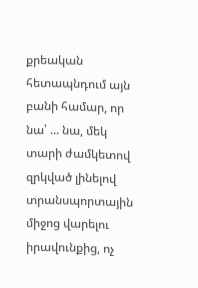քրեական հետապնդում այն բանի համար, որ նա՝ ... նա, մեկ տարի ժամկետով զրկված լինելով տրանսպորտային միջոց վարելու իրավունքից, ոչ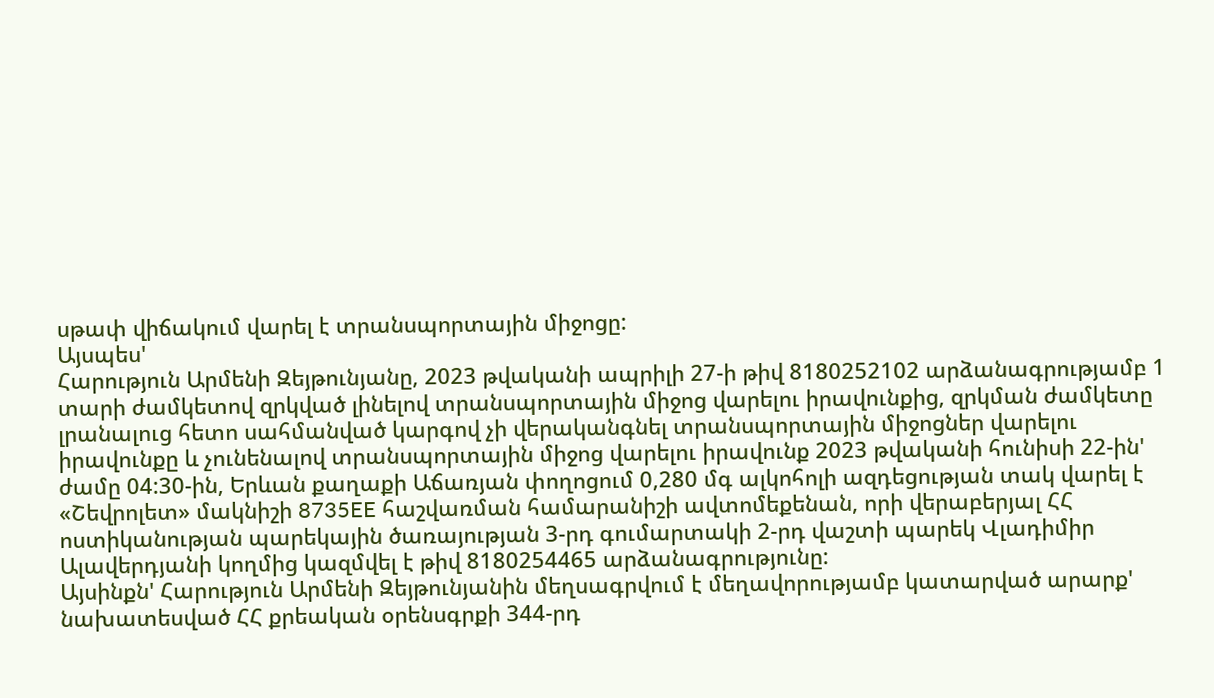սթափ վիճակում վարել է տրանսպորտային միջոցը:
Այսպես'
Հարություն Արմենի Զեյթունյանը, 2023 թվականի ապրիլի 27-ի թիվ 8180252102 արձանագրությամբ 1 տարի ժամկետով զրկված լինելով տրանսպորտային միջոց վարելու իրավունքից, զրկման ժամկետը լրանալուց հետո սահմանված կարգով չի վերականգնել տրանսպորտային միջոցներ վարելու իրավունքը և չունենալով տրանսպորտային միջոց վարելու իրավունք 2023 թվականի հունիսի 22-ին' ժամը 04:30-ին, Երևան քաղաքի Աճառյան փողոցում 0,280 մգ ալկոհոլի ազդեցության տակ վարել է «Շեվրոլետ» մակնիշի 8735EE հաշվառման համարանիշի ավտոմեքենան, որի վերաբերյալ ՀՀ ոստիկանության պարեկային ծառայության 3-րդ գումարտակի 2-րդ վաշտի պարեկ Վլադիմիր Ալավերդյանի կողմից կազմվել է թիվ 8180254465 արձանագրությունը:
Այսինքն' Հարություն Արմենի Զեյթունյանին մեղսագրվում է մեղավորությամբ կատարված արարք' նախատեսված ՀՀ քրեական օրենսգրքի 344-րդ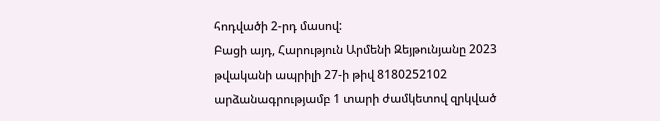հոդվածի 2-րդ մասով:
Բացի այդ, Հարություն Արմենի Զեյթունյանը 2023 թվականի ապրիլի 27-ի թիվ 8180252102 արձանագրությամբ 1 տարի ժամկետով զրկված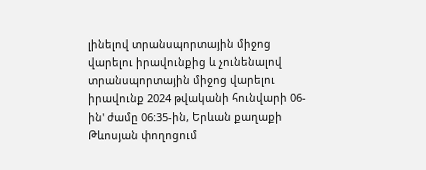լինելով տրանսպորտային միջոց վարելու իրավունքից և չունենալով տրանսպորտային միջոց վարելու իրավունք 2024 թվականի հունվարի 06-ին' ժամը 06:35-ին, Երևան քաղաքի Թևոսյան փողոցում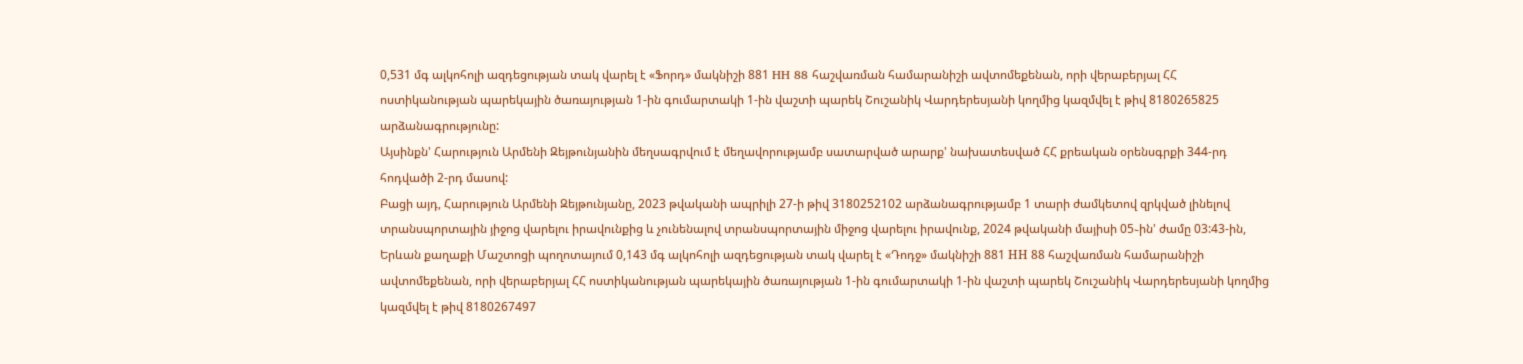0,531 մգ ալկոհոլի ազդեցության տակ վարել է «Ֆորդ» մակնիշի 881 HH 88 հաշվառման համարանիշի ավտոմեքենան, որի վերաբերյալ ՀՀ ոստիկանության պարեկային ծառայության 1-ին գումարտակի 1-ին վաշտի պարեկ Շուշանիկ Վարդերեսյանի կողմից կազմվել է թիվ 8180265825 արձանագրությունը:
Այսինքն' Հարություն Արմենի Զեյթունյանին մեղսագրվում է մեղավորությամբ սատարված արարք' նախատեսված ՀՀ քրեական օրենսգրքի 344-րդ հոդվածի 2-րդ մասով:
Բացի այդ, Հարություն Արմենի Զեյթունյանը, 2023 թվականի ապրիլի 27-ի թիվ 3180252102 արձանագրությամբ 1 տարի ժամկետով զրկված լինելով տրանսպորտային յիջոց վարելու իրավունքից և չունենալով տրանսպորտային միջոց վարելու իրավունք, 2024 թվականի մայիսի 05֊ին' ժամը 03:43-ին, Երևան քաղաքի Մաշտոցի պողոտայում 0,143 մգ ալկոհոլի ազդեցության տակ վարել է «Դոդջ» մակնիշի 881 НН 88 հաշվառման համարանիշի ավտոմեքենան, որի վերաբերյալ ՀՀ ոստիկանության պարեկային ծառայության 1-ին գումարտակի 1-ին վաշտի պարեկ Շուշանիկ Վարդերեսյանի կողմից կազմվել է թիվ 8180267497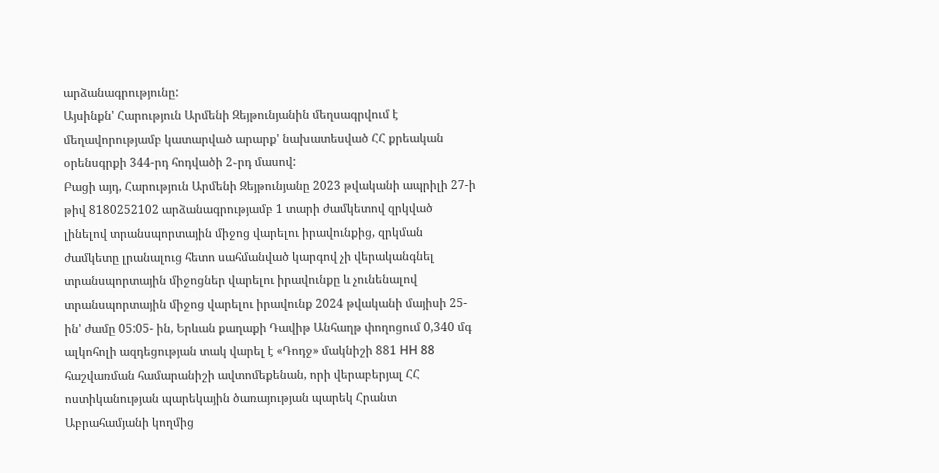արձանագրությունը:
Այսինքն' Հարություն Արմենի Զեյթունյանին մեղսագրվում է մեղավորությամբ կատարված արարք' նախատեսված ՀՀ քրեական օրենսգրքի 344-րդ հոդվածի 2֊րդ մասով:
Բացի այդ, Հարություն Արմենի Զեյթունյանը 2023 թվականի ապրիլի 27-ի թիվ 8180252102 արձանագրությամբ 1 տարի ժամկետով զրկված լինելով տրանսպորտային միջոց վարելու իրավունքից, զրկման ժամկետը լրանալուց հետո սահմանված կարգով չի վերականգնել տրանսպորտային միջոցներ վարելու իրավունքը և չունենալով տրանսպորտային միջոց վարելու իրավունք 2024 թվականի մայիսի 25-ին' ժամը 05:05- ին, Երևան քաղաքի Դավիթ Անհաղթ փողոցում 0,340 մգ ալկոհոլի ազդեցության տակ վարել է «Դոդջ» մակնիշի 881 НН 88 հաշվառման համարանիշի ավտոմեքենան, որի վերաբերյալ ՀՀ ոստիկանության պարեկային ծառայության պարեկ Հրանտ Աբրահամյանի կողմից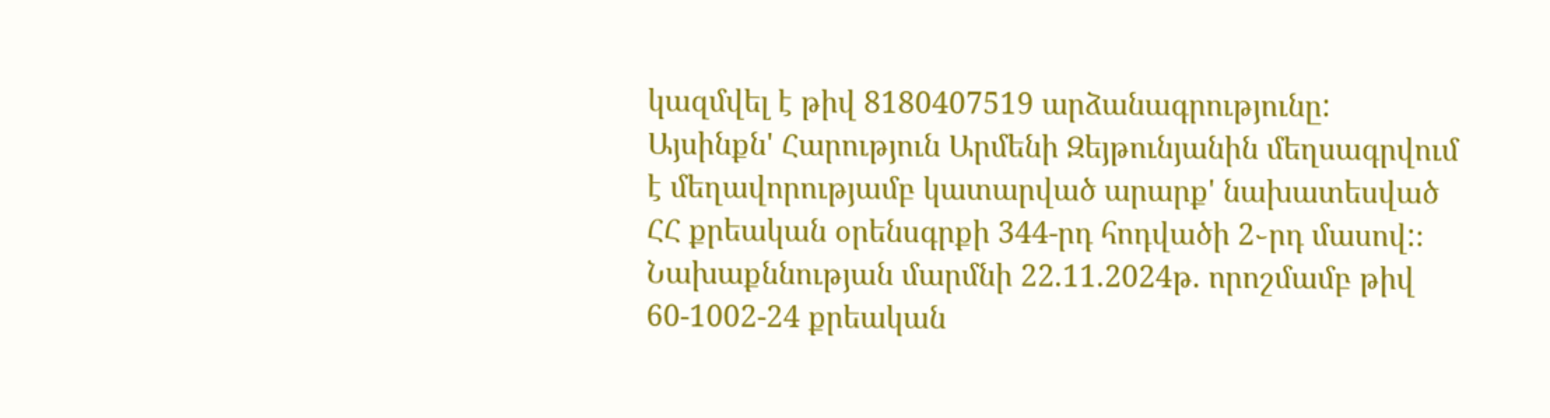կազմվել է թիվ 8180407519 արձանագրությունը:
Այսինքն' Հարություն Արմենի Զեյթունյանին մեղսագրվում է մեղավորությամբ կատարված արարք' նախատեսված ՀՀ քրեական օրենսգրքի 344-րդ հոդվածի 2֊րդ մասով:։
Նախաքննության մարմնի 22.11.2024թ. որոշմամբ թիվ 60-1002-24 քրեական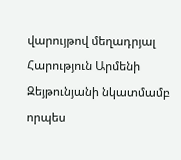վարույթով մեղադրյալ Հարություն Արմենի Զեյթունյանի նկատմամբ որպես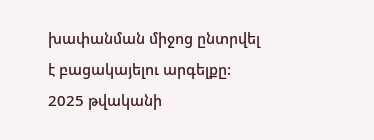խափանման միջոց ընտրվել է բացակայելու արգելքը:
2025 թվականի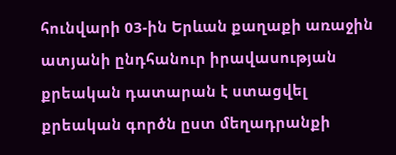հունվարի 03-ին Երևան քաղաքի առաջին ատյանի ընդհանուր իրավասության քրեական դատարան է ստացվել քրեական գործն ըստ մեղադրանքի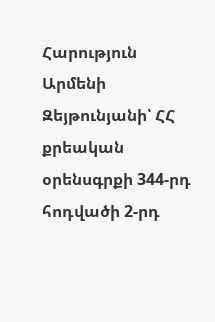Հարություն Արմենի Զեյթունյանի՝ ՀՀ քրեական օրենսգրքի 344-րդ հոդվածի 2-րդ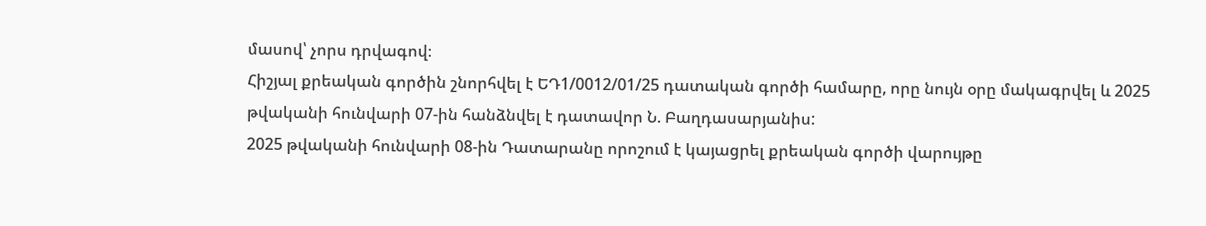մասով՝ չորս դրվագով։
Հիշյալ քրեական գործին շնորհվել է ԵԴ1/0012/01/25 դատական գործի համարը, որը նույն օրը մակագրվել և 2025 թվականի հունվարի 07-ին հանձնվել է դատավոր Ն. Բաղդասարյանիս:
2025 թվականի հունվարի 08-ին Դատարանը որոշում է կայացրել քրեական գործի վարույթը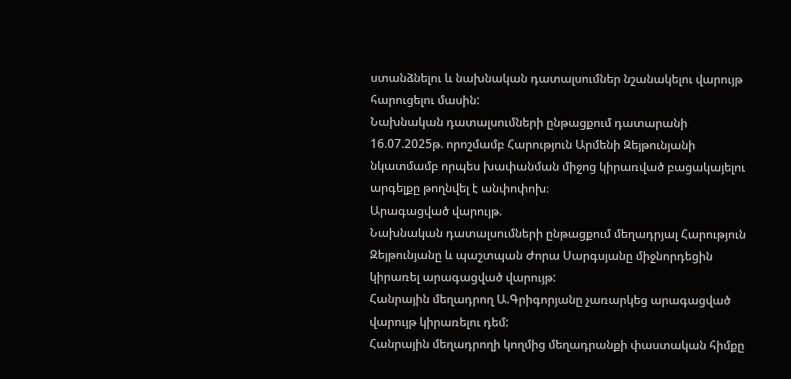ստանձնելու և նախնական դատալսումներ նշանակելու վարույթ հարուցելու մասին:
Նախնական դատալսումների ընթացքում դատարանի 16.07.2025թ. որոշմամբ Հարություն Արմենի Զեյթունյանի նկատմամբ որպես խափանման միջոց կիրառված բացակայելու արգելքը թողնվել է անփոփոխ։
Արագացված վարույթ.
Նախնական դատալսումների ընթացքում մեղադրյալ Հարություն Զեյթունյանը և պաշտպան Ժորա Սարգսյանը միջնորդեցին կիրառել արագացված վարույթ:
Հանրային մեղադրող Ա.Գրիգորյանը չառարկեց արագացված վարույթ կիրառելու դեմ:
Հանրային մեղադրողի կողմից մեղադրանքի փաստական հիմքը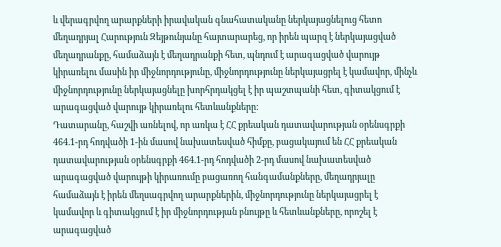և վերագրվող արարքների իրավական գնահատականը ներկայացնելուց հետո մեղադրյալ Հարություն Զեյթունյանը հայտարարեց, որ իրեն պարզ է ներկայացված մեղադրանքը, համաձայն է մեղադրանքի հետ, պնդում է արագացված վարույթ կիրառելու մասին իր միջնորդությունը, միջնորդությունը ներկայացրել է կամավոր, մինչև միջնորդությունը ներկայացնելը խորհրդակցել է իր պաշտպանի հետ, գիտակցում է արագացված վարույթ կիրառելու հետևանքները:
Դատարանը, հաշվի առնելով, որ առկա է ՀՀ քրեական դատավարության օրենսգրքի 464.1-րդ հոդվածի 1-ին մասով նախատեսված հիմքը, բացակայում են ՀՀ քրեական դատավարության օրենսգրքի 464.1-րդ հոդվածի 2-րդ մասով նախատեսված արագացված վարույթի կիրառումը բացառող հանգամանքները, մեղադրյալը համաձայն է իրեն մեղսագրվող արարքներին, միջնորդությունը ներկայացրել է կամավոր և գիտակցում է իր միջնորդության բնույթը և հետևանքները, որոշել է արագացված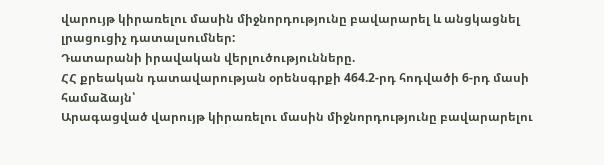վարույթ կիրառելու մասին միջնորդությունը բավարարել և անցկացնել լրացուցիչ դատալսումներ:
Դատարանի իրավական վերլուծությունները.
ՀՀ քրեական դատավարության օրենսգրքի 464.2-րդ հոդվածի 6-րդ մասի համաձայն՝
Արագացված վարույթ կիրառելու մասին միջնորդությունը բավարարելու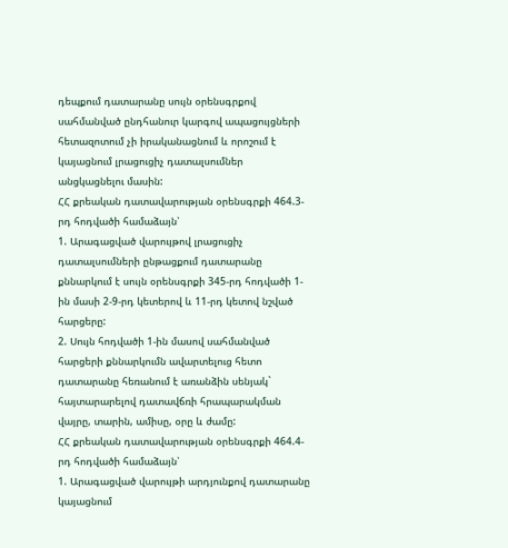դեպքում դատարանը սույն օրենսգրքով սահմանված ընդհանուր կարգով ապացույցների հետազոտում չի իրականացնում և որոշում է կայացնում լրացուցիչ դատալսումներ անցկացնելու մասին:
ՀՀ քրեական դատավարության օրենսգրքի 464.3-րդ հոդվածի համաձայն՝
1. Արագացված վարույթով լրացուցիչ դատալսումների ընթացքում դատարանը քննարկում է սույն օրենսգրքի 345-րդ հոդվածի 1-ին մասի 2-9-րդ կետերով և 11-րդ կետով նշված հարցերը:
2. Սույն հոդվածի 1-ին մասով սահմանված հարցերի քննարկումն ավարտելուց հետո դատարանը հեռանում է առանձին սենյակ` հայտարարելով դատավճռի հրապարակման վայրը, տարին, ամիսը, օրը և ժամը:
ՀՀ քրեական դատավարության օրենսգրքի 464.4-րդ հոդվածի համաձայն՝
1. Արագացված վարույթի արդյունքով դատարանը կայացնում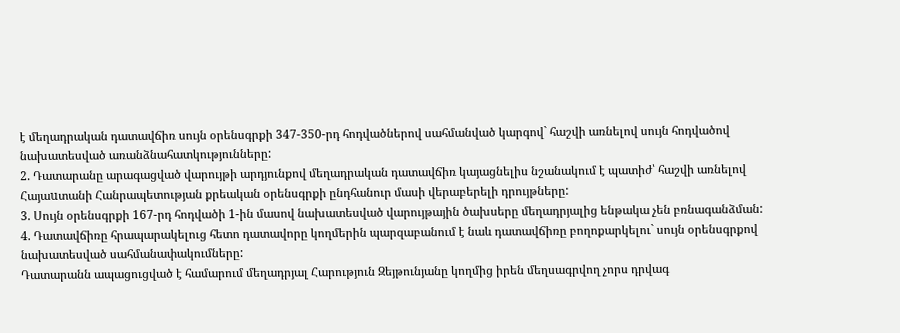է մեղադրական դատավճիռ սույն օրենսգրքի 347-350-րդ հոդվածներով սահմանված կարգով` հաշվի առնելով սույն հոդվածով նախատեսված առանձնահատկությունները:
2. Դատարանը արագացված վարույթի արդյունքով մեղադրական դատավճիռ կայացնելիս նշանակում է պատիժ՝ հաշվի առնելով Հայաuտանի Հանրապետության քրեական օրենսգրքի ընդհանուր մասի վերաբերելի դրույթները:
3. Սույն օրենսգրքի 167-րդ հոդվածի 1-ին մասով նախատեսված վարույթային ծախսերը մեղադրյալից ենթակա չեն բռնագանձման:
4. Դատավճիռը հրապարակելուց հետո դատավորը կողմերին պարզաբանում է նաև դատավճիռը բողոքարկելու` սույն օրենսգրքով նախատեսված սահմանափակումները:
Դատարանն ապացուցված է համարում մեղադրյալ Հարություն Զեյթունյանը կողմից իրեն մեղսագրվող չորս դրվագ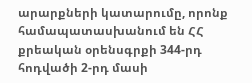արարքների կատարումը, որոնք համապատասխանում են ՀՀ քրեական օրենսգրքի 344-րդ հոդվածի 2-րդ մասի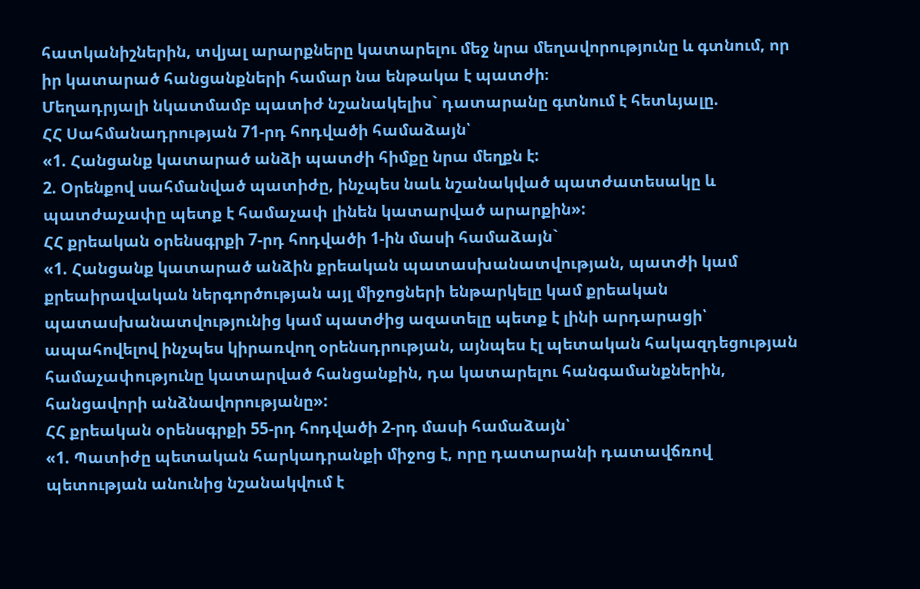հատկանիշներին, տվյալ արարքները կատարելու մեջ նրա մեղավորությունը և գտնում, որ իր կատարած հանցանքների համար նա ենթակա է պատժի։
Մեղադրյալի նկատմամբ պատիժ նշանակելիս` դատարանը գտնում է հետևյալը.
ՀՀ Սահմանադրության 71-րդ հոդվածի համաձայն՝
«1. Հանցանք կատարած անձի պատժի հիմքը նրա մեղքն է:
2. Օրենքով սահմանված պատիժը, ինչպես նաև նշանակված պատժատեսակը և պատժաչափը պետք է համաչափ լինեն կատարված արարքին»:
ՀՀ քրեական օրենսգրքի 7-րդ հոդվածի 1-ին մասի համաձայն`
«1. Հանցանք կատարած անձին քրեական պատասխանատվության, պատժի կամ քրեաիրավական ներգործության այլ միջոցների ենթարկելը կամ քրեական պատասխանատվությունից կամ պատժից ազատելը պետք է լինի արդարացի՝ ապահովելով ինչպես կիրառվող օրենսդրության, այնպես էլ պետական հակազդեցության համաչափությունը կատարված հանցանքին, դա կատարելու հանգամանքներին, հանցավորի անձնավորությանը»:
ՀՀ քրեական օրենսգրքի 55-րդ հոդվածի 2-րդ մասի համաձայն՝
«1. Պատիժը պետական հարկադրանքի միջոց է, որը դատարանի դատավճռով պետության անունից նշանակվում է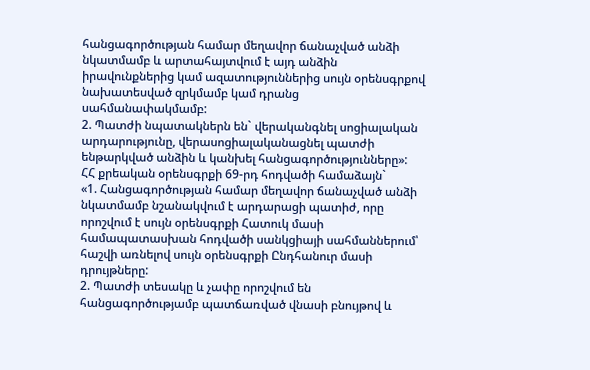հանցագործության համար մեղավոր ճանաչված անձի նկատմամբ և արտահայտվում է այդ անձին իրավունքներից կամ ազատություններից սույն օրենսգրքով նախատեսված զրկմամբ կամ դրանց սահմանափակմամբ:
2. Պատժի նպատակներն են` վերականգնել սոցիալական արդարությունը, վերասոցիալականացնել պատժի ենթարկված անձին և կանխել հանցագործությունները»:
ՀՀ քրեական օրենսգրքի 69-րդ հոդվածի համաձայն`
«1. Հանցագործության համար մեղավոր ճանաչված անձի նկատմամբ նշանակվում է արդարացի պատիժ, որը որոշվում է սույն օրենսգրքի Հատուկ մասի համապատասխան հոդվածի սանկցիայի սահմաններում՝ հաշվի առնելով սույն օրենսգրքի Ընդհանուր մասի դրույթները:
2. Պատժի տեսակը և չափը որոշվում են հանցագործությամբ պատճառված վնասի բնույթով և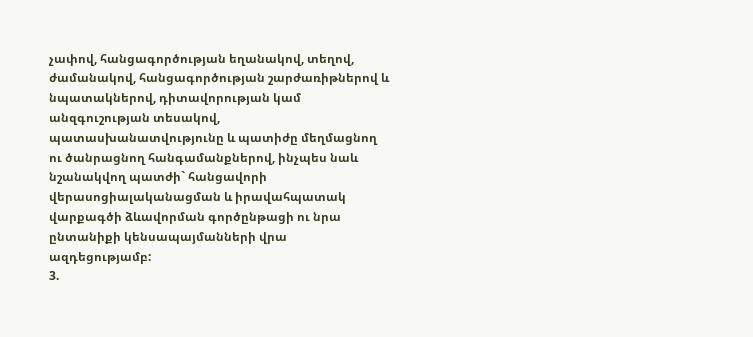չափով, հանցագործության եղանակով, տեղով, ժամանակով, հանցագործության շարժառիթներով և նպատակներով, դիտավորության կամ անզգուշության տեսակով, պատասխանատվությունը և պատիժը մեղմացնող ու ծանրացնող հանգամանքներով, ինչպես նաև նշանակվող պատժի` հանցավորի վերասոցիալականացման և իրավահպատակ վարքագծի ձևավորման գործընթացի ու նրա ընտանիքի կենսապայմանների վրա ազդեցությամբ:
3.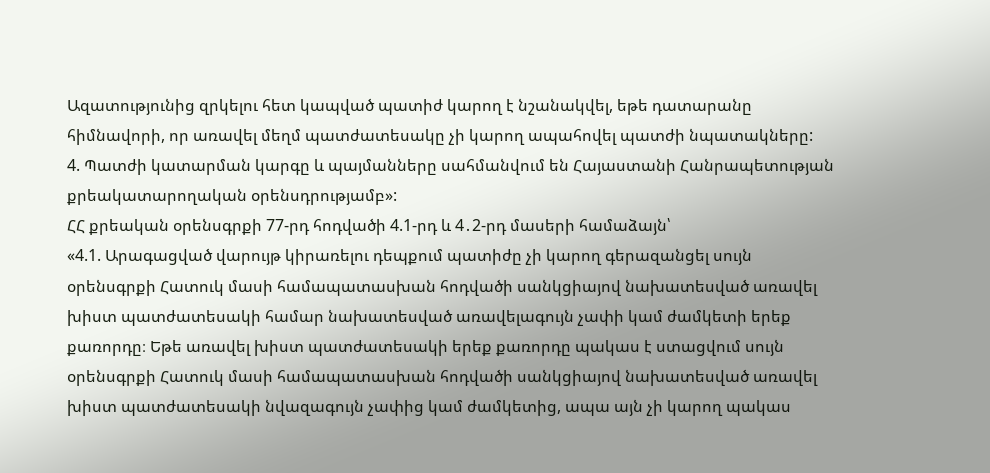Ազատությունից զրկելու հետ կապված պատիժ կարող է նշանակվել, եթե դատարանը հիմնավորի, որ առավել մեղմ պատժատեսակը չի կարող ապահովել պատժի նպատակները:
4. Պատժի կատարման կարգը և պայմանները սահմանվում են Հայաստանի Հանրապետության քրեակատարողական օրենսդրությամբ»:
ՀՀ քրեական օրենսգրքի 77-րդ հոդվածի 4.1-րդ և 4․2-րդ մասերի համաձայն՝
«4.1. Արագացված վարույթ կիրառելու դեպքում պատիժը չի կարող գերազանցել սույն օրենսգրքի Հատուկ մասի համապատասխան հոդվածի սանկցիայով նախատեսված առավել խիստ պատժատեսակի համար նախատեսված առավելագույն չափի կամ ժամկետի երեք քառորդը։ Եթե առավել խիստ պատժատեսակի երեք քառորդը պակաս է ստացվում սույն օրենսգրքի Հատուկ մասի համապատասխան հոդվածի սանկցիայով նախատեսված առավել խիստ պատժատեսակի նվազագույն չափից կամ ժամկետից, ապա այն չի կարող պակաս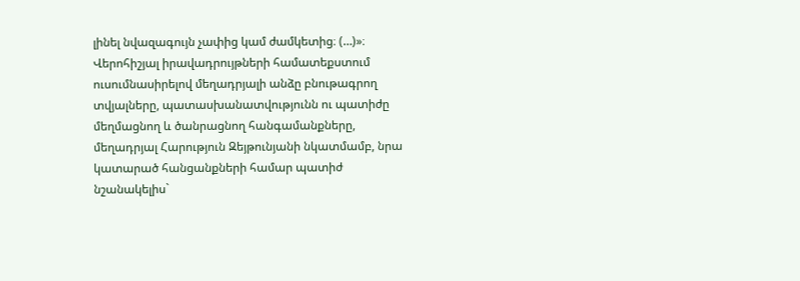լինել նվազագույն չափից կամ ժամկետից։ (…)»։
Վերոհիշյալ իրավադրույթների համատեքստում ուսումնասիրելով մեղադրյալի անձը բնութագրող տվյալները, պատասխանատվությունն ու պատիժը մեղմացնող և ծանրացնող հանգամանքները, մեղադրյալ Հարություն Զեյթունյանի նկատմամբ, նրա կատարած հանցանքների համար պատիժ նշանակելիս`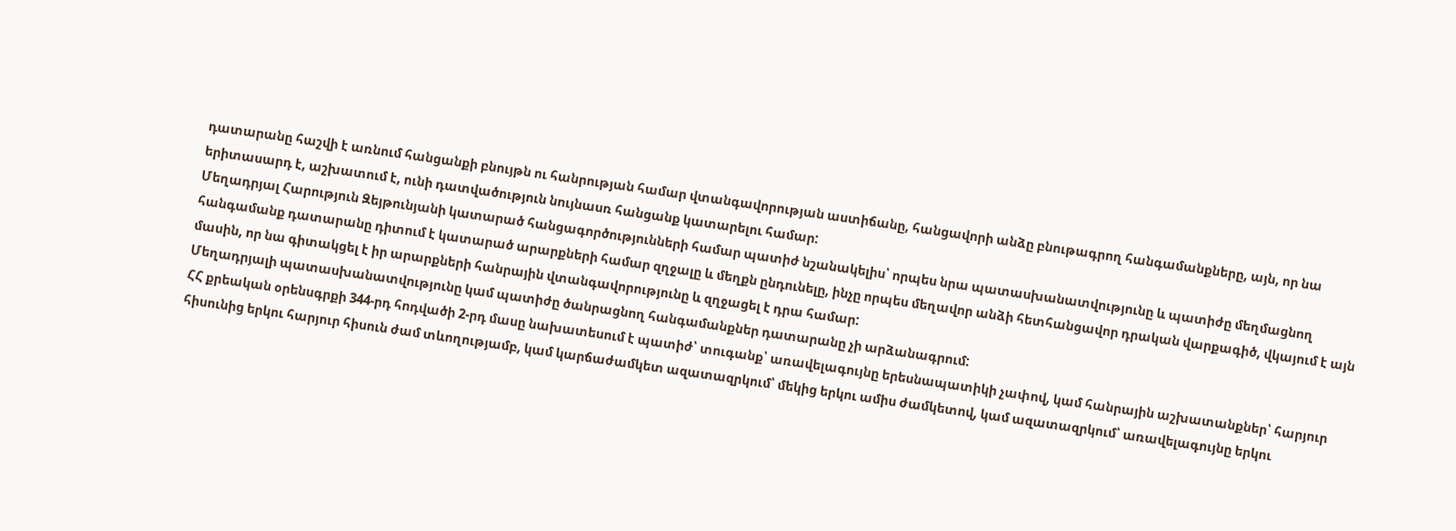դատարանը հաշվի է առնում հանցանքի բնույթն ու հանրության համար վտանգավորության աստիճանը, հանցավորի անձը բնութագրող հանգամանքները, այն, որ նա երիտասարդ է, աշխատում է, ունի դատվածություն նույնասռ հանցանք կատարելու համար:
Մեղադրյալ Հարություն Զեյթունյանի կատարած հանցագործությունների համար պատիժ նշանակելիս՝ որպես նրա պատասխանատվությունը և պատիժը մեղմացնող հանգամանք դատարանը դիտում է կատարած արարքների համար զղջալը և մեղքն ընդունելը, ինչը որպես մեղավոր անձի հետհանցավոր դրական վարքագիծ, վկայում է այն մասին, որ նա գիտակցել է իր արարքների հանրային վտանգավորությունը և զղջացել է դրա համար:
Մեղադրյալի պատասխանատվությունը կամ պատիժը ծանրացնող հանգամանքներ դատարանը չի արձանագրում:
ՀՀ քրեական օրենսգրքի 344-րդ հոդվածի 2-րդ մասը նախատեսում է պատիժ՝ տուգանք՝ առավելագույնը երեսնապատիկի չափով, կամ հանրային աշխատանքներ՝ հարյուր հիսունից երկու հարյուր հիսուն ժամ տևողությամբ, կամ կարճաժամկետ ազատազրկում՝ մեկից երկու ամիս ժամկետով, կամ ազատազրկում՝ առավելագույնը երկու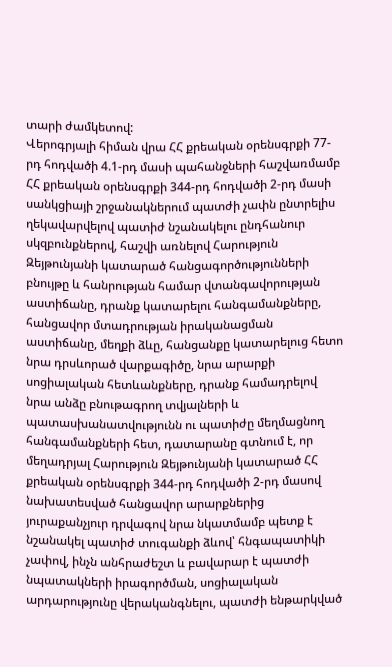տարի ժամկետով:
Վերոգրյալի հիման վրա ՀՀ քրեական օրենսգրքի 77-րդ հոդվածի 4.1-րդ մասի պահանջների հաշվառմամբ ՀՀ քրեական օրենսգրքի 344-րդ հոդվածի 2-րդ մասի սանկցիայի շրջանակներում պատժի չափն ընտրելիս ղեկավարվելով պատիժ նշանակելու ընդհանուր սկզբունքներով, հաշվի առնելով Հարություն Զեյթունյանի կատարած հանցագործությունների բնույթը և հանրության համար վտանգավորության աստիճանը, դրանք կատարելու հանգամանքները, հանցավոր մտադրության իրականացման աստիճանը, մեղքի ձևը, հանցանքը կատարելուց հետո նրա դրսևորած վարքագիծը, նրա արարքի սոցիալական հետևանքները, դրանք համադրելով նրա անձը բնութագրող տվյալների և պատասխանատվությունն ու պատիժը մեղմացնող հանգամանքների հետ, դատարանը գտնում է, որ մեղադրյալ Հարություն Զեյթունյանի կատարած ՀՀ քրեական օրենսգրքի 344-րդ հոդվածի 2-րդ մասով նախատեսված հանցավոր արարքներից յուրաքանչյուր դրվագով նրա նկատմամբ պետք է նշանակել պատիժ տուգանքի ձևով՝ հնգապատիկի չափով, ինչն անհրաժեշտ և բավարար է պատժի նպատակների իրագործման, սոցիալական արդարությունը վերականգնելու, պատժի ենթարկված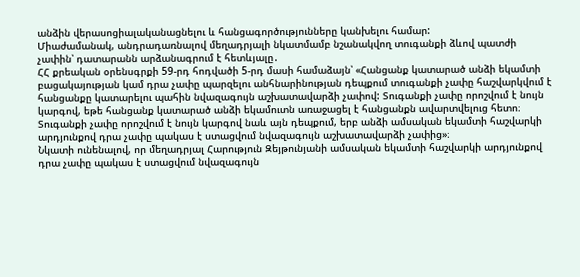անձին վերասոցիալականացնելու և հանցագործությունները կանխելու համար:
Միաժամանակ, անդրադառնալով մեղադրյալի նկատմամբ նշանակվող տուգանքի ձևով պատժի չափին՝ դատարանն արձանագրում է հետևյալը․
ՀՀ քրեական օրենսգրքի 59-րդ հոդվածի 5-րդ մասի համաձայն՝ «Հանցանք կատարած անձի եկամտի բացակայության կամ դրա չափը պարզելու անհնարինության դեպքում տուգանքի չափը հաշվարկվում է հանցանքը կատարելու պահին նվազագույն աշխատավարձի չափով: Տուգանքի չափը որոշվում է նույն կարգով, եթե հանցանք կատարած անձի եկամուտն առաջացել է հանցանքն ավարտվելուց հետո։ Տուգանքի չափը որոշվում է նույն կարգով նաև այն դեպքում, երբ անձի ամսական եկամտի հաշվարկի արդյունքով դրա չափը պակաս է ստացվում նվազագույն աշխատավարձի չափից»։
Նկատի ունենալով, որ մեղադրյալ Հարություն Զեյթունյանի ամսական եկամտի հաշվարկի արդյունքով դրա չափը պակաս է ստացվում նվազագույն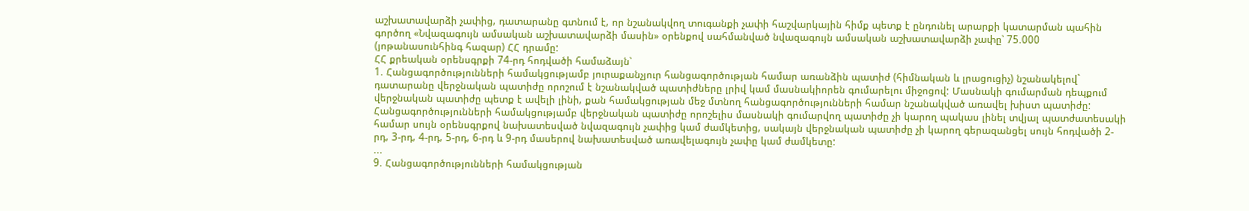աշխատավարձի չափից, դատարանը գտնում է, որ նշանակվող տուգանքի չափի հաշվարկային հիմք պետք է ընդունել արարքի կատարման պահին գործող «Նվազագույն ամսական աշխատավարձի մասին» օրենքով սահմանված նվազագույն ամսական աշխատավարձի չափը՝ 75.000 (յոթանասունհինգ հազար) ՀՀ դրամը:
ՀՀ քրեական օրենսգրքի 74-րդ հոդվածի համաձայն՝
1. Հանցագործությունների համակցությամբ յուրաքանչյուր հանցագործության համար առանձին պատիժ (հիմնական և լրացուցիչ) նշանակելով` դատարանը վերջնական պատիժը որոշում է նշանակված պատիժները լրիվ կամ մասնակիորեն գումարելու միջոցով: Մասնակի գումարման դեպքում վերջնական պատիժը պետք է ավելի լինի, քան համակցության մեջ մտնող հանցագործությունների համար նշանակված առավել խիստ պատիժը: Հանցագործությունների համակցությամբ վերջնական պատիժը որոշելիս մասնակի գումարվող պատիժը չի կարող պակաս լինել տվյալ պատժատեսակի համար սույն օրենսգրքով նախատեսված նվազագույն չափից կամ ժամկետից, սակայն վերջնական պատիժը չի կարող գերազանցել սույն հոդվածի 2-րդ, 3-րդ, 4-րդ, 5-րդ, 6-րդ և 9-րդ մասերով նախատեսված առավելագույն չափը կամ ժամկետը:
...
9. Հանցագործությունների համակցության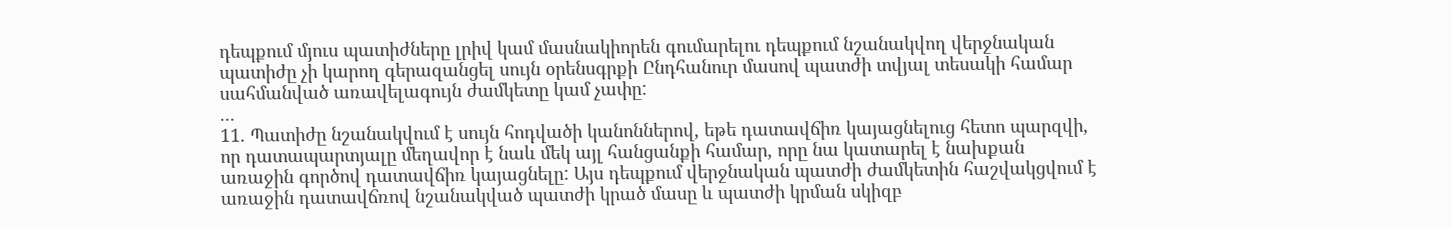դեպքում մյուս պատիժները լրիվ կամ մասնակիորեն գումարելու դեպքում նշանակվող վերջնական պատիժը չի կարող գերազանցել սույն օրենսգրքի Ընդհանուր մասով պատժի տվյալ տեսակի համար սահմանված առավելագույն ժամկետը կամ չափը:
...
11. Պատիժը նշանակվում է սույն հոդվածի կանոններով, եթե դատավճիռ կայացնելուց հետո պարզվի, որ դատապարտյալը մեղավոր է նաև մեկ այլ հանցանքի համար, որը նա կատարել է նախքան առաջին գործով դատավճիռ կայացնելը: Այս դեպքում վերջնական պատժի ժամկետին հաշվակցվում է առաջին դատավճռով նշանակված պատժի կրած մասը և պատժի կրման սկիզբ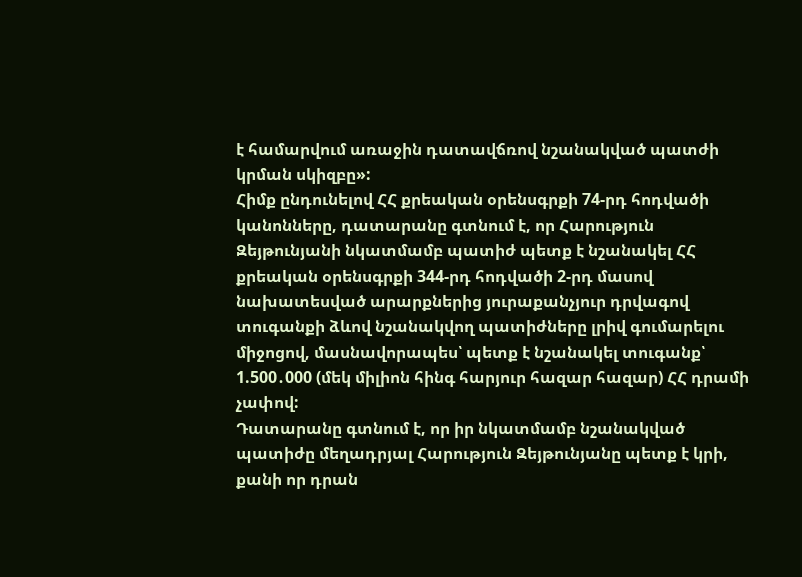է համարվում առաջին դատավճռով նշանակված պատժի կրման սկիզբը»:
Հիմք ընդունելով ՀՀ քրեական օրենսգրքի 74-րդ հոդվածի կանոնները, դատարանը գտնում է, որ Հարություն Զեյթունյանի նկատմամբ պատիժ պետք է նշանակել ՀՀ քրեական օրենսգրքի 344-րդ հոդվածի 2-րդ մասով նախատեսված արարքներից յուրաքանչյուր դրվագով տուգանքի ձևով նշանակվող պատիժները լրիվ գումարելու միջոցով, մասնավորապես՝ պետք է նշանակել տուգանք՝ 1.500․000 (մեկ միլիոն հինգ հարյուր հազար հազար) ՀՀ դրամի չափով:
Դատարանը գտնում է, որ իր նկատմամբ նշանակված պատիժը մեղադրյալ Հարություն Զեյթունյանը պետք է կրի, քանի որ դրան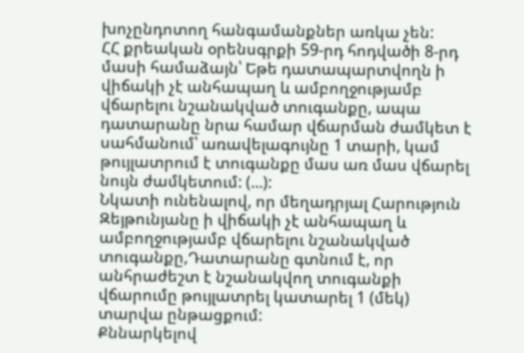խոչընդոտող հանգամանքներ առկա չեն:
ՀՀ քրեական օրենսգրքի 59-րդ հոդվածի 8-րդ մասի համաձայն՝ Եթե դատապարտվողն ի վիճակի չէ անհապաղ և ամբողջությամբ վճարելու նշանակված տուգանքը, ապա դատարանը նրա համար վճարման ժամկետ է սահմանում՝ առավելագույնը 1 տարի, կամ թույլատրում է տուգանքը մաս առ մաս վճարել նույն ժամկետում: (...):
Նկատի ունենալով, որ մեղադրյալ Հարություն Զեյթունյանը ի վիճակի չէ անհապաղ և ամբողջությամբ վճարելու նշանակված տուգանքը,Դատարանը գտնում է, որ անհրաժեշտ է նշանակվող տուգանքի վճարումը թույլատրել կատարել 1 (մեկ) տարվա ընթացքում:
Քննարկելով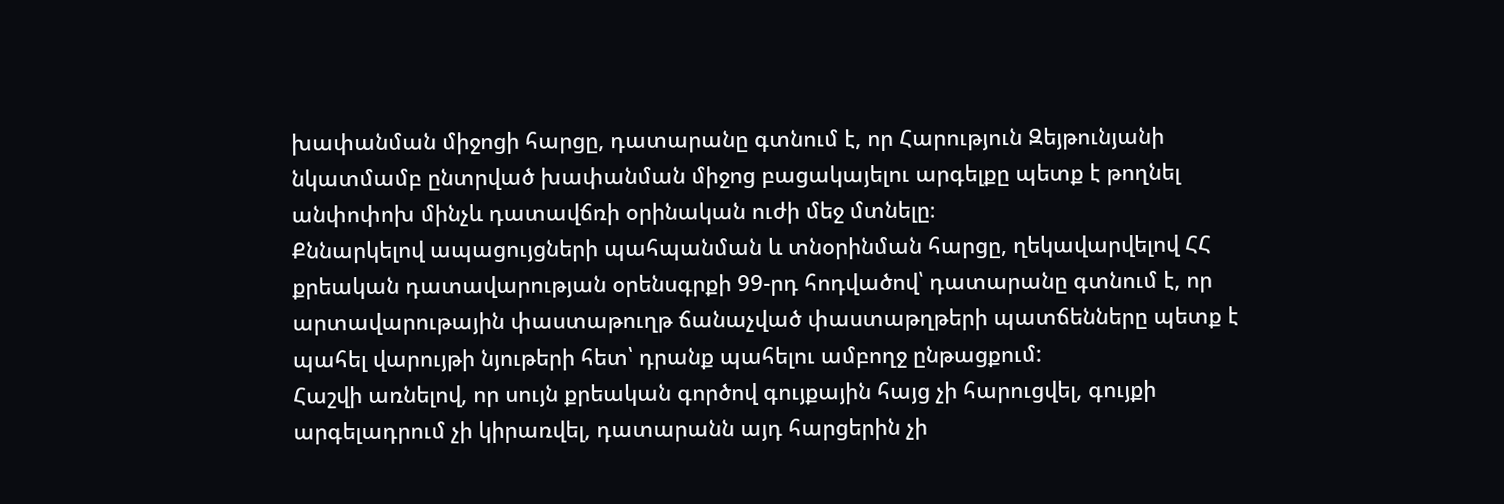խափանման միջոցի հարցը, դատարանը գտնում է, որ Հարություն Զեյթունյանի նկատմամբ ընտրված խափանման միջոց բացակայելու արգելքը պետք է թողնել անփոփոխ մինչև դատավճռի օրինական ուժի մեջ մտնելը։
Քննարկելով ապացույցների պահպանման և տնօրինման հարցը, ղեկավարվելով ՀՀ քրեական դատավարության օրենսգրքի 99-րդ հոդվածով՝ դատարանը գտնում է, որ արտավարութային փաստաթուղթ ճանաչված փաստաթղթերի պատճենները պետք է պահել վարույթի նյութերի հետ՝ դրանք պահելու ամբողջ ընթացքում:
Հաշվի առնելով, որ սույն քրեական գործով գույքային հայց չի հարուցվել, գույքի արգելադրում չի կիրառվել, դատարանն այդ հարցերին չի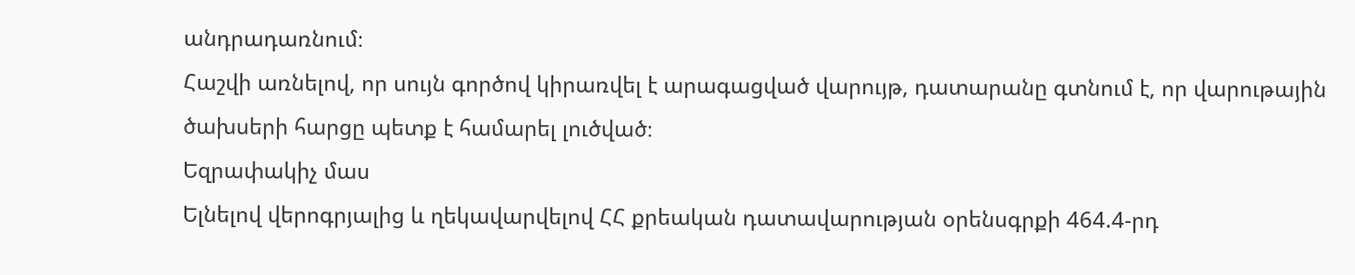անդրադառնում։
Հաշվի առնելով, որ սույն գործով կիրառվել է արագացված վարույթ, դատարանը գտնում է, որ վարութային ծախսերի հարցը պետք է համարել լուծված։
Եզրափակիչ մաս
Ելնելով վերոգրյալից և ղեկավարվելով ՀՀ քրեական դատավարության օրենսգրքի 464.4-րդ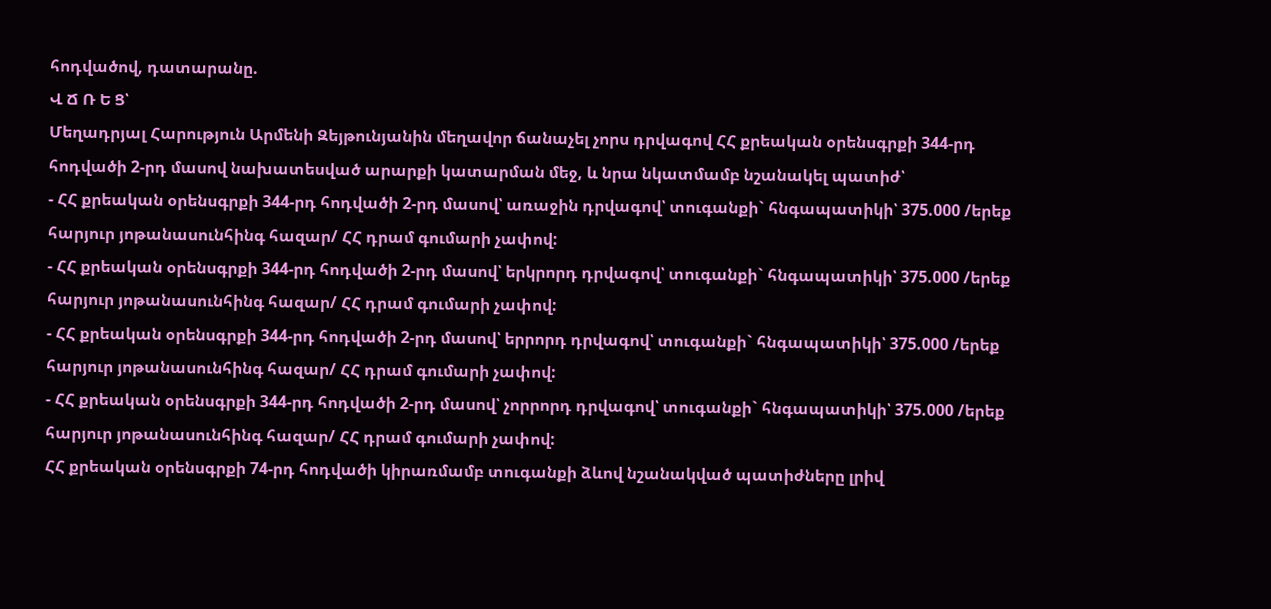հոդվածով, դատարանը.
Վ Ճ Ռ Ե Ց՝
Մեղադրյալ Հարություն Արմենի Զեյթունյանին մեղավոր ճանաչել չորս դրվագով ՀՀ քրեական օրենսգրքի 344-րդ հոդվածի 2-րդ մասով նախատեսված արարքի կատարման մեջ, և նրա նկատմամբ նշանակել պատիժ՝
- ՀՀ քրեական օրենսգրքի 344-րդ հոդվածի 2-րդ մասով՝ առաջին դրվագով՝ տուգանքի` հնգապատիկի՝ 375.000 /երեք հարյուր յոթանասունհինգ հազար/ ՀՀ դրամ գումարի չափով:
- ՀՀ քրեական օրենսգրքի 344-րդ հոդվածի 2-րդ մասով՝ երկրորդ դրվագով՝ տուգանքի` հնգապատիկի՝ 375.000 /երեք հարյուր յոթանասունհինգ հազար/ ՀՀ դրամ գումարի չափով:
- ՀՀ քրեական օրենսգրքի 344-րդ հոդվածի 2-րդ մասով՝ երրորդ դրվագով՝ տուգանքի` հնգապատիկի՝ 375.000 /երեք հարյուր յոթանասունհինգ հազար/ ՀՀ դրամ գումարի չափով:
- ՀՀ քրեական օրենսգրքի 344-րդ հոդվածի 2-րդ մասով՝ չորրորդ դրվագով՝ տուգանքի` հնգապատիկի՝ 375.000 /երեք հարյուր յոթանասունհինգ հազար/ ՀՀ դրամ գումարի չափով:
ՀՀ քրեական օրենսգրքի 74-րդ հոդվածի կիրառմամբ տուգանքի ձևով նշանակված պատիժները լրիվ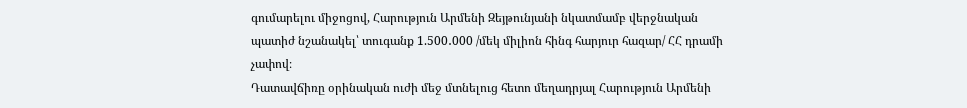գումարելու միջոցով, Հարություն Արմենի Զեյթունյանի նկատմամբ վերջնական պատիժ նշանակել՝ տուգանք 1.500․000 /մեկ միլիոն հինգ հարյուր հազար/ ՀՀ դրամի չափով։
Դատավճիռը օրինական ուժի մեջ մտնելուց հետո մեղադրյալ Հարություն Արմենի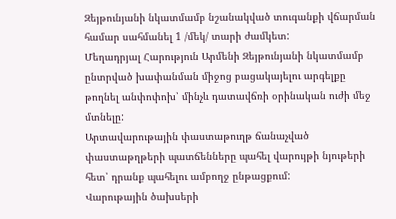Զեյթունյանի նկատմամբ նշանակված տուգանքի վճարման համար սահմանել 1 /մեկ/ տարի ժամկետ:
Մեղադրյալ Հարություն Արմենի Զեյթունյանի նկատմամբ ընտրված խափանման միջոց բացակայելու արգելքը թողնել անփոփոխ՝ մինչև դատավճռի օրինական ուժի մեջ մտնելը:
Արտավարութային փաստաթուղթ ճանաչված փաստաթղթերի պատճենները պահել վարույթի նյութերի հետ՝ դրանք պահելու ամբողջ ընթացքում:
Վարութային ծախսերի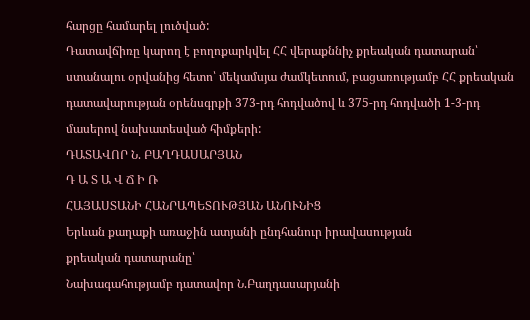հարցը համարել լուծված:
Դատավճիռը կարող է բողոքարկվել ՀՀ վերաքննիչ քրեական դատարան՝ ստանալու օրվանից հետո՝ մեկամսյա ժամկետում, բացառությամբ ՀՀ քրեական դատավարության օրենսգրքի 373-րդ հոդվածով և 375-րդ հոդվածի 1-3-րդ մասերով նախատեսված հիմքերի:
ԴԱՏԱՎՈՐ Ն. ԲԱՂԴԱՍԱՐՅԱՆ
Դ Ա Տ Ա Վ Ճ Ի Ռ
ՀԱՅԱՍՏԱՆԻ ՀԱՆՐԱՊԵՏՈՒԹՅԱՆ ԱՆՈՒՆԻՑ
Երևան քաղաքի առաջին ատյանի ընդհանուր իրավասության
քրեական դատարանը՝
Նախագահությամբ դատավոր Ն.Բաղդասարյանի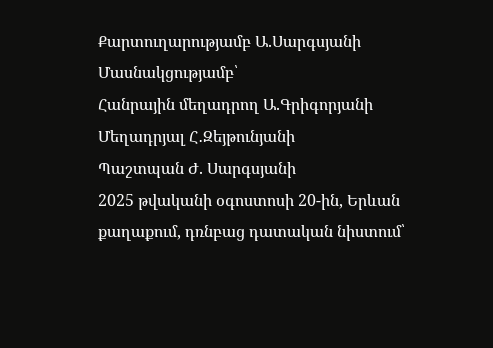Քարտուղարությամբ Ա.Սարգսյանի
Մասնակցությամբ՝
Հանրային մեղադրող Ա.Գրիգորյանի
Մեղադրյալ Հ․Զեյթունյանի
Պաշտպան Ժ. Սարգսյանի
2025 թվականի օգոստոսի 20-ին, Երևան քաղաքում, դռնբաց դատական նիստում՝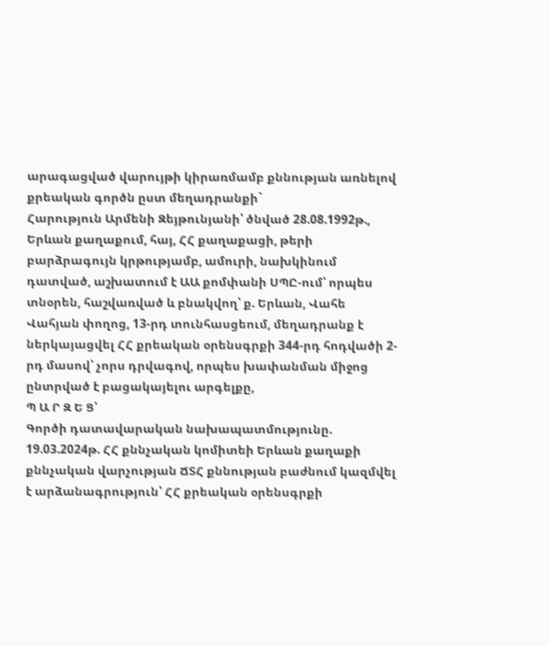արագացված վարույթի կիրառմամբ քննության առնելով քրեական գործն ըստ մեղադրանքի`
Հարություն Արմենի Զեյթունյանի՝ ծնված 28.08.1992թ., Երևան քաղաքում, հայ, ՀՀ քաղաքացի, թերի բարձրագույն կրթությամբ, ամուրի, նախկինում դատված, աշխատում է ԱԱ քոմփանի ՍՊԸ-ում՝ որպես տնօրեն, հաշվառված և բնակվող՝ ք. Երևան, Վահե Վահյան փողոց, 13-րդ տունհասցեում, մեղադրանք է ներկայացվել ՀՀ քրեական օրենսգրքի 344-րդ հոդվածի 2-րդ մասով՝ չորս դրվագով, որպես խափանման միջոց ընտրված է բացակայելու արգելքը,
Պ Ա Ր Զ Ե Ց՝
Գործի դատավարական նախապատմությունը.
19.03.2024թ. ՀՀ քննչական կոմիտեի Երևան քաղաքի քննչական վարչության ՃՏՀ քննության բաժնում կազմվել է արձանագրություն՝ ՀՀ քրեական օրենսգրքի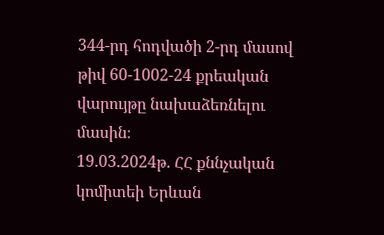344-րդ հոդվածի 2-րդ մասով թիվ 60-1002-24 քրեական վարույթը նախաձեռնելու մասին։
19.03.2024թ. ՀՀ քննչական կոմիտեի Երևան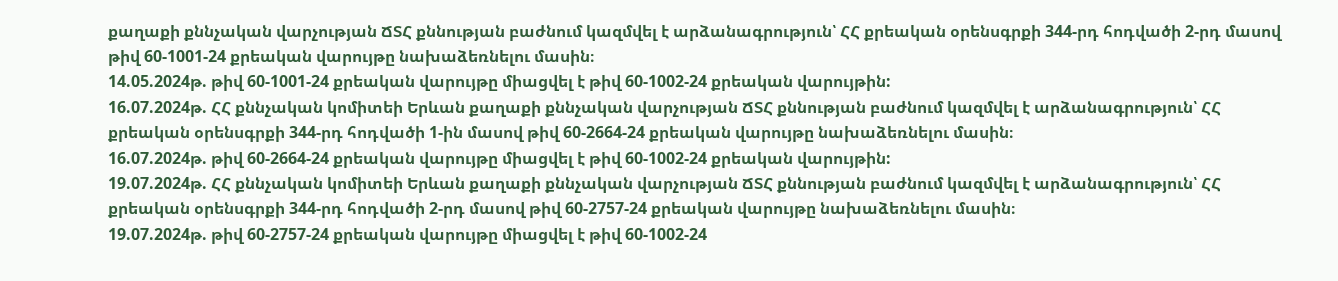քաղաքի քննչական վարչության ՃՏՀ քննության բաժնում կազմվել է արձանագրություն՝ ՀՀ քրեական օրենսգրքի 344-րդ հոդվածի 2-րդ մասով թիվ 60-1001-24 քրեական վարույթը նախաձեռնելու մասին։
14.05.2024թ. թիվ 60-1001-24 քրեական վարույթը միացվել է թիվ 60-1002-24 քրեական վարույթին:
16.07.2024թ. ՀՀ քննչական կոմիտեի Երևան քաղաքի քննչական վարչության ՃՏՀ քննության բաժնում կազմվել է արձանագրություն՝ ՀՀ քրեական օրենսգրքի 344-րդ հոդվածի 1-ին մասով թիվ 60-2664-24 քրեական վարույթը նախաձեռնելու մասին։
16.07.2024թ. թիվ 60-2664-24 քրեական վարույթը միացվել է թիվ 60-1002-24 քրեական վարույթին:
19.07.2024թ. ՀՀ քննչական կոմիտեի Երևան քաղաքի քննչական վարչության ՃՏՀ քննության բաժնում կազմվել է արձանագրություն՝ ՀՀ քրեական օրենսգրքի 344-րդ հոդվածի 2-րդ մասով թիվ 60-2757-24 քրեական վարույթը նախաձեռնելու մասին։
19.07.2024թ. թիվ 60-2757-24 քրեական վարույթը միացվել է թիվ 60-1002-24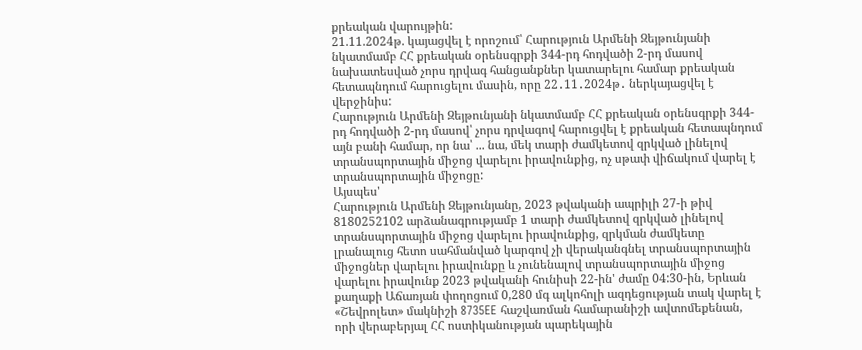քրեական վարույթին:
21.11.2024թ. կայացվել է որոշում՝ Հարություն Արմենի Զեյթունյանի նկատմամբ ՀՀ քրեական օրենսգրքի 344-րդ հոդվածի 2-րդ մասով նախատեսված չորս դրվագ հանցանքներ կատարելու համար քրեական հետապնդում հարուցելու մասին, որը 22․11․2024թ․ ներկայացվել է վերջինիս:
Հարություն Արմենի Զեյթունյանի նկատմամբ ՀՀ քրեական օրենսգրքի 344-րդ հոդվածի 2-րդ մասով՝ չորս դրվագով հարուցվել է քրեական հետապնդում այն բանի համար, որ նա՝ ... նա, մեկ տարի ժամկետով զրկված լինելով տրանսպորտային միջոց վարելու իրավունքից, ոչ սթափ վիճակում վարել է տրանսպորտային միջոցը:
Այսպես'
Հարություն Արմենի Զեյթունյանը, 2023 թվականի ապրիլի 27-ի թիվ 8180252102 արձանագրությամբ 1 տարի ժամկետով զրկված լինելով տրանսպորտային միջոց վարելու իրավունքից, զրկման ժամկետը լրանալուց հետո սահմանված կարգով չի վերականգնել տրանսպորտային միջոցներ վարելու իրավունքը և չունենալով տրանսպորտային միջոց վարելու իրավունք 2023 թվականի հունիսի 22-ին' ժամը 04:30-ին, Երևան քաղաքի Աճառյան փողոցում 0,280 մգ ալկոհոլի ազդեցության տակ վարել է «Շեվրոլետ» մակնիշի 8735EE հաշվառման համարանիշի ավտոմեքենան, որի վերաբերյալ ՀՀ ոստիկանության պարեկային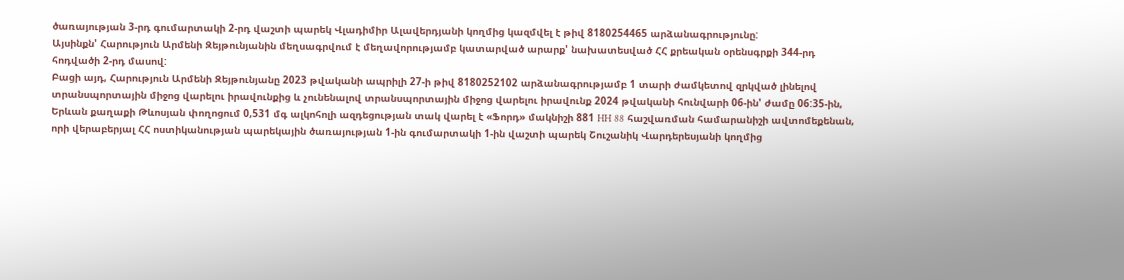ծառայության 3-րդ գումարտակի 2-րդ վաշտի պարեկ Վլադիմիր Ալավերդյանի կողմից կազմվել է թիվ 8180254465 արձանագրությունը:
Այսինքն' Հարություն Արմենի Զեյթունյանին մեղսագրվում է մեղավորությամբ կատարված արարք' նախատեսված ՀՀ քրեական օրենսգրքի 344-րդ հոդվածի 2-րդ մասով:
Բացի այդ, Հարություն Արմենի Զեյթունյանը 2023 թվականի ապրիլի 27-ի թիվ 8180252102 արձանագրությամբ 1 տարի ժամկետով զրկված լինելով տրանսպորտային միջոց վարելու իրավունքից և չունենալով տրանսպորտային միջոց վարելու իրավունք 2024 թվականի հունվարի 06-ին' ժամը 06:35-ին, Երևան քաղաքի Թևոսյան փողոցում 0,531 մգ ալկոհոլի ազդեցության տակ վարել է «Ֆորդ» մակնիշի 881 HH 88 հաշվառման համարանիշի ավտոմեքենան, որի վերաբերյալ ՀՀ ոստիկանության պարեկային ծառայության 1-ին գումարտակի 1-ին վաշտի պարեկ Շուշանիկ Վարդերեսյանի կողմից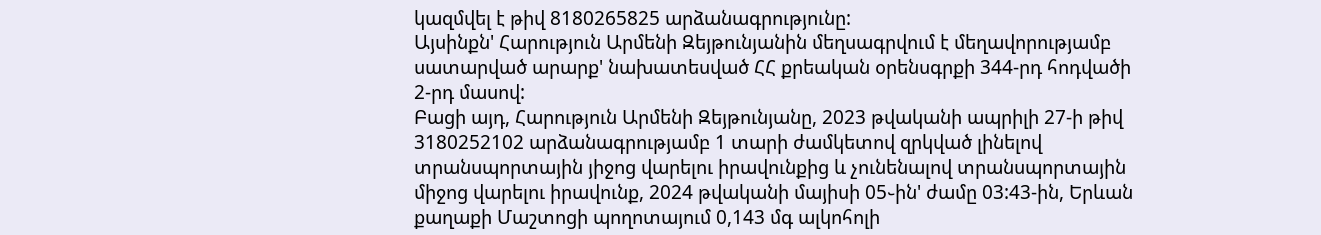կազմվել է թիվ 8180265825 արձանագրությունը:
Այսինքն' Հարություն Արմենի Զեյթունյանին մեղսագրվում է մեղավորությամբ սատարված արարք' նախատեսված ՀՀ քրեական օրենսգրքի 344-րդ հոդվածի 2-րդ մասով:
Բացի այդ, Հարություն Արմենի Զեյթունյանը, 2023 թվականի ապրիլի 27-ի թիվ 3180252102 արձանագրությամբ 1 տարի ժամկետով զրկված լինելով տրանսպորտային յիջոց վարելու իրավունքից և չունենալով տրանսպորտային միջոց վարելու իրավունք, 2024 թվականի մայիսի 05֊ին' ժամը 03:43-ին, Երևան քաղաքի Մաշտոցի պողոտայում 0,143 մգ ալկոհոլի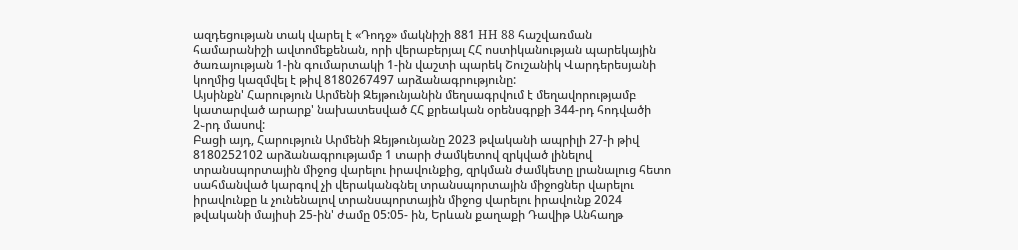ազդեցության տակ վարել է «Դոդջ» մակնիշի 881 НН 88 հաշվառման համարանիշի ավտոմեքենան, որի վերաբերյալ ՀՀ ոստիկանության պարեկային ծառայության 1-ին գումարտակի 1-ին վաշտի պարեկ Շուշանիկ Վարդերեսյանի կողմից կազմվել է թիվ 8180267497 արձանագրությունը:
Այսինքն' Հարություն Արմենի Զեյթունյանին մեղսագրվում է մեղավորությամբ կատարված արարք' նախատեսված ՀՀ քրեական օրենսգրքի 344-րդ հոդվածի 2֊րդ մասով:
Բացի այդ, Հարություն Արմենի Զեյթունյանը 2023 թվականի ապրիլի 27-ի թիվ 8180252102 արձանագրությամբ 1 տարի ժամկետով զրկված լինելով տրանսպորտային միջոց վարելու իրավունքից, զրկման ժամկետը լրանալուց հետո սահմանված կարգով չի վերականգնել տրանսպորտային միջոցներ վարելու իրավունքը և չունենալով տրանսպորտային միջոց վարելու իրավունք 2024 թվականի մայիսի 25-ին' ժամը 05:05- ին, Երևան քաղաքի Դավիթ Անհաղթ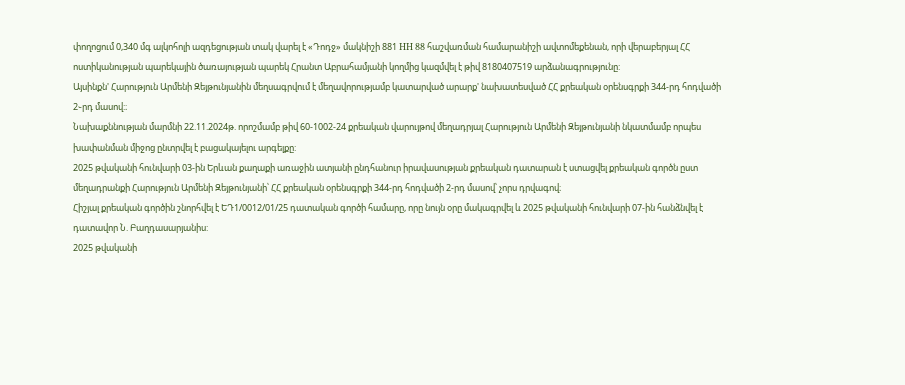փողոցում 0,340 մգ ալկոհոլի ազդեցության տակ վարել է «Դոդջ» մակնիշի 881 НН 88 հաշվառման համարանիշի ավտոմեքենան, որի վերաբերյալ ՀՀ ոստիկանության պարեկային ծառայության պարեկ Հրանտ Աբրահամյանի կողմից կազմվել է թիվ 8180407519 արձանագրությունը:
Այսինքն' Հարություն Արմենի Զեյթունյանին մեղսագրվում է մեղավորությամբ կատարված արարք' նախատեսված ՀՀ քրեական օրենսգրքի 344-րդ հոդվածի 2֊րդ մասով:։
Նախաքննության մարմնի 22.11.2024թ. որոշմամբ թիվ 60-1002-24 քրեական վարույթով մեղադրյալ Հարություն Արմենի Զեյթունյանի նկատմամբ որպես խափանման միջոց ընտրվել է բացակայելու արգելքը:
2025 թվականի հունվարի 03-ին Երևան քաղաքի առաջին ատյանի ընդհանուր իրավասության քրեական դատարան է ստացվել քրեական գործն ըստ մեղադրանքի Հարություն Արմենի Զեյթունյանի՝ ՀՀ քրեական օրենսգրքի 344-րդ հոդվածի 2-րդ մասով՝ չորս դրվագով։
Հիշյալ քրեական գործին շնորհվել է ԵԴ1/0012/01/25 դատական գործի համարը, որը նույն օրը մակագրվել և 2025 թվականի հունվարի 07-ին հանձնվել է դատավոր Ն. Բաղդասարյանիս:
2025 թվականի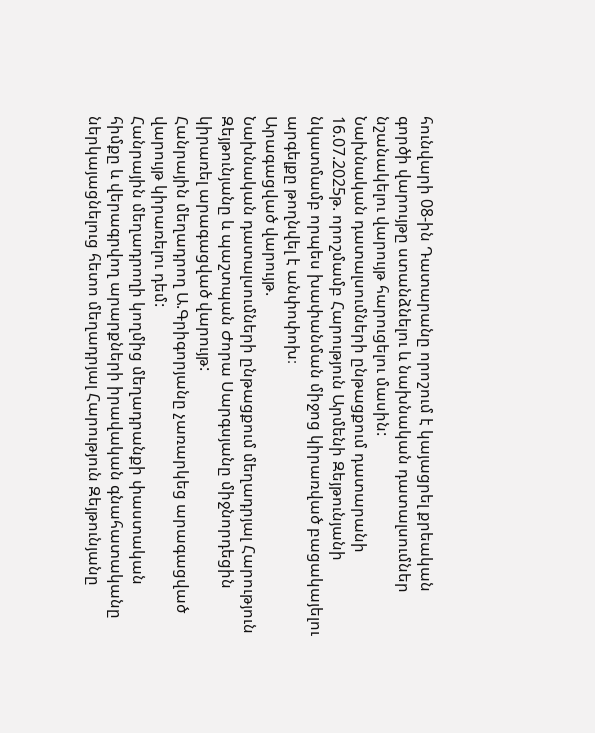հունվարի 08-ին Դատարանը որոշում է կայացրել քրեական գործի վարույթը ստանձնելու և նախնական դատալսումներ նշանակելու վարույթ հարուցելու մասին:
Նախնական դատալսումների ընթացքում դատարանի 16.07.2025թ. որոշմամբ Հարություն Արմենի Զեյթունյանի նկատմամբ որպես խափանման միջոց կիրառված բացակայելու արգելքը թողնվել է անփոփոխ։
Արագացված վարույթ.
Նախնական դատալսումների ընթացքում մեղադրյալ Հարություն Զեյթունյանը և պաշտպան Ժորա Սարգսյանը միջնորդեցին կիրառել արագացված վարույթ:
Հանրային մեղադրող Ա.Գրիգորյանը չառարկեց արագացված վարույթ կիրառելու դեմ:
Հանրային մեղադրողի կողմից մեղադրանքի փաստական հիմքը և վերագրվող արարքների իրավական գնահատականը ներկայացնելուց հետո մեղադրյալ Հարություն Զեյթունյանը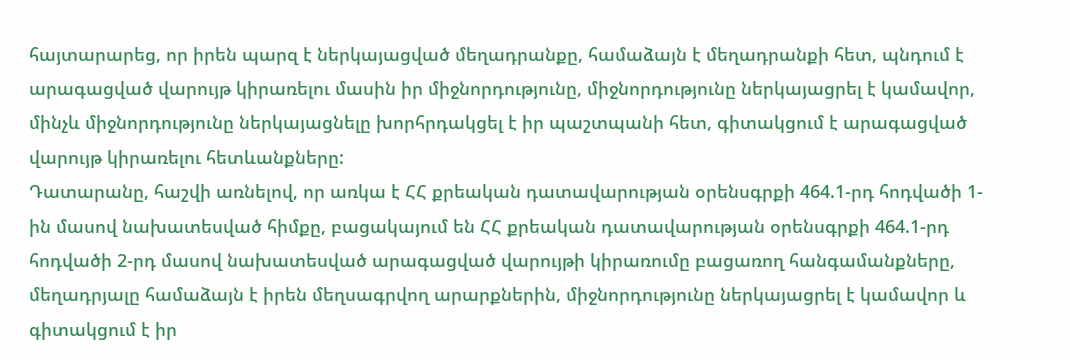հայտարարեց, որ իրեն պարզ է ներկայացված մեղադրանքը, համաձայն է մեղադրանքի հետ, պնդում է արագացված վարույթ կիրառելու մասին իր միջնորդությունը, միջնորդությունը ներկայացրել է կամավոր, մինչև միջնորդությունը ներկայացնելը խորհրդակցել է իր պաշտպանի հետ, գիտակցում է արագացված վարույթ կիրառելու հետևանքները:
Դատարանը, հաշվի առնելով, որ առկա է ՀՀ քրեական դատավարության օրենսգրքի 464.1-րդ հոդվածի 1-ին մասով նախատեսված հիմքը, բացակայում են ՀՀ քրեական դատավարության օրենսգրքի 464.1-րդ հոդվածի 2-րդ մասով նախատեսված արագացված վարույթի կիրառումը բացառող հանգամանքները, մեղադրյալը համաձայն է իրեն մեղսագրվող արարքներին, միջնորդությունը ներկայացրել է կամավոր և գիտակցում է իր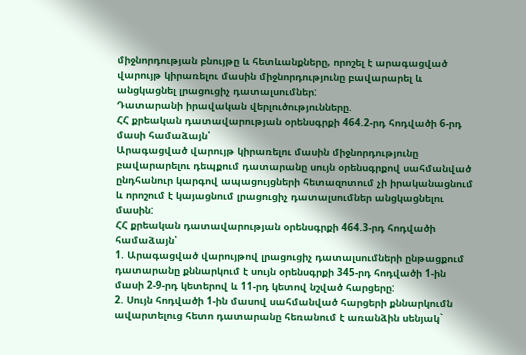միջնորդության բնույթը և հետևանքները, որոշել է արագացված վարույթ կիրառելու մասին միջնորդությունը բավարարել և անցկացնել լրացուցիչ դատալսումներ:
Դատարանի իրավական վերլուծությունները.
ՀՀ քրեական դատավարության օրենսգրքի 464.2-րդ հոդվածի 6-րդ մասի համաձայն՝
Արագացված վարույթ կիրառելու մասին միջնորդությունը բավարարելու դեպքում դատարանը սույն օրենսգրքով սահմանված ընդհանուր կարգով ապացույցների հետազոտում չի իրականացնում և որոշում է կայացնում լրացուցիչ դատալսումներ անցկացնելու մասին:
ՀՀ քրեական դատավարության օրենսգրքի 464.3-րդ հոդվածի համաձայն՝
1. Արագացված վարույթով լրացուցիչ դատալսումների ընթացքում դատարանը քննարկում է սույն օրենսգրքի 345-րդ հոդվածի 1-ին մասի 2-9-րդ կետերով և 11-րդ կետով նշված հարցերը:
2. Սույն հոդվածի 1-ին մասով սահմանված հարցերի քննարկումն ավարտելուց հետո դատարանը հեռանում է առանձին սենյակ`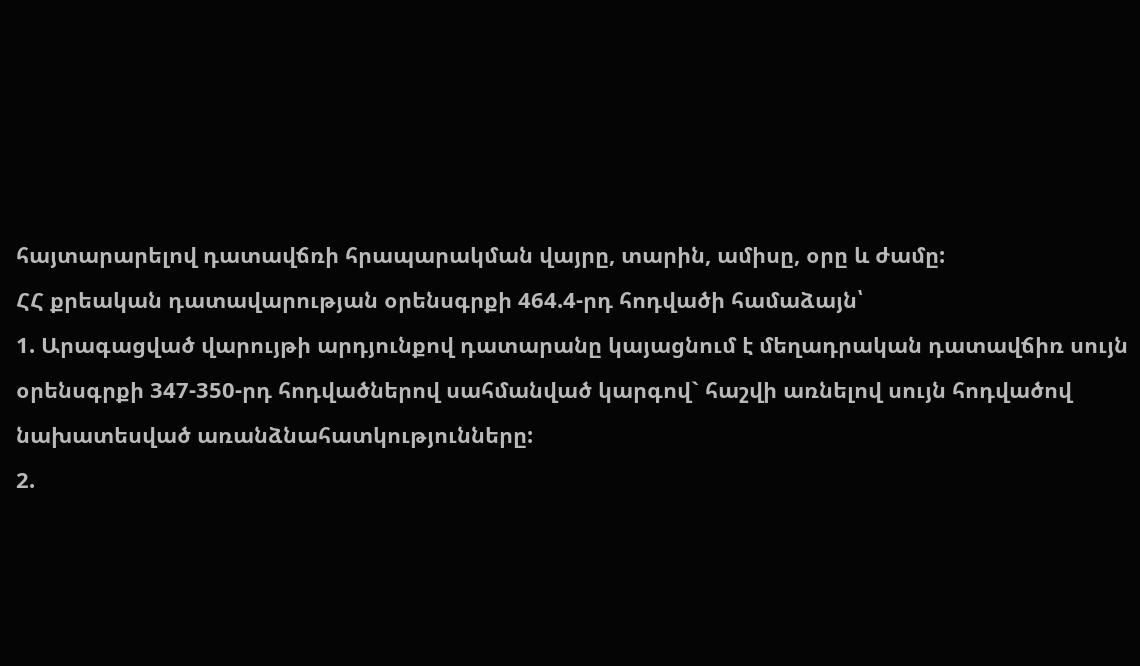հայտարարելով դատավճռի հրապարակման վայրը, տարին, ամիսը, օրը և ժամը:
ՀՀ քրեական դատավարության օրենսգրքի 464.4-րդ հոդվածի համաձայն՝
1. Արագացված վարույթի արդյունքով դատարանը կայացնում է մեղադրական դատավճիռ սույն օրենսգրքի 347-350-րդ հոդվածներով սահմանված կարգով` հաշվի առնելով սույն հոդվածով նախատեսված առանձնահատկությունները:
2.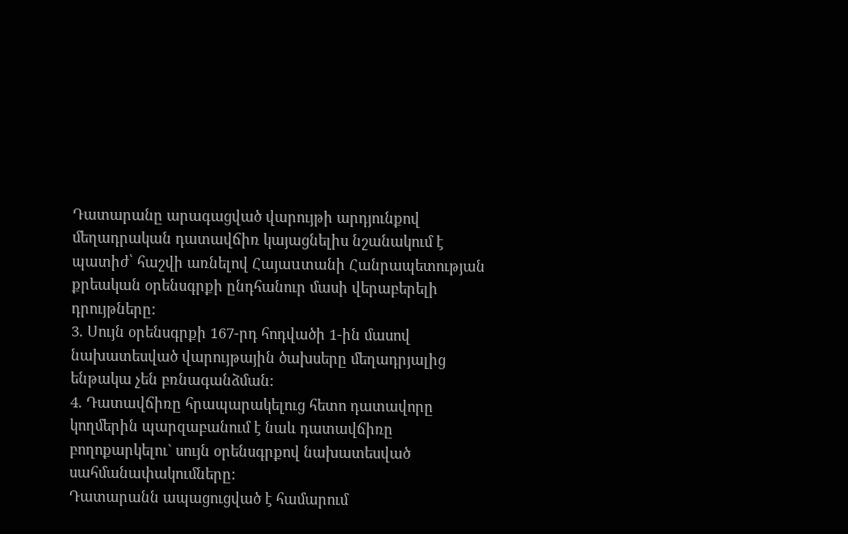Դատարանը արագացված վարույթի արդյունքով մեղադրական դատավճիռ կայացնելիս նշանակում է պատիժ՝ հաշվի առնելով Հայաuտանի Հանրապետության քրեական օրենսգրքի ընդհանուր մասի վերաբերելի դրույթները:
3. Սույն օրենսգրքի 167-րդ հոդվածի 1-ին մասով նախատեսված վարույթային ծախսերը մեղադրյալից ենթակա չեն բռնագանձման:
4. Դատավճիռը հրապարակելուց հետո դատավորը կողմերին պարզաբանում է նաև դատավճիռը բողոքարկելու` սույն օրենսգրքով նախատեսված սահմանափակումները:
Դատարանն ապացուցված է համարում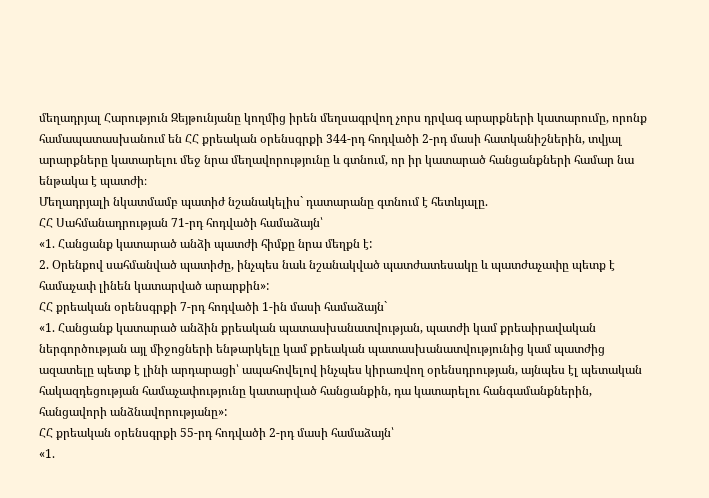մեղադրյալ Հարություն Զեյթունյանը կողմից իրեն մեղսագրվող չորս դրվագ արարքների կատարումը, որոնք համապատասխանում են ՀՀ քրեական օրենսգրքի 344-րդ հոդվածի 2-րդ մասի հատկանիշներին, տվյալ արարքները կատարելու մեջ նրա մեղավորությունը և գտնում, որ իր կատարած հանցանքների համար նա ենթակա է պատժի։
Մեղադրյալի նկատմամբ պատիժ նշանակելիս` դատարանը գտնում է հետևյալը.
ՀՀ Սահմանադրության 71-րդ հոդվածի համաձայն՝
«1. Հանցանք կատարած անձի պատժի հիմքը նրա մեղքն է:
2. Օրենքով սահմանված պատիժը, ինչպես նաև նշանակված պատժատեսակը և պատժաչափը պետք է համաչափ լինեն կատարված արարքին»:
ՀՀ քրեական օրենսգրքի 7-րդ հոդվածի 1-ին մասի համաձայն`
«1. Հանցանք կատարած անձին քրեական պատասխանատվության, պատժի կամ քրեաիրավական ներգործության այլ միջոցների ենթարկելը կամ քրեական պատասխանատվությունից կամ պատժից ազատելը պետք է լինի արդարացի՝ ապահովելով ինչպես կիրառվող օրենսդրության, այնպես էլ պետական հակազդեցության համաչափությունը կատարված հանցանքին, դա կատարելու հանգամանքներին, հանցավորի անձնավորությանը»:
ՀՀ քրեական օրենսգրքի 55-րդ հոդվածի 2-րդ մասի համաձայն՝
«1.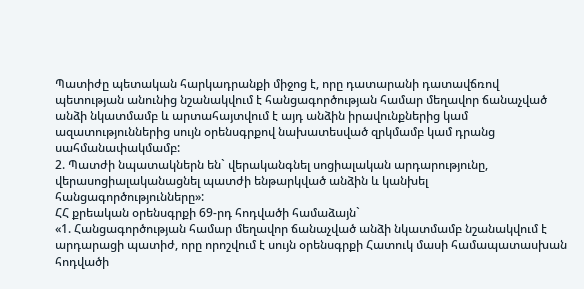Պատիժը պետական հարկադրանքի միջոց է, որը դատարանի դատավճռով պետության անունից նշանակվում է հանցագործության համար մեղավոր ճանաչված անձի նկատմամբ և արտահայտվում է այդ անձին իրավունքներից կամ ազատություններից սույն օրենսգրքով նախատեսված զրկմամբ կամ դրանց սահմանափակմամբ:
2. Պատժի նպատակներն են` վերականգնել սոցիալական արդարությունը, վերասոցիալականացնել պատժի ենթարկված անձին և կանխել հանցագործությունները»:
ՀՀ քրեական օրենսգրքի 69-րդ հոդվածի համաձայն`
«1. Հանցագործության համար մեղավոր ճանաչված անձի նկատմամբ նշանակվում է արդարացի պատիժ, որը որոշվում է սույն օրենսգրքի Հատուկ մասի համապատասխան հոդվածի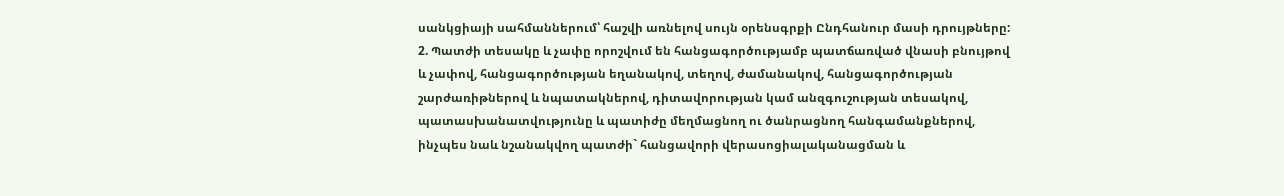սանկցիայի սահմաններում՝ հաշվի առնելով սույն օրենսգրքի Ընդհանուր մասի դրույթները:
2. Պատժի տեսակը և չափը որոշվում են հանցագործությամբ պատճառված վնասի բնույթով և չափով, հանցագործության եղանակով, տեղով, ժամանակով, հանցագործության շարժառիթներով և նպատակներով, դիտավորության կամ անզգուշության տեսակով, պատասխանատվությունը և պատիժը մեղմացնող ու ծանրացնող հանգամանքներով, ինչպես նաև նշանակվող պատժի` հանցավորի վերասոցիալականացման և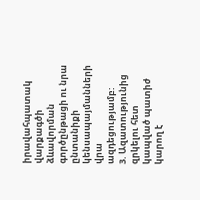իրավահպատակ վարքագծի ձևավորման գործընթացի ու նրա ընտանիքի կենսապայմանների վրա ազդեցությամբ:
3. Ազատությունից զրկելու հետ կապված պատիժ կարող է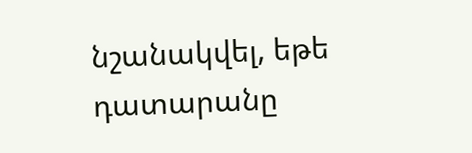նշանակվել, եթե դատարանը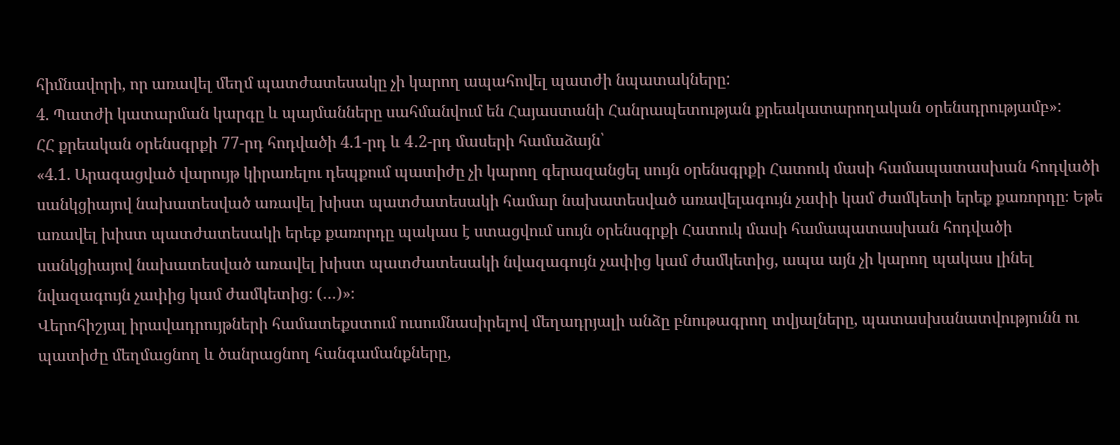հիմնավորի, որ առավել մեղմ պատժատեսակը չի կարող ապահովել պատժի նպատակները:
4. Պատժի կատարման կարգը և պայմանները սահմանվում են Հայաստանի Հանրապետության քրեակատարողական օրենսդրությամբ»:
ՀՀ քրեական օրենսգրքի 77-րդ հոդվածի 4.1-րդ և 4․2-րդ մասերի համաձայն՝
«4.1. Արագացված վարույթ կիրառելու դեպքում պատիժը չի կարող գերազանցել սույն օրենսգրքի Հատուկ մասի համապատասխան հոդվածի սանկցիայով նախատեսված առավել խիստ պատժատեսակի համար նախատեսված առավելագույն չափի կամ ժամկետի երեք քառորդը։ Եթե առավել խիստ պատժատեսակի երեք քառորդը պակաս է ստացվում սույն օրենսգրքի Հատուկ մասի համապատասխան հոդվածի սանկցիայով նախատեսված առավել խիստ պատժատեսակի նվազագույն չափից կամ ժամկետից, ապա այն չի կարող պակաս լինել նվազագույն չափից կամ ժամկետից։ (…)»։
Վերոհիշյալ իրավադրույթների համատեքստում ուսումնասիրելով մեղադրյալի անձը բնութագրող տվյալները, պատասխանատվությունն ու պատիժը մեղմացնող և ծանրացնող հանգամանքները,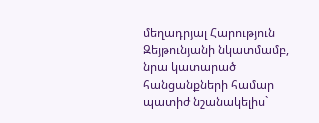մեղադրյալ Հարություն Զեյթունյանի նկատմամբ, նրա կատարած հանցանքների համար պատիժ նշանակելիս`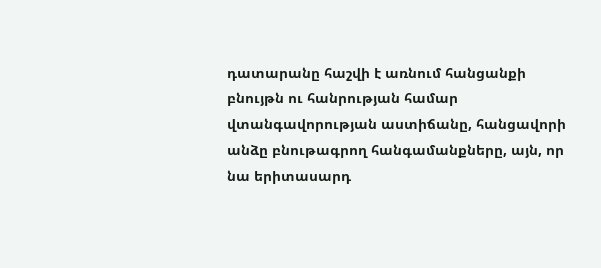դատարանը հաշվի է առնում հանցանքի բնույթն ու հանրության համար վտանգավորության աստիճանը, հանցավորի անձը բնութագրող հանգամանքները, այն, որ նա երիտասարդ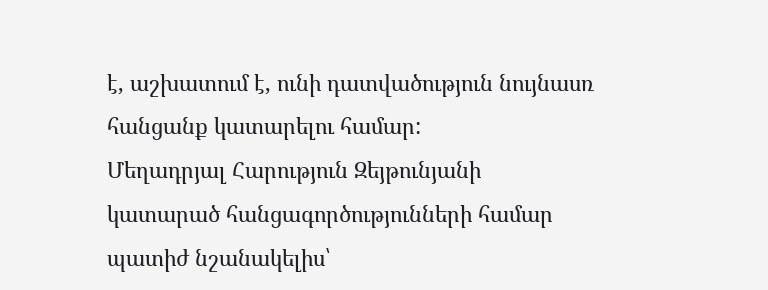է, աշխատում է, ունի դատվածություն նույնասռ հանցանք կատարելու համար:
Մեղադրյալ Հարություն Զեյթունյանի կատարած հանցագործությունների համար պատիժ նշանակելիս՝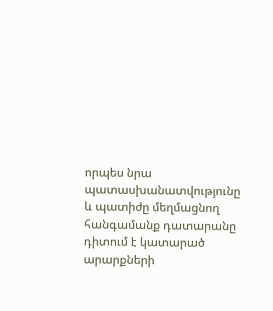որպես նրա պատասխանատվությունը և պատիժը մեղմացնող հանգամանք դատարանը դիտում է կատարած արարքների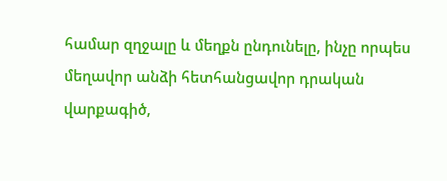համար զղջալը և մեղքն ընդունելը, ինչը որպես մեղավոր անձի հետհանցավոր դրական վարքագիծ,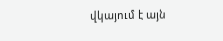վկայում է այն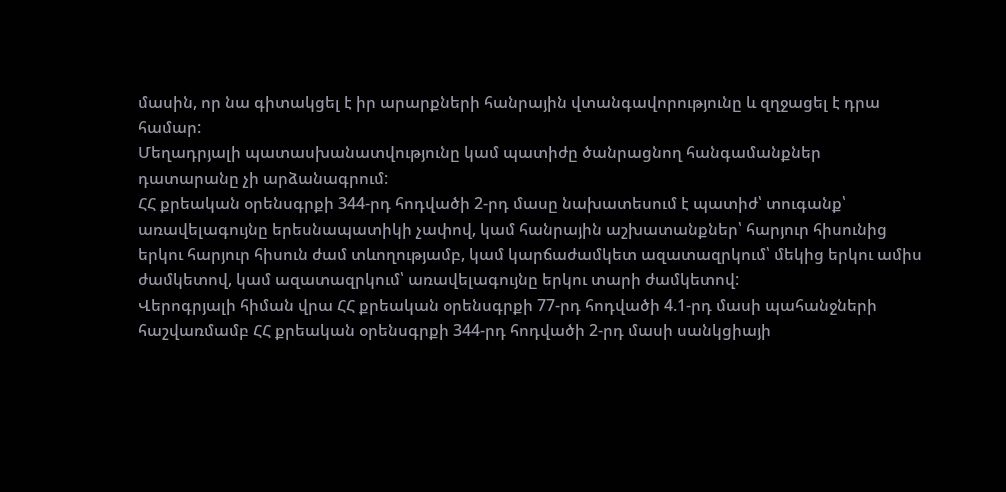մասին, որ նա գիտակցել է իր արարքների հանրային վտանգավորությունը և զղջացել է դրա համար:
Մեղադրյալի պատասխանատվությունը կամ պատիժը ծանրացնող հանգամանքներ դատարանը չի արձանագրում:
ՀՀ քրեական օրենսգրքի 344-րդ հոդվածի 2-րդ մասը նախատեսում է պատիժ՝ տուգանք՝ առավելագույնը երեսնապատիկի չափով, կամ հանրային աշխատանքներ՝ հարյուր հիսունից երկու հարյուր հիսուն ժամ տևողությամբ, կամ կարճաժամկետ ազատազրկում՝ մեկից երկու ամիս ժամկետով, կամ ազատազրկում՝ առավելագույնը երկու տարի ժամկետով:
Վերոգրյալի հիման վրա ՀՀ քրեական օրենսգրքի 77-րդ հոդվածի 4.1-րդ մասի պահանջների հաշվառմամբ ՀՀ քրեական օրենսգրքի 344-րդ հոդվածի 2-րդ մասի սանկցիայի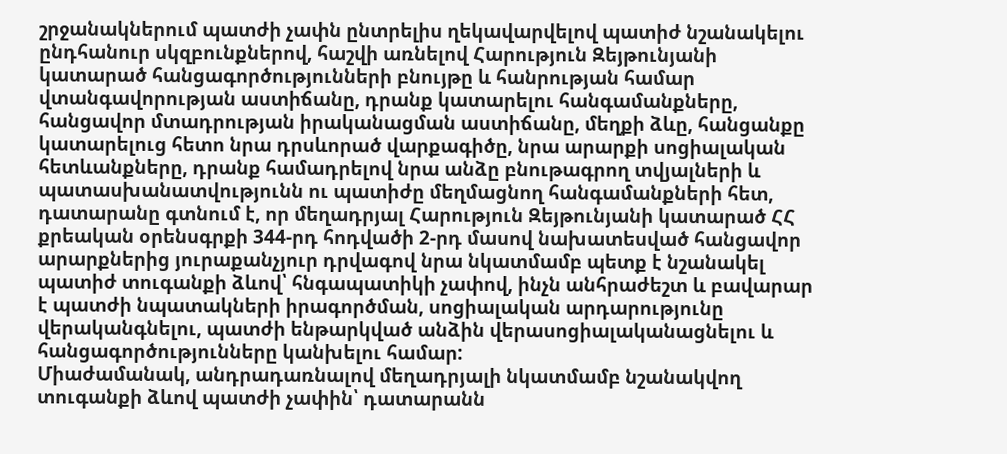շրջանակներում պատժի չափն ընտրելիս ղեկավարվելով պատիժ նշանակելու ընդհանուր սկզբունքներով, հաշվի առնելով Հարություն Զեյթունյանի կատարած հանցագործությունների բնույթը և հանրության համար վտանգավորության աստիճանը, դրանք կատարելու հանգամանքները, հանցավոր մտադրության իրականացման աստիճանը, մեղքի ձևը, հանցանքը կատարելուց հետո նրա դրսևորած վարքագիծը, նրա արարքի սոցիալական հետևանքները, դրանք համադրելով նրա անձը բնութագրող տվյալների և պատասխանատվությունն ու պատիժը մեղմացնող հանգամանքների հետ, դատարանը գտնում է, որ մեղադրյալ Հարություն Զեյթունյանի կատարած ՀՀ քրեական օրենսգրքի 344-րդ հոդվածի 2-րդ մասով նախատեսված հանցավոր արարքներից յուրաքանչյուր դրվագով նրա նկատմամբ պետք է նշանակել պատիժ տուգանքի ձևով՝ հնգապատիկի չափով, ինչն անհրաժեշտ և բավարար է պատժի նպատակների իրագործման, սոցիալական արդարությունը վերականգնելու, պատժի ենթարկված անձին վերասոցիալականացնելու և հանցագործությունները կանխելու համար:
Միաժամանակ, անդրադառնալով մեղադրյալի նկատմամբ նշանակվող տուգանքի ձևով պատժի չափին՝ դատարանն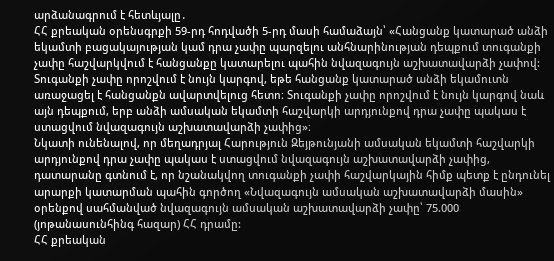արձանագրում է հետևյալը․
ՀՀ քրեական օրենսգրքի 59-րդ հոդվածի 5-րդ մասի համաձայն՝ «Հանցանք կատարած անձի եկամտի բացակայության կամ դրա չափը պարզելու անհնարինության դեպքում տուգանքի չափը հաշվարկվում է հանցանքը կատարելու պահին նվազագույն աշխատավարձի չափով: Տուգանքի չափը որոշվում է նույն կարգով, եթե հանցանք կատարած անձի եկամուտն առաջացել է հանցանքն ավարտվելուց հետո։ Տուգանքի չափը որոշվում է նույն կարգով նաև այն դեպքում, երբ անձի ամսական եկամտի հաշվարկի արդյունքով դրա չափը պակաս է ստացվում նվազագույն աշխատավարձի չափից»։
Նկատի ունենալով, որ մեղադրյալ Հարություն Զեյթունյանի ամսական եկամտի հաշվարկի արդյունքով դրա չափը պակաս է ստացվում նվազագույն աշխատավարձի չափից, դատարանը գտնում է, որ նշանակվող տուգանքի չափի հաշվարկային հիմք պետք է ընդունել արարքի կատարման պահին գործող «Նվազագույն ամսական աշխատավարձի մասին» օրենքով սահմանված նվազագույն ամսական աշխատավարձի չափը՝ 75.000 (յոթանասունհինգ հազար) ՀՀ դրամը:
ՀՀ քրեական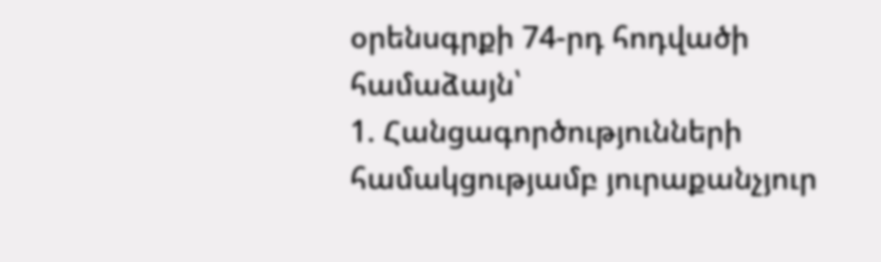օրենսգրքի 74-րդ հոդվածի համաձայն՝
1. Հանցագործությունների համակցությամբ յուրաքանչյուր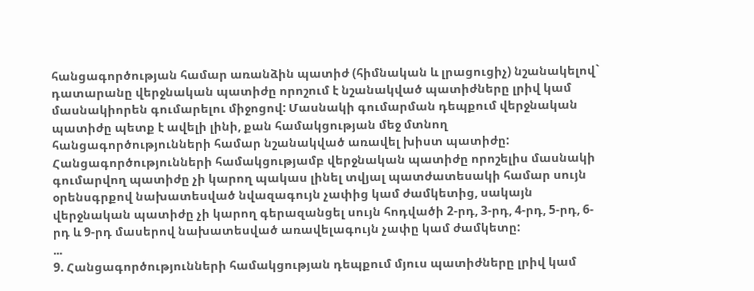հանցագործության համար առանձին պատիժ (հիմնական և լրացուցիչ) նշանակելով` դատարանը վերջնական պատիժը որոշում է նշանակված պատիժները լրիվ կամ մասնակիորեն գումարելու միջոցով: Մասնակի գումարման դեպքում վերջնական պատիժը պետք է ավելի լինի, քան համակցության մեջ մտնող հանցագործությունների համար նշանակված առավել խիստ պատիժը: Հանցագործությունների համակցությամբ վերջնական պատիժը որոշելիս մասնակի գումարվող պատիժը չի կարող պակաս լինել տվյալ պատժատեսակի համար սույն օրենսգրքով նախատեսված նվազագույն չափից կամ ժամկետից, սակայն վերջնական պատիժը չի կարող գերազանցել սույն հոդվածի 2-րդ, 3-րդ, 4-րդ, 5-րդ, 6-րդ և 9-րդ մասերով նախատեսված առավելագույն չափը կամ ժամկետը:
...
9. Հանցագործությունների համակցության դեպքում մյուս պատիժները լրիվ կամ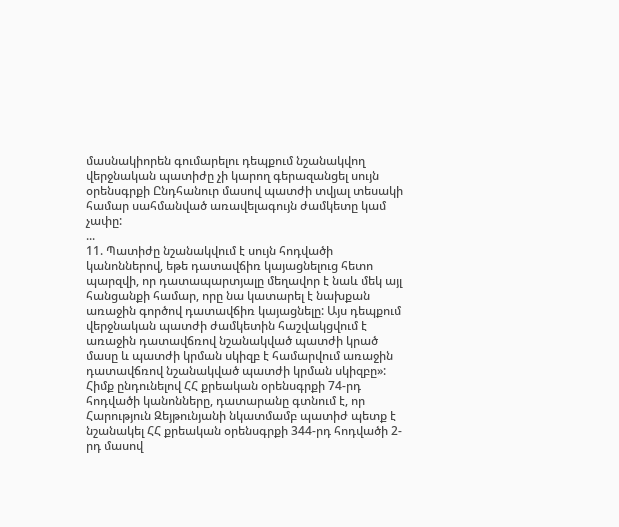մասնակիորեն գումարելու դեպքում նշանակվող վերջնական պատիժը չի կարող գերազանցել սույն օրենսգրքի Ընդհանուր մասով պատժի տվյալ տեսակի համար սահմանված առավելագույն ժամկետը կամ չափը:
...
11. Պատիժը նշանակվում է սույն հոդվածի կանոններով, եթե դատավճիռ կայացնելուց հետո պարզվի, որ դատապարտյալը մեղավոր է նաև մեկ այլ հանցանքի համար, որը նա կատարել է նախքան առաջին գործով դատավճիռ կայացնելը: Այս դեպքում վերջնական պատժի ժամկետին հաշվակցվում է առաջին դատավճռով նշանակված պատժի կրած մասը և պատժի կրման սկիզբ է համարվում առաջին դատավճռով նշանակված պատժի կրման սկիզբը»:
Հիմք ընդունելով ՀՀ քրեական օրենսգրքի 74-րդ հոդվածի կանոնները, դատարանը գտնում է, որ Հարություն Զեյթունյանի նկատմամբ պատիժ պետք է նշանակել ՀՀ քրեական օրենսգրքի 344-րդ հոդվածի 2-րդ մասով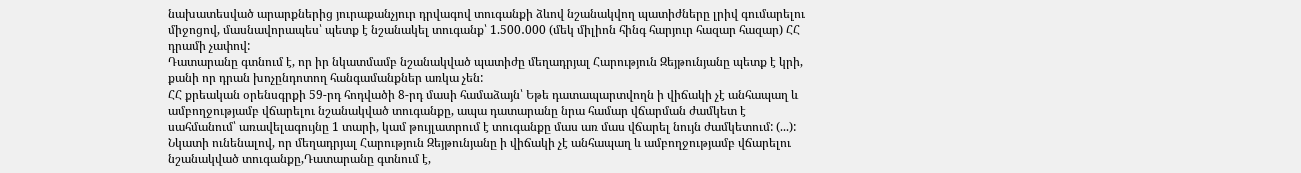նախատեսված արարքներից յուրաքանչյուր դրվագով տուգանքի ձևով նշանակվող պատիժները լրիվ գումարելու միջոցով, մասնավորապես՝ պետք է նշանակել տուգանք՝ 1.500․000 (մեկ միլիոն հինգ հարյուր հազար հազար) ՀՀ դրամի չափով:
Դատարանը գտնում է, որ իր նկատմամբ նշանակված պատիժը մեղադրյալ Հարություն Զեյթունյանը պետք է կրի, քանի որ դրան խոչընդոտող հանգամանքներ առկա չեն:
ՀՀ քրեական օրենսգրքի 59-րդ հոդվածի 8-րդ մասի համաձայն՝ Եթե դատապարտվողն ի վիճակի չէ անհապաղ և ամբողջությամբ վճարելու նշանակված տուգանքը, ապա դատարանը նրա համար վճարման ժամկետ է սահմանում՝ առավելագույնը 1 տարի, կամ թույլատրում է տուգանքը մաս առ մաս վճարել նույն ժամկետում: (...):
Նկատի ունենալով, որ մեղադրյալ Հարություն Զեյթունյանը ի վիճակի չէ անհապաղ և ամբողջությամբ վճարելու նշանակված տուգանքը,Դատարանը գտնում է,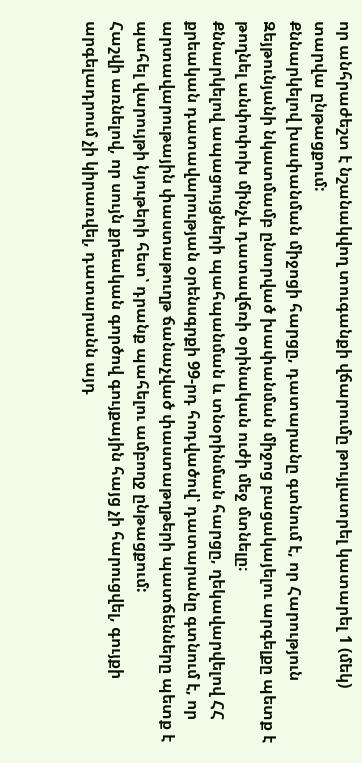որ անհրաժեշտ է նշանակվող տուգանքի վճարումը թույլատրել կատարել 1 (մեկ) տարվա ընթացքում:
Քննարկելով խափանման միջոցի հարցը, դատարանը գտնում է, որ Հարություն Զեյթունյանի նկատմամբ ընտրված խափանման միջոց բացակայելու արգելքը պետք է թողնել անփոփոխ մինչև դատավճռի օրինական ուժի մեջ մտնելը։
Քննարկելով ապացույցների պահպանման և տնօրինման հարցը, ղեկավարվելով ՀՀ քրեական դատավարության օրենսգրքի 99-րդ հոդվածով՝ դատարանը գտնում է, որ արտավարութային փաստաթուղթ ճանաչված փաստաթղթերի պատճենները պետք է պահել վարույթի նյութերի հետ՝ դրանք պահելու ամբողջ ընթացքում:
Հաշվի առնելով, որ սույն քրեական գործով գույքային հայց չի հարուցվել, գույքի արգելադրում չի կիրառվել, դատարանն այդ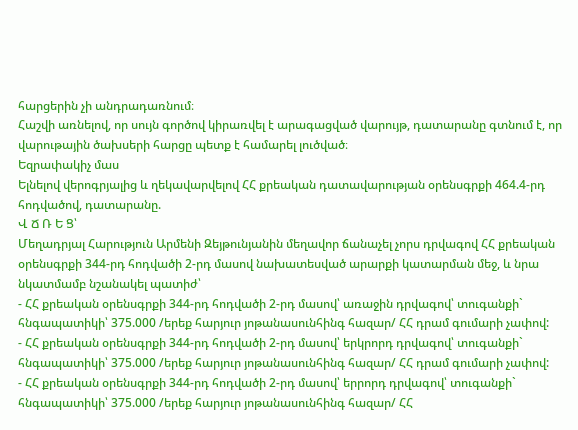հարցերին չի անդրադառնում։
Հաշվի առնելով, որ սույն գործով կիրառվել է արագացված վարույթ, դատարանը գտնում է, որ վարութային ծախսերի հարցը պետք է համարել լուծված։
Եզրափակիչ մաս
Ելնելով վերոգրյալից և ղեկավարվելով ՀՀ քրեական դատավարության օրենսգրքի 464.4-րդ հոդվածով, դատարանը.
Վ Ճ Ռ Ե Ց՝
Մեղադրյալ Հարություն Արմենի Զեյթունյանին մեղավոր ճանաչել չորս դրվագով ՀՀ քրեական օրենսգրքի 344-րդ հոդվածի 2-րդ մասով նախատեսված արարքի կատարման մեջ, և նրա նկատմամբ նշանակել պատիժ՝
- ՀՀ քրեական օրենսգրքի 344-րդ հոդվածի 2-րդ մասով՝ առաջին դրվագով՝ տուգանքի` հնգապատիկի՝ 375.000 /երեք հարյուր յոթանասունհինգ հազար/ ՀՀ դրամ գումարի չափով:
- ՀՀ քրեական օրենսգրքի 344-րդ հոդվածի 2-րդ մասով՝ երկրորդ դրվագով՝ տուգանքի` հնգապատիկի՝ 375.000 /երեք հարյուր յոթանասունհինգ հազար/ ՀՀ դրամ գումարի չափով:
- ՀՀ քրեական օրենսգրքի 344-րդ հոդվածի 2-րդ մասով՝ երրորդ դրվագով՝ տուգանքի` հնգապատիկի՝ 375.000 /երեք հարյուր յոթանասունհինգ հազար/ ՀՀ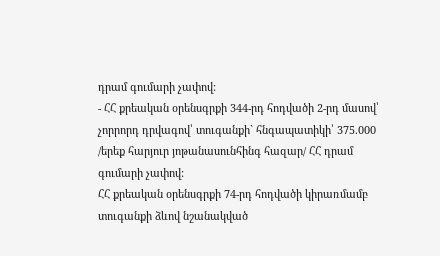դրամ գումարի չափով:
- ՀՀ քրեական օրենսգրքի 344-րդ հոդվածի 2-րդ մասով՝ չորրորդ դրվագով՝ տուգանքի` հնգապատիկի՝ 375.000 /երեք հարյուր յոթանասունհինգ հազար/ ՀՀ դրամ գումարի չափով:
ՀՀ քրեական օրենսգրքի 74-րդ հոդվածի կիրառմամբ տուգանքի ձևով նշանակված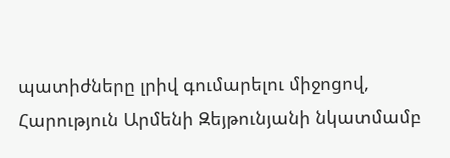պատիժները լրիվ գումարելու միջոցով, Հարություն Արմենի Զեյթունյանի նկատմամբ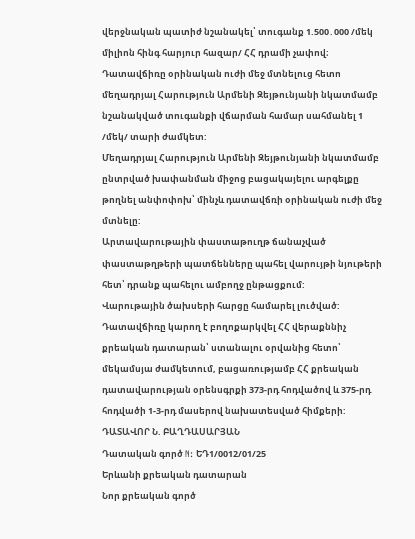վերջնական պատիժ նշանակել՝ տուգանք 1.500․000 /մեկ միլիոն հինգ հարյուր հազար/ ՀՀ դրամի չափով։
Դատավճիռը օրինական ուժի մեջ մտնելուց հետո մեղադրյալ Հարություն Արմենի Զեյթունյանի նկատմամբ նշանակված տուգանքի վճարման համար սահմանել 1 /մեկ/ տարի ժամկետ:
Մեղադրյալ Հարություն Արմենի Զեյթունյանի նկատմամբ ընտրված խափանման միջոց բացակայելու արգելքը թողնել անփոփոխ՝ մինչև դատավճռի օրինական ուժի մեջ մտնելը:
Արտավարութային փաստաթուղթ ճանաչված փաստաթղթերի պատճենները պահել վարույթի նյութերի հետ՝ դրանք պահելու ամբողջ ընթացքում:
Վարութային ծախսերի հարցը համարել լուծված:
Դատավճիռը կարող է բողոքարկվել ՀՀ վերաքննիչ քրեական դատարան՝ ստանալու օրվանից հետո՝ մեկամսյա ժամկետում, բացառությամբ ՀՀ քրեական դատավարության օրենսգրքի 373-րդ հոդվածով և 375-րդ հոդվածի 1-3-րդ մասերով նախատեսված հիմքերի:
ԴԱՏԱՎՈՐ Ն. ԲԱՂԴԱՍԱՐՅԱՆ
Դատական գործ N: ԵԴ1/0012/01/25
Երևանի քրեական դատարան
Նոր քրեական գործ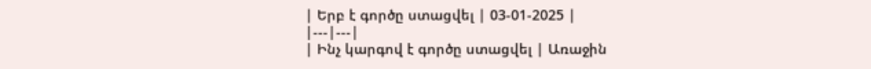| Երբ է գործը ստացվել | 03-01-2025 |
|---|---|
| Ինչ կարգով է գործը ստացվել | Առաջին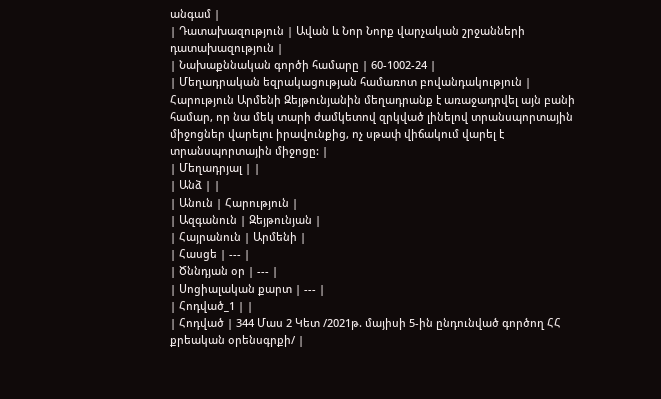անգամ |
| Դատախազություն | Ավան և Նոր Նորք վարչական շրջանների դատախազություն |
| Նախաքննական գործի համարը | 60-1002-24 |
| Մեղադրական եզրակացության համառոտ բովանդակություն | Հարություն Արմենի Զեյթունյանին մեղադրանք է առաջադրվել այն բանի համար, որ նա մեկ տարի ժամկետով զրկված լինելով տրանսպորտային միջոցներ վարելու իրավունքից, ոչ սթափ վիճակում վարել է տրանսպորտային միջոցը: |
| Մեղադրյալ | |
| Անձ | |
| Անուն | Հարություն |
| Ազգանուն | Զեյթունյան |
| Հայրանուն | Արմենի |
| Հասցե | --- |
| Ծննդյան օր | --- |
| Սոցիալական քարտ | --- |
| Հոդված_1 | |
| Հոդված | 344 Մաս 2 Կետ /2021թ. մայիսի 5-ին ընդունված գործող ՀՀ քրեական օրենսգրքի/ |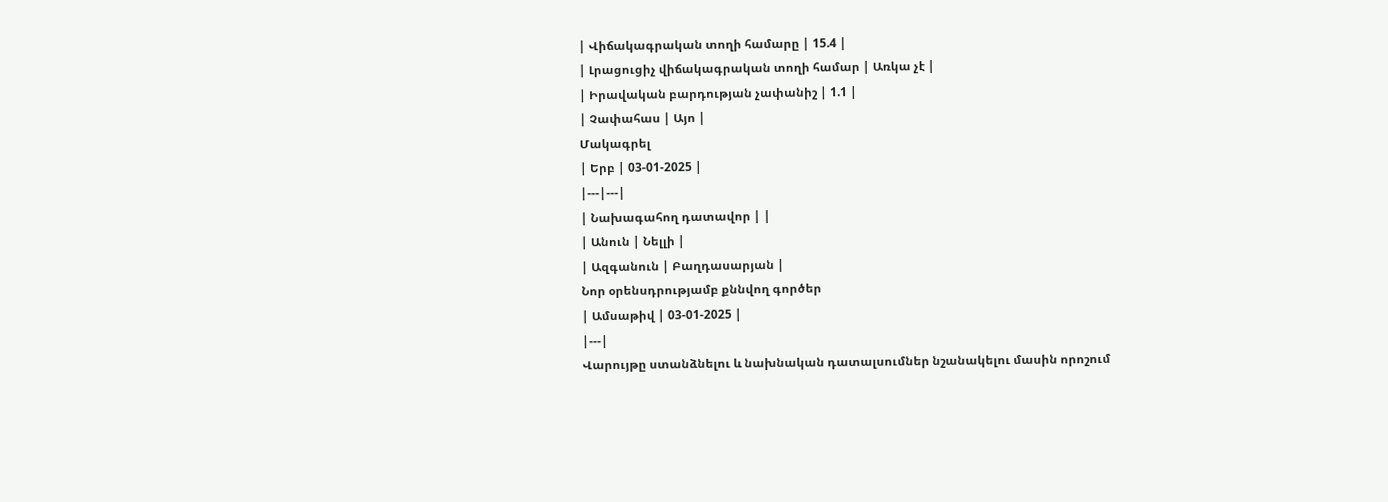| Վիճակագրական տողի համարը | 15.4 |
| Լրացուցիչ վիճակագրական տողի համար | Առկա չէ |
| Իրավական բարդության չափանիշ | 1.1 |
| Չափահաս | Այո |
Մակագրել
| Երբ | 03-01-2025 |
|---|---|
| Նախագահող դատավոր | |
| Անուն | Նելլի |
| Ազգանուն | Բաղդասարյան |
Նոր օրենսդրությամբ քննվող գործեր
| Ամսաթիվ | 03-01-2025 |
|---|
Վարույթը ստանձնելու և նախնական դատալսումներ նշանակելու մասին որոշում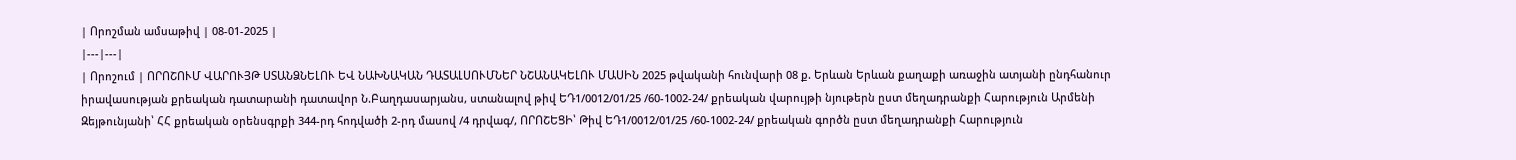| Որոշման ամսաթիվ | 08-01-2025 |
|---|---|
| Որոշում | ՈՐՈՇՈՒՄ ՎԱՐՈՒՅԹ ՍՏԱՆՁՆԵԼՈՒ ԵՎ ՆԱԽՆԱԿԱՆ ԴԱՏԱԼՍՈՒՄՆԵՐ ՆՇԱՆԱԿԵԼՈՒ ՄԱՍԻՆ 2025 թվականի հունվարի 08 ք. Երևան Երևան քաղաքի առաջին ատյանի ընդհանուր իրավասության քրեական դատարանի դատավոր Ն.Բաղդասարյանս, ստանալով թիվ ԵԴ1/0012/01/25 /60-1002-24/ քրեական վարույթի նյութերն ըստ մեղադրանքի Հարություն Արմենի Զեյթունյանի՝ ՀՀ քրեական օրենսգրքի 344-րդ հոդվածի 2-րդ մասով /4 դրվագ/, ՈՐՈՇԵՑԻ՝ Թիվ ԵԴ1/0012/01/25 /60-1002-24/ քրեական գործն ըստ մեղադրանքի Հարություն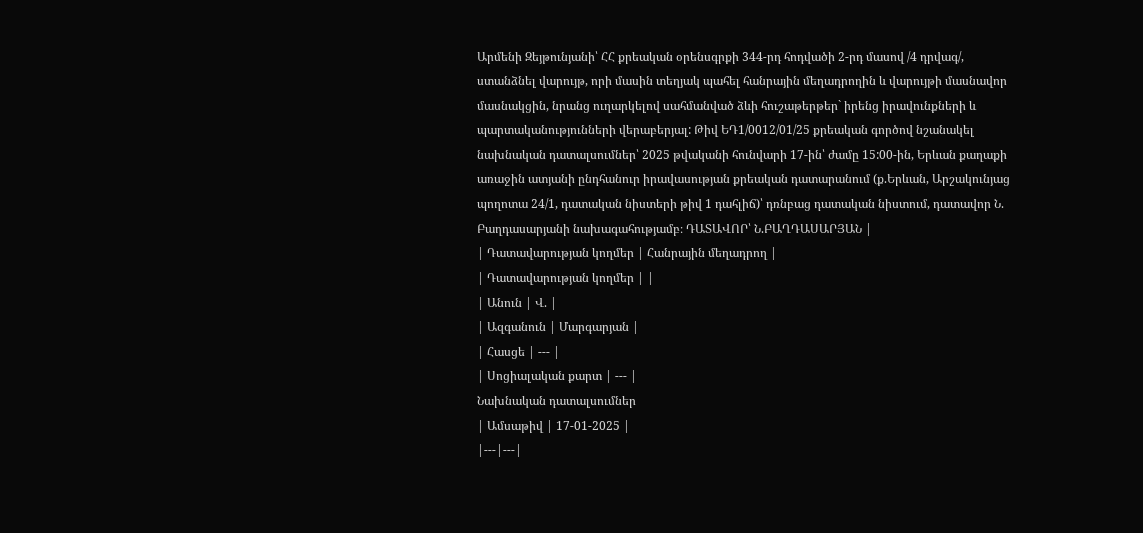Արմենի Զեյթունյանի՝ ՀՀ քրեական օրենսգրքի 344-րդ հոդվածի 2-րդ մասով /4 դրվագ/, ստանձնել վարույթ, որի մասին տեղյակ պահել հանրային մեղադրողին և վարույթի մասնավոր մասնակցին, նրանց ուղարկելով սահմանված ձևի հուշաթերթեր` իրենց իրավունքների և պարտականությունների վերաբերյալ: Թիվ ԵԴ1/0012/01/25 քրեական գործով նշանակել նախնական դատալսումներ՝ 2025 թվականի հունվարի 17-ին՝ ժամը 15:00-ին, Երևան քաղաքի առաջին ատյանի ընդհանուր իրավասության քրեական դատարանում (ք.Երևան, Արշակունյաց պողոտա 24/1, դատական նիստերի թիվ 1 դահլիճ)՝ դռնբաց դատական նիստում, դատավոր Ն. Բաղդասարյանի նախագահությամբ։ ԴԱՏԱՎՈՐ՝ Ն.ԲԱՂԴԱՍԱՐՅԱՆ |
| Դատավարության կողմեր | Հանրային մեղադրող |
| Դատավարության կողմեր | |
| Անուն | Վ. |
| Ազգանուն | Մարգարյան |
| Հասցե | --- |
| Սոցիալական քարտ | --- |
Նախնական դատալսումներ
| Ամսաթիվ | 17-01-2025 |
|---|---|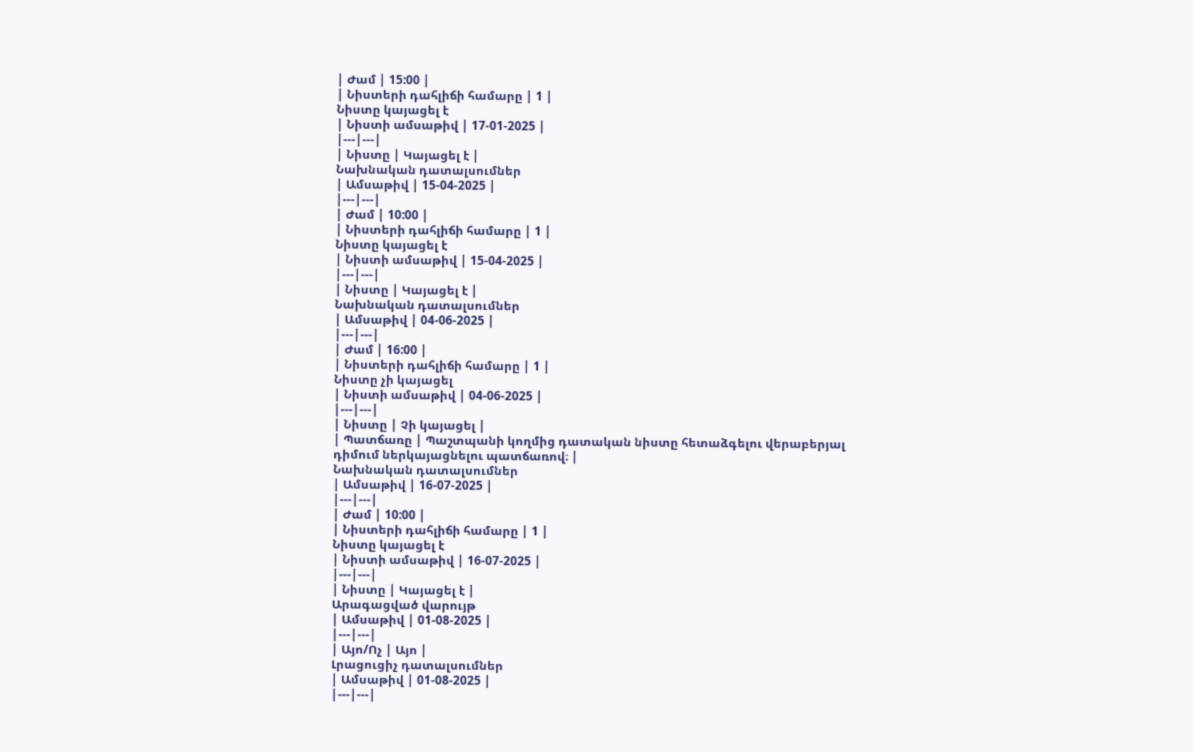| Ժամ | 15:00 |
| Նիստերի դահլիճի համարը | 1 |
Նիստը կայացել է
| Նիստի ամսաթիվ | 17-01-2025 |
|---|---|
| Նիստը | Կայացել է |
Նախնական դատալսումներ
| Ամսաթիվ | 15-04-2025 |
|---|---|
| Ժամ | 10:00 |
| Նիստերի դահլիճի համարը | 1 |
Նիստը կայացել է
| Նիստի ամսաթիվ | 15-04-2025 |
|---|---|
| Նիստը | Կայացել է |
Նախնական դատալսումներ
| Ամսաթիվ | 04-06-2025 |
|---|---|
| Ժամ | 16:00 |
| Նիստերի դահլիճի համարը | 1 |
Նիստը չի կայացել
| Նիստի ամսաթիվ | 04-06-2025 |
|---|---|
| Նիստը | Չի կայացել |
| Պատճառը | Պաշտպանի կողմից դատական նիստը հետաձգելու վերաբերյալ դիմում ներկայացնելու պատճառով։ |
Նախնական դատալսումներ
| Ամսաթիվ | 16-07-2025 |
|---|---|
| Ժամ | 10:00 |
| Նիստերի դահլիճի համարը | 1 |
Նիստը կայացել է
| Նիստի ամսաթիվ | 16-07-2025 |
|---|---|
| Նիստը | Կայացել է |
Արագացված վարույթ
| Ամսաթիվ | 01-08-2025 |
|---|---|
| Այո/Ոչ | Այո |
Լրացուցիչ դատալսումներ
| Ամսաթիվ | 01-08-2025 |
|---|---|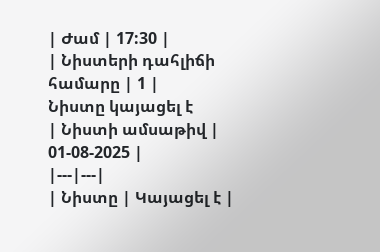| Ժամ | 17:30 |
| Նիստերի դահլիճի համարը | 1 |
Նիստը կայացել է
| Նիստի ամսաթիվ | 01-08-2025 |
|---|---|
| Նիստը | Կայացել է |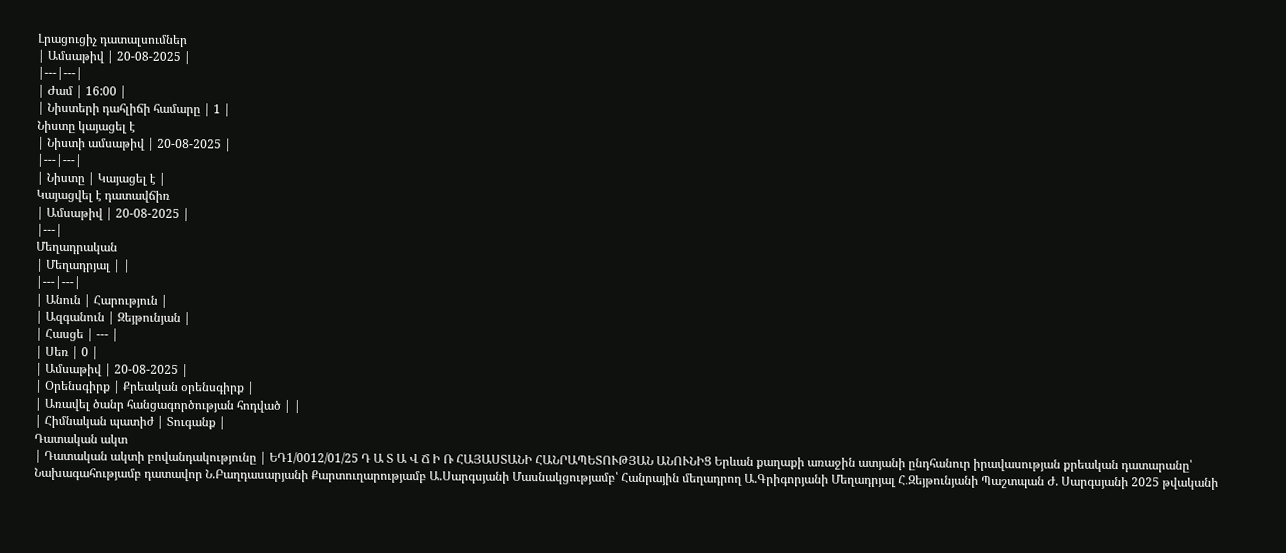Լրացուցիչ դատալսումներ
| Ամսաթիվ | 20-08-2025 |
|---|---|
| Ժամ | 16:00 |
| Նիստերի դահլիճի համարը | 1 |
Նիստը կայացել է
| Նիստի ամսաթիվ | 20-08-2025 |
|---|---|
| Նիստը | Կայացել է |
Կայացվել է դատավճիռ
| Ամսաթիվ | 20-08-2025 |
|---|
Մեղադրական
| Մեղադրյալ | |
|---|---|
| Անուն | Հարություն |
| Ազգանուն | Զեյթունյան |
| Հասցե | --- |
| Սեռ | 0 |
| Ամսաթիվ | 20-08-2025 |
| Օրենսգիրք | Քրեական օրենսգիրք |
| Առավել ծանր հանցագործության հոդված | |
| Հիմնական պատիժ | Տուգանք |
Դատական ակտ
| Դատական ակտի բովանդակությունը | ԵԴ1/0012/01/25 Դ Ա Տ Ա Վ Ճ Ի Ռ ՀԱՅԱՍՏԱՆԻ ՀԱՆՐԱՊԵՏՈՒԹՅԱՆ ԱՆՈՒՆԻՑ Երևան քաղաքի առաջին ատյանի ընդհանուր իրավասության քրեական դատարանը՝ Նախագահությամբ դատավոր Ն.Բաղդասարյանի Քարտուղարությամբ Ա.Սարգսյանի Մասնակցությամբ՝ Հանրային մեղադրող Ա.Գրիգորյանի Մեղադրյալ Հ․Զեյթունյանի Պաշտպան Ժ. Սարգսյանի 2025 թվականի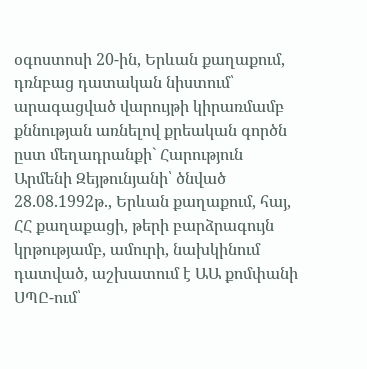օգոստոսի 20-ին, Երևան քաղաքում, դռնբաց դատական նիստում՝ արագացված վարույթի կիրառմամբ քննության առնելով քրեական գործն ըստ մեղադրանքի` Հարություն Արմենի Զեյթունյանի՝ ծնված 28.08.1992թ., Երևան քաղաքում, հայ, ՀՀ քաղաքացի, թերի բարձրագույն կրթությամբ, ամուրի, նախկինում դատված, աշխատում է ԱԱ քոմփանի ՍՊԸ-ում՝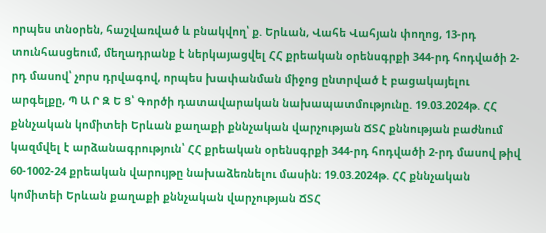որպես տնօրեն, հաշվառված և բնակվող՝ ք. Երևան, Վահե Վահյան փողոց, 13-րդ տունհասցեում, մեղադրանք է ներկայացվել ՀՀ քրեական օրենսգրքի 344-րդ հոդվածի 2-րդ մասով՝ չորս դրվագով, որպես խափանման միջոց ընտրված է բացակայելու արգելքը, Պ Ա Ր Զ Ե Ց՝ Գործի դատավարական նախապատմությունը. 19.03.2024թ. ՀՀ քննչական կոմիտեի Երևան քաղաքի քննչական վարչության ՃՏՀ քննության բաժնում կազմվել է արձանագրություն՝ ՀՀ քրեական օրենսգրքի 344-րդ հոդվածի 2-րդ մասով թիվ 60-1002-24 քրեական վարույթը նախաձեռնելու մասին։ 19.03.2024թ. ՀՀ քննչական կոմիտեի Երևան քաղաքի քննչական վարչության ՃՏՀ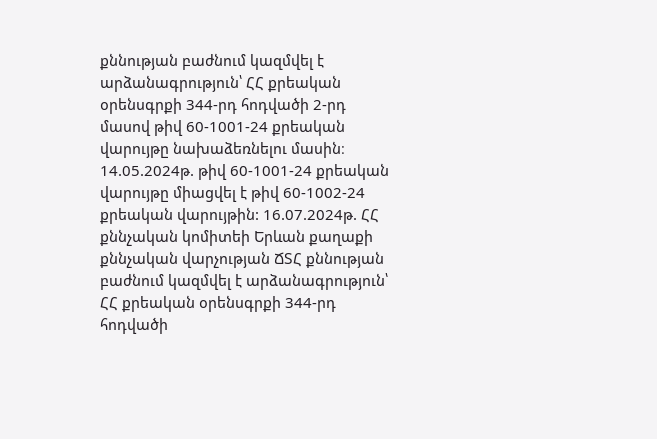քննության բաժնում կազմվել է արձանագրություն՝ ՀՀ քրեական օրենսգրքի 344-րդ հոդվածի 2-րդ մասով թիվ 60-1001-24 քրեական վարույթը նախաձեռնելու մասին։ 14.05.2024թ. թիվ 60-1001-24 քրեական վարույթը միացվել է թիվ 60-1002-24 քրեական վարույթին: 16.07.2024թ. ՀՀ քննչական կոմիտեի Երևան քաղաքի քննչական վարչության ՃՏՀ քննության բաժնում կազմվել է արձանագրություն՝ ՀՀ քրեական օրենսգրքի 344-րդ հոդվածի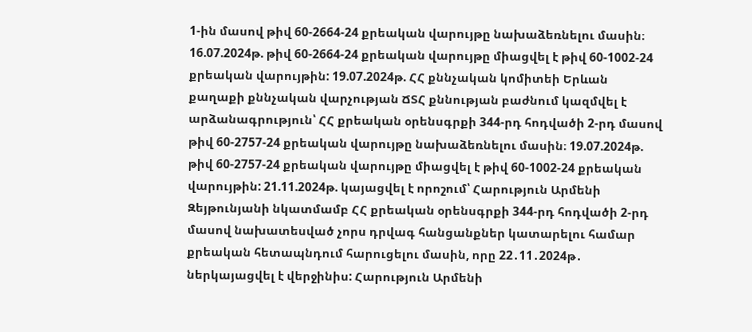1-ին մասով թիվ 60-2664-24 քրեական վարույթը նախաձեռնելու մասին։ 16.07.2024թ. թիվ 60-2664-24 քրեական վարույթը միացվել է թիվ 60-1002-24 քրեական վարույթին: 19.07.2024թ. ՀՀ քննչական կոմիտեի Երևան քաղաքի քննչական վարչության ՃՏՀ քննության բաժնում կազմվել է արձանագրություն՝ ՀՀ քրեական օրենսգրքի 344-րդ հոդվածի 2-րդ մասով թիվ 60-2757-24 քրեական վարույթը նախաձեռնելու մասին։ 19.07.2024թ. թիվ 60-2757-24 քրեական վարույթը միացվել է թիվ 60-1002-24 քրեական վարույթին: 21.11.2024թ. կայացվել է որոշում՝ Հարություն Արմենի Զեյթունյանի նկատմամբ ՀՀ քրեական օրենսգրքի 344-րդ հոդվածի 2-րդ մասով նախատեսված չորս դրվագ հանցանքներ կատարելու համար քրեական հետապնդում հարուցելու մասին, որը 22․11․2024թ․ ներկայացվել է վերջինիս: Հարություն Արմենի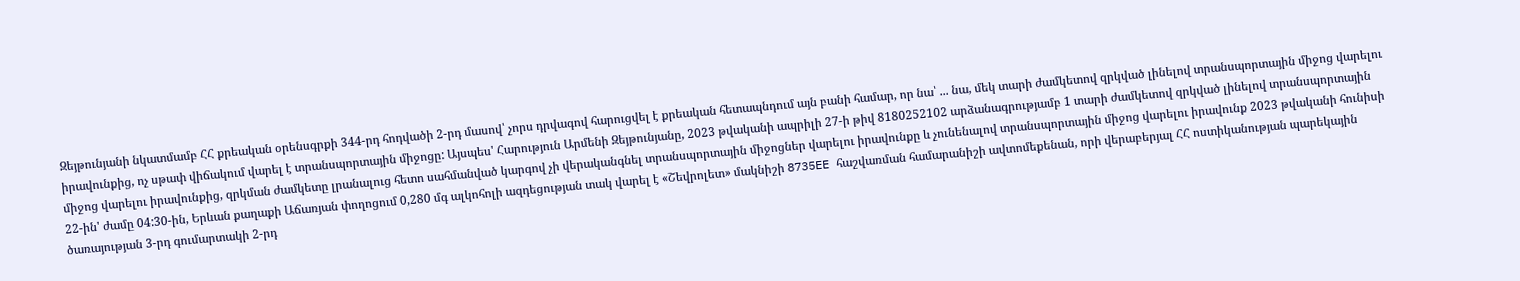Զեյթունյանի նկատմամբ ՀՀ քրեական օրենսգրքի 344-րդ հոդվածի 2-րդ մասով՝ չորս դրվագով հարուցվել է քրեական հետապնդում այն բանի համար, որ նա՝ ... նա, մեկ տարի ժամկետով զրկված լինելով տրանսպորտային միջոց վարելու իրավունքից, ոչ սթափ վիճակում վարել է տրանսպորտային միջոցը: Այսպես' Հարություն Արմենի Զեյթունյանը, 2023 թվականի ապրիլի 27-ի թիվ 8180252102 արձանագրությամբ 1 տարի ժամկետով զրկված լինելով տրանսպորտային միջոց վարելու իրավունքից, զրկման ժամկետը լրանալուց հետո սահմանված կարգով չի վերականգնել տրանսպորտային միջոցներ վարելու իրավունքը և չունենալով տրանսպորտային միջոց վարելու իրավունք 2023 թվականի հունիսի 22-ին' ժամը 04:30-ին, Երևան քաղաքի Աճառյան փողոցում 0,280 մգ ալկոհոլի ազդեցության տակ վարել է «Շեվրոլետ» մակնիշի 8735EE հաշվառման համարանիշի ավտոմեքենան, որի վերաբերյալ ՀՀ ոստիկանության պարեկային ծառայության 3-րդ գումարտակի 2-րդ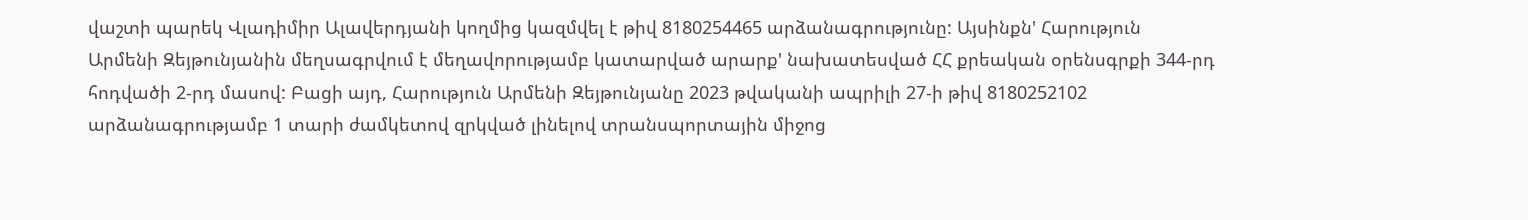վաշտի պարեկ Վլադիմիր Ալավերդյանի կողմից կազմվել է թիվ 8180254465 արձանագրությունը: Այսինքն' Հարություն Արմենի Զեյթունյանին մեղսագրվում է մեղավորությամբ կատարված արարք' նախատեսված ՀՀ քրեական օրենսգրքի 344-րդ հոդվածի 2-րդ մասով: Բացի այդ, Հարություն Արմենի Զեյթունյանը 2023 թվականի ապրիլի 27-ի թիվ 8180252102 արձանագրությամբ 1 տարի ժամկետով զրկված լինելով տրանսպորտային միջոց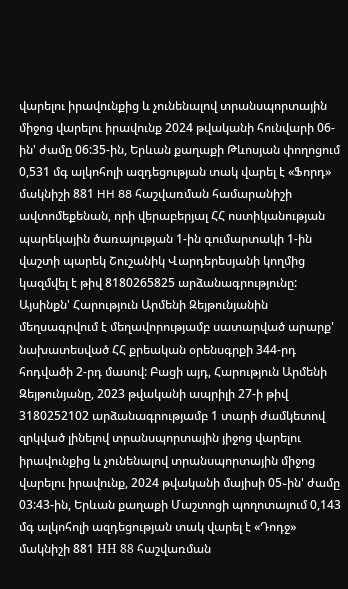վարելու իրավունքից և չունենալով տրանսպորտային միջոց վարելու իրավունք 2024 թվականի հունվարի 06-ին' ժամը 06:35-ին, Երևան քաղաքի Թևոսյան փողոցում 0,531 մգ ալկոհոլի ազդեցության տակ վարել է «Ֆորդ» մակնիշի 881 HH 88 հաշվառման համարանիշի ավտոմեքենան, որի վերաբերյալ ՀՀ ոստիկանության պարեկային ծառայության 1-ին գումարտակի 1-ին վաշտի պարեկ Շուշանիկ Վարդերեսյանի կողմից կազմվել է թիվ 8180265825 արձանագրությունը: Այսինքն' Հարություն Արմենի Զեյթունյանին մեղսագրվում է մեղավորությամբ սատարված արարք' նախատեսված ՀՀ քրեական օրենսգրքի 344-րդ հոդվածի 2-րդ մասով: Բացի այդ, Հարություն Արմենի Զեյթունյանը, 2023 թվականի ապրիլի 27-ի թիվ 3180252102 արձանագրությամբ 1 տարի ժամկետով զրկված լինելով տրանսպորտային յիջոց վարելու իրավունքից և չունենալով տրանսպորտային միջոց վարելու իրավունք, 2024 թվականի մայիսի 05֊ին' ժամը 03:43-ին, Երևան քաղաքի Մաշտոցի պողոտայում 0,143 մգ ալկոհոլի ազդեցության տակ վարել է «Դոդջ» մակնիշի 881 НН 88 հաշվառման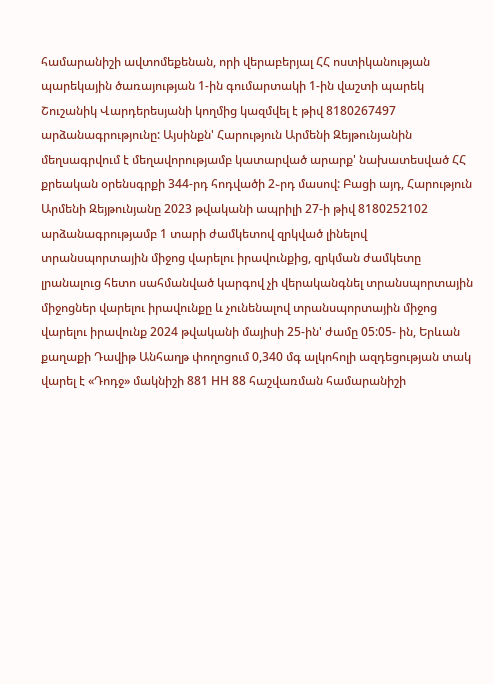համարանիշի ավտոմեքենան, որի վերաբերյալ ՀՀ ոստիկանության պարեկային ծառայության 1-ին գումարտակի 1-ին վաշտի պարեկ Շուշանիկ Վարդերեսյանի կողմից կազմվել է թիվ 8180267497 արձանագրությունը: Այսինքն' Հարություն Արմենի Զեյթունյանին մեղսագրվում է մեղավորությամբ կատարված արարք' նախատեսված ՀՀ քրեական օրենսգրքի 344-րդ հոդվածի 2֊րդ մասով: Բացի այդ, Հարություն Արմենի Զեյթունյանը 2023 թվականի ապրիլի 27-ի թիվ 8180252102 արձանագրությամբ 1 տարի ժամկետով զրկված լինելով տրանսպորտային միջոց վարելու իրավունքից, զրկման ժամկետը լրանալուց հետո սահմանված կարգով չի վերականգնել տրանսպորտային միջոցներ վարելու իրավունքը և չունենալով տրանսպորտային միջոց վարելու իրավունք 2024 թվականի մայիսի 25-ին' ժամը 05:05- ին, Երևան քաղաքի Դավիթ Անհաղթ փողոցում 0,340 մգ ալկոհոլի ազդեցության տակ վարել է «Դոդջ» մակնիշի 881 НН 88 հաշվառման համարանիշի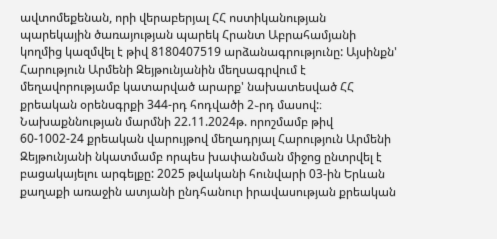ավտոմեքենան, որի վերաբերյալ ՀՀ ոստիկանության պարեկային ծառայության պարեկ Հրանտ Աբրահամյանի կողմից կազմվել է թիվ 8180407519 արձանագրությունը: Այսինքն' Հարություն Արմենի Զեյթունյանին մեղսագրվում է մեղավորությամբ կատարված արարք' նախատեսված ՀՀ քրեական օրենսգրքի 344-րդ հոդվածի 2֊րդ մասով:։ Նախաքննության մարմնի 22.11.2024թ. որոշմամբ թիվ 60-1002-24 քրեական վարույթով մեղադրյալ Հարություն Արմենի Զեյթունյանի նկատմամբ որպես խափանման միջոց ընտրվել է բացակայելու արգելքը: 2025 թվականի հունվարի 03-ին Երևան քաղաքի առաջին ատյանի ընդհանուր իրավասության քրեական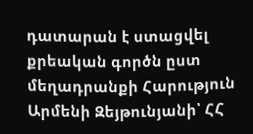դատարան է ստացվել քրեական գործն ըստ մեղադրանքի Հարություն Արմենի Զեյթունյանի՝ ՀՀ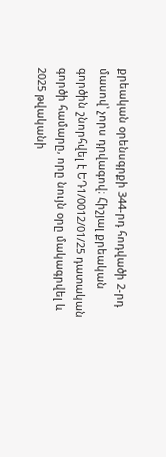քրեական օրենսգրքի 344-րդ հոդվածի 2-րդ մասով՝ չորս դրվագով։ Հիշյալ քրեական գործին շնորհվել է ԵԴ1/0012/01/25 դատական գործի համարը, որը նույն օրը մակագրվել և 2025 թվականի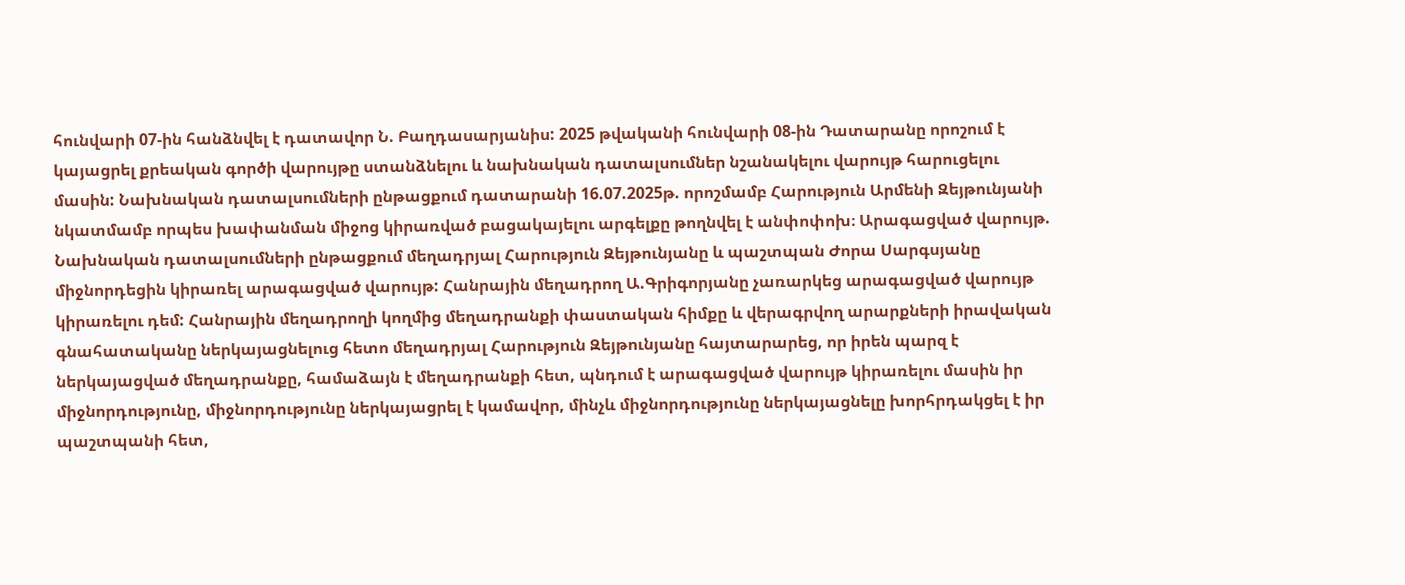հունվարի 07-ին հանձնվել է դատավոր Ն. Բաղդասարյանիս: 2025 թվականի հունվարի 08-ին Դատարանը որոշում է կայացրել քրեական գործի վարույթը ստանձնելու և նախնական դատալսումներ նշանակելու վարույթ հարուցելու մասին: Նախնական դատալսումների ընթացքում դատարանի 16.07.2025թ. որոշմամբ Հարություն Արմենի Զեյթունյանի նկատմամբ որպես խափանման միջոց կիրառված բացակայելու արգելքը թողնվել է անփոփոխ։ Արագացված վարույթ. Նախնական դատալսումների ընթացքում մեղադրյալ Հարություն Զեյթունյանը և պաշտպան Ժորա Սարգսյանը միջնորդեցին կիրառել արագացված վարույթ: Հանրային մեղադրող Ա.Գրիգորյանը չառարկեց արագացված վարույթ կիրառելու դեմ: Հանրային մեղադրողի կողմից մեղադրանքի փաստական հիմքը և վերագրվող արարքների իրավական գնահատականը ներկայացնելուց հետո մեղադրյալ Հարություն Զեյթունյանը հայտարարեց, որ իրեն պարզ է ներկայացված մեղադրանքը, համաձայն է մեղադրանքի հետ, պնդում է արագացված վարույթ կիրառելու մասին իր միջնորդությունը, միջնորդությունը ներկայացրել է կամավոր, մինչև միջնորդությունը ներկայացնելը խորհրդակցել է իր պաշտպանի հետ,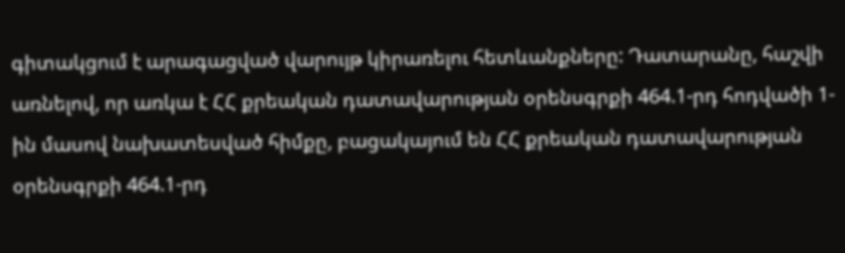գիտակցում է արագացված վարույթ կիրառելու հետևանքները: Դատարանը, հաշվի առնելով, որ առկա է ՀՀ քրեական դատավարության օրենսգրքի 464.1-րդ հոդվածի 1-ին մասով նախատեսված հիմքը, բացակայում են ՀՀ քրեական դատավարության օրենսգրքի 464.1-րդ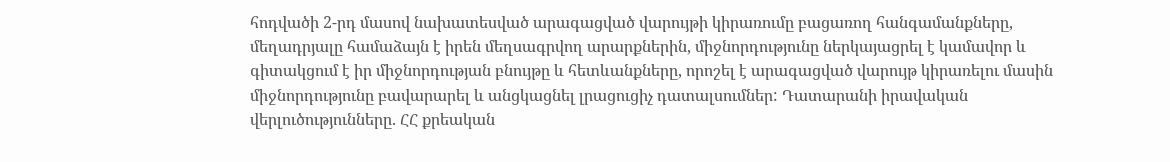հոդվածի 2-րդ մասով նախատեսված արագացված վարույթի կիրառումը բացառող հանգամանքները, մեղադրյալը համաձայն է իրեն մեղսագրվող արարքներին, միջնորդությունը ներկայացրել է կամավոր և գիտակցում է իր միջնորդության բնույթը և հետևանքները, որոշել է արագացված վարույթ կիրառելու մասին միջնորդությունը բավարարել և անցկացնել լրացուցիչ դատալսումներ: Դատարանի իրավական վերլուծությունները. ՀՀ քրեական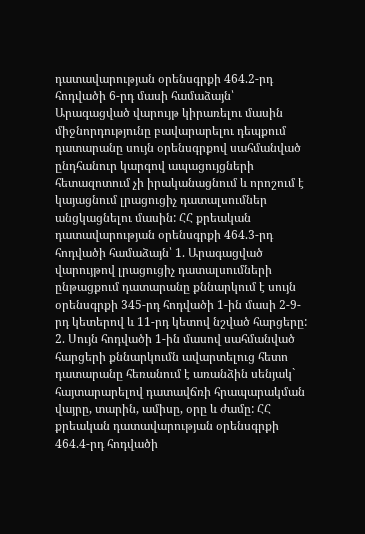դատավարության օրենսգրքի 464.2-րդ հոդվածի 6-րդ մասի համաձայն՝ Արագացված վարույթ կիրառելու մասին միջնորդությունը բավարարելու դեպքում դատարանը սույն օրենսգրքով սահմանված ընդհանուր կարգով ապացույցների հետազոտում չի իրականացնում և որոշում է կայացնում լրացուցիչ դատալսումներ անցկացնելու մասին: ՀՀ քրեական դատավարության օրենսգրքի 464.3-րդ հոդվածի համաձայն՝ 1. Արագացված վարույթով լրացուցիչ դատալսումների ընթացքում դատարանը քննարկում է սույն օրենսգրքի 345-րդ հոդվածի 1-ին մասի 2-9-րդ կետերով և 11-րդ կետով նշված հարցերը: 2. Սույն հոդվածի 1-ին մասով սահմանված հարցերի քննարկումն ավարտելուց հետո դատարանը հեռանում է առանձին սենյակ` հայտարարելով դատավճռի հրապարակման վայրը, տարին, ամիսը, օրը և ժամը: ՀՀ քրեական դատավարության օրենսգրքի 464.4-րդ հոդվածի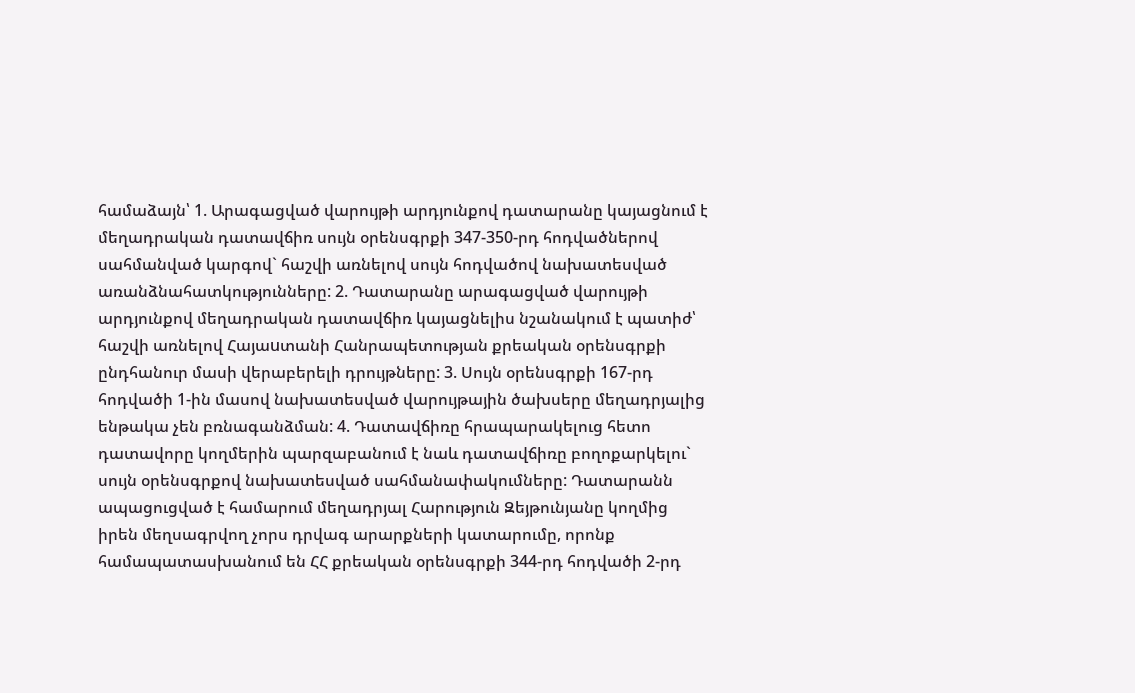համաձայն՝ 1. Արագացված վարույթի արդյունքով դատարանը կայացնում է մեղադրական դատավճիռ սույն օրենսգրքի 347-350-րդ հոդվածներով սահմանված կարգով` հաշվի առնելով սույն հոդվածով նախատեսված առանձնահատկությունները: 2. Դատարանը արագացված վարույթի արդյունքով մեղադրական դատավճիռ կայացնելիս նշանակում է պատիժ՝ հաշվի առնելով Հայաuտանի Հանրապետության քրեական օրենսգրքի ընդհանուր մասի վերաբերելի դրույթները: 3. Սույն օրենսգրքի 167-րդ հոդվածի 1-ին մասով նախատեսված վարույթային ծախսերը մեղադրյալից ենթակա չեն բռնագանձման: 4. Դատավճիռը հրապարակելուց հետո դատավորը կողմերին պարզաբանում է նաև դատավճիռը բողոքարկելու` սույն օրենսգրքով նախատեսված սահմանափակումները: Դատարանն ապացուցված է համարում մեղադրյալ Հարություն Զեյթունյանը կողմից իրեն մեղսագրվող չորս դրվագ արարքների կատարումը, որոնք համապատասխանում են ՀՀ քրեական օրենսգրքի 344-րդ հոդվածի 2-րդ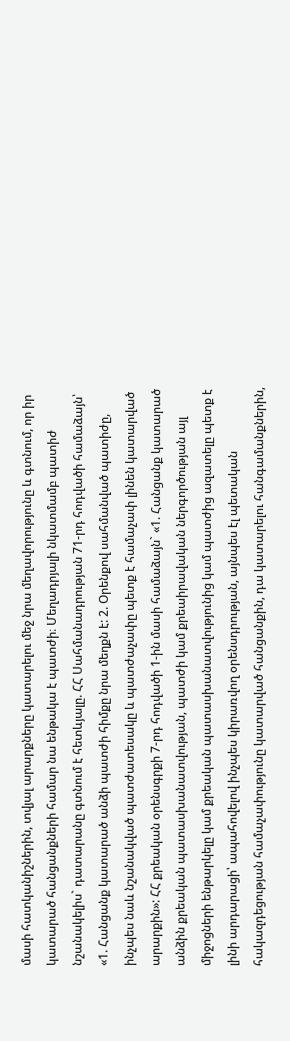մասի հատկանիշներին, տվյալ արարքները կատարելու մեջ նրա մեղավորությունը և գտնում, որ իր կատարած հանցանքների համար նա ենթակա է պատժի։ Մեղադրյալի նկատմամբ պատիժ նշանակելիս` դատարանը գտնում է հետևյալը. ՀՀ Սահմանադրության 71-րդ հոդվածի համաձայն՝ «1. Հանցանք կատարած անձի պատժի հիմքը նրա մեղքն է: 2. Օրենքով սահմանված պատիժը, ինչպես նաև նշանակված պատժատեսակը և պատժաչափը պետք է համաչափ լինեն կատարված արարքին»: ՀՀ քրեական օրենսգրքի 7-րդ հոդվածի 1-ին մասի համաձայն` «1. Հանցանք կատարած անձին քրեական պատասխանատվության, պատժի կամ քրեաիրավական ներգործության այլ միջոցների ենթարկելը կամ քրեական պատասխանատվությունից կամ պատժից ազատելը պետք է լինի արդարացի՝ ապահովելով ինչպես կիրառվող օրենսդրության, այնպես էլ պետական հակազդեցության համաչափությունը կատարված հանցանքին, դա կատարելու հանգամանքներին,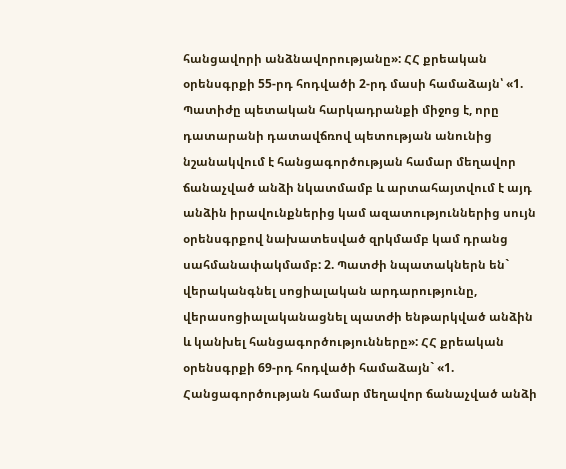հանցավորի անձնավորությանը»: ՀՀ քրեական օրենսգրքի 55-րդ հոդվածի 2-րդ մասի համաձայն՝ «1. Պատիժը պետական հարկադրանքի միջոց է, որը դատարանի դատավճռով պետության անունից նշանակվում է հանցագործության համար մեղավոր ճանաչված անձի նկատմամբ և արտահայտվում է այդ անձին իրավունքներից կամ ազատություններից սույն օրենսգրքով նախատեսված զրկմամբ կամ դրանց սահմանափակմամբ: 2. Պատժի նպատակներն են` վերականգնել սոցիալական արդարությունը, վերասոցիալականացնել պատժի ենթարկված անձին և կանխել հանցագործությունները»: ՀՀ քրեական օրենսգրքի 69-րդ հոդվածի համաձայն` «1. Հանցագործության համար մեղավոր ճանաչված անձի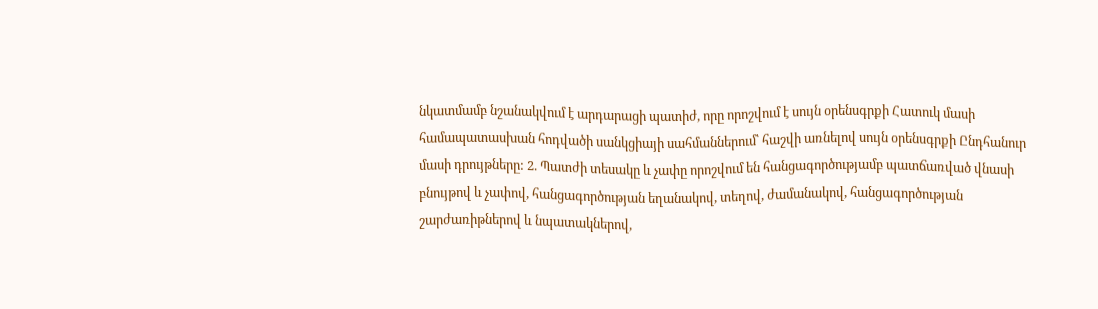նկատմամբ նշանակվում է արդարացի պատիժ, որը որոշվում է սույն օրենսգրքի Հատուկ մասի համապատասխան հոդվածի սանկցիայի սահմաններում՝ հաշվի առնելով սույն օրենսգրքի Ընդհանուր մասի դրույթները: 2. Պատժի տեսակը և չափը որոշվում են հանցագործությամբ պատճառված վնասի բնույթով և չափով, հանցագործության եղանակով, տեղով, ժամանակով, հանցագործության շարժառիթներով և նպատակներով,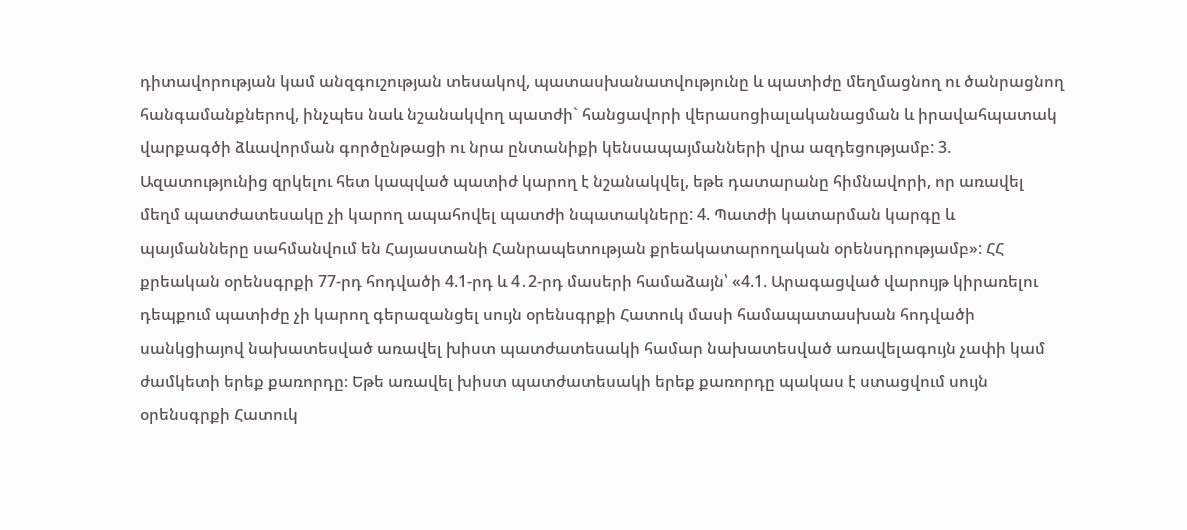դիտավորության կամ անզգուշության տեսակով, պատասխանատվությունը և պատիժը մեղմացնող ու ծանրացնող հանգամանքներով, ինչպես նաև նշանակվող պատժի` հանցավորի վերասոցիալականացման և իրավահպատակ վարքագծի ձևավորման գործընթացի ու նրա ընտանիքի կենսապայմանների վրա ազդեցությամբ: 3. Ազատությունից զրկելու հետ կապված պատիժ կարող է նշանակվել, եթե դատարանը հիմնավորի, որ առավել մեղմ պատժատեսակը չի կարող ապահովել պատժի նպատակները: 4. Պատժի կատարման կարգը և պայմանները սահմանվում են Հայաստանի Հանրապետության քրեակատարողական օրենսդրությամբ»: ՀՀ քրեական օրենսգրքի 77-րդ հոդվածի 4.1-րդ և 4․2-րդ մասերի համաձայն՝ «4.1. Արագացված վարույթ կիրառելու դեպքում պատիժը չի կարող գերազանցել սույն օրենսգրքի Հատուկ մասի համապատասխան հոդվածի սանկցիայով նախատեսված առավել խիստ պատժատեսակի համար նախատեսված առավելագույն չափի կամ ժամկետի երեք քառորդը։ Եթե առավել խիստ պատժատեսակի երեք քառորդը պակաս է ստացվում սույն օրենսգրքի Հատուկ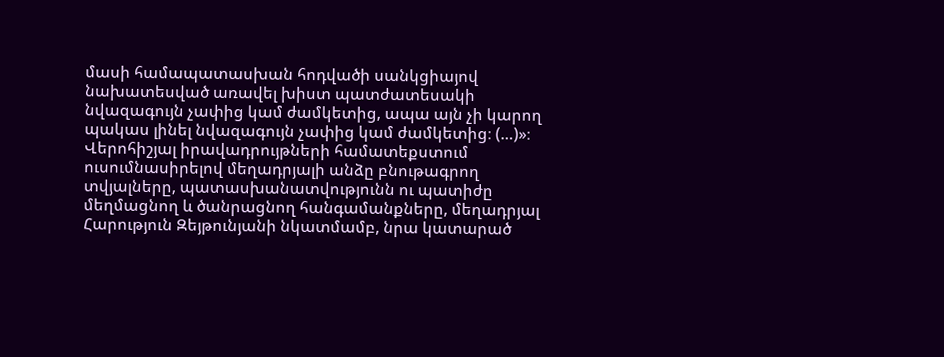մասի համապատասխան հոդվածի սանկցիայով նախատեսված առավել խիստ պատժատեսակի նվազագույն չափից կամ ժամկետից, ապա այն չի կարող պակաս լինել նվազագույն չափից կամ ժամկետից։ (…)»։ Վերոհիշյալ իրավադրույթների համատեքստում ուսումնասիրելով մեղադրյալի անձը բնութագրող տվյալները, պատասխանատվությունն ու պատիժը մեղմացնող և ծանրացնող հանգամանքները, մեղադրյալ Հարություն Զեյթունյանի նկատմամբ, նրա կատարած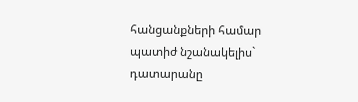հանցանքների համար պատիժ նշանակելիս` դատարանը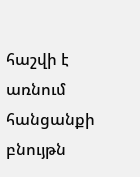հաշվի է առնում հանցանքի բնույթն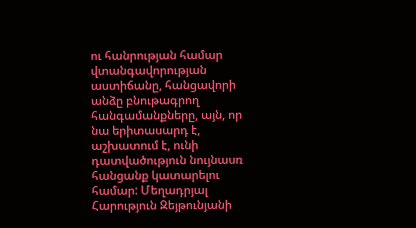ու հանրության համար վտանգավորության աստիճանը, հանցավորի անձը բնութագրող հանգամանքները, այն, որ նա երիտասարդ է, աշխատում է, ունի դատվածություն նույնասռ հանցանք կատարելու համար: Մեղադրյալ Հարություն Զեյթունյանի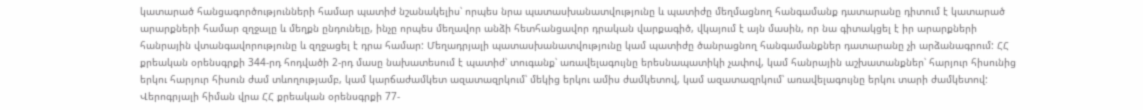կատարած հանցագործությունների համար պատիժ նշանակելիս՝ որպես նրա պատասխանատվությունը և պատիժը մեղմացնող հանգամանք դատարանը դիտում է կատարած արարքների համար զղջալը և մեղքն ընդունելը, ինչը որպես մեղավոր անձի հետհանցավոր դրական վարքագիծ, վկայում է այն մասին, որ նա գիտակցել է իր արարքների հանրային վտանգավորությունը և զղջացել է դրա համար: Մեղադրյալի պատասխանատվությունը կամ պատիժը ծանրացնող հանգամանքներ դատարանը չի արձանագրում: ՀՀ քրեական օրենսգրքի 344-րդ հոդվածի 2-րդ մասը նախատեսում է պատիժ՝ տուգանք՝ առավելագույնը երեսնապատիկի չափով, կամ հանրային աշխատանքներ՝ հարյուր հիսունից երկու հարյուր հիսուն ժամ տևողությամբ, կամ կարճաժամկետ ազատազրկում՝ մեկից երկու ամիս ժամկետով, կամ ազատազրկում՝ առավելագույնը երկու տարի ժամկետով: Վերոգրյալի հիման վրա ՀՀ քրեական օրենսգրքի 77-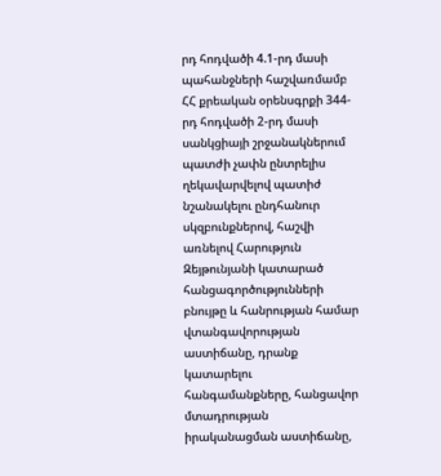րդ հոդվածի 4.1-րդ մասի պահանջների հաշվառմամբ ՀՀ քրեական օրենսգրքի 344-րդ հոդվածի 2-րդ մասի սանկցիայի շրջանակներում պատժի չափն ընտրելիս ղեկավարվելով պատիժ նշանակելու ընդհանուր սկզբունքներով, հաշվի առնելով Հարություն Զեյթունյանի կատարած հանցագործությունների բնույթը և հանրության համար վտանգավորության աստիճանը, դրանք կատարելու հանգամանքները, հանցավոր մտադրության իրականացման աստիճանը,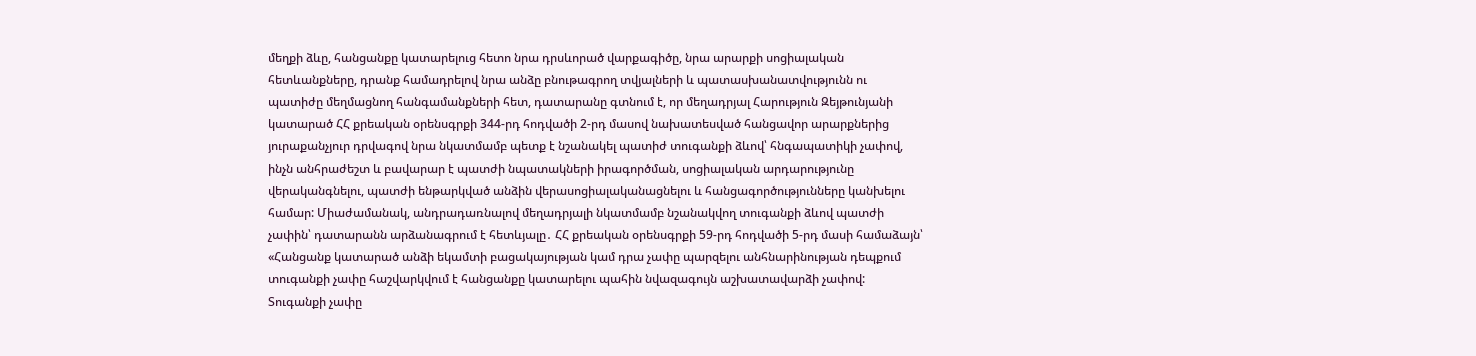մեղքի ձևը, հանցանքը կատարելուց հետո նրա դրսևորած վարքագիծը, նրա արարքի սոցիալական հետևանքները, դրանք համադրելով նրա անձը բնութագրող տվյալների և պատասխանատվությունն ու պատիժը մեղմացնող հանգամանքների հետ, դատարանը գտնում է, որ մեղադրյալ Հարություն Զեյթունյանի կատարած ՀՀ քրեական օրենսգրքի 344-րդ հոդվածի 2-րդ մասով նախատեսված հանցավոր արարքներից յուրաքանչյուր դրվագով նրա նկատմամբ պետք է նշանակել պատիժ տուգանքի ձևով՝ հնգապատիկի չափով, ինչն անհրաժեշտ և բավարար է պատժի նպատակների իրագործման, սոցիալական արդարությունը վերականգնելու, պատժի ենթարկված անձին վերասոցիալականացնելու և հանցագործությունները կանխելու համար: Միաժամանակ, անդրադառնալով մեղադրյալի նկատմամբ նշանակվող տուգանքի ձևով պատժի չափին՝ դատարանն արձանագրում է հետևյալը․ ՀՀ քրեական օրենսգրքի 59-րդ հոդվածի 5-րդ մասի համաձայն՝ «Հանցանք կատարած անձի եկամտի բացակայության կամ դրա չափը պարզելու անհնարինության դեպքում տուգանքի չափը հաշվարկվում է հանցանքը կատարելու պահին նվազագույն աշխատավարձի չափով: Տուգանքի չափը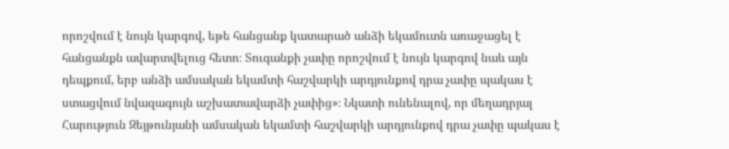որոշվում է նույն կարգով, եթե հանցանք կատարած անձի եկամուտն առաջացել է հանցանքն ավարտվելուց հետո։ Տուգանքի չափը որոշվում է նույն կարգով նաև այն դեպքում, երբ անձի ամսական եկամտի հաշվարկի արդյունքով դրա չափը պակաս է ստացվում նվազագույն աշխատավարձի չափից»։ Նկատի ունենալով, որ մեղադրյալ Հարություն Զեյթունյանի ամսական եկամտի հաշվարկի արդյունքով դրա չափը պակաս է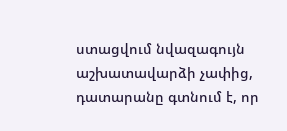ստացվում նվազագույն աշխատավարձի չափից, դատարանը գտնում է, որ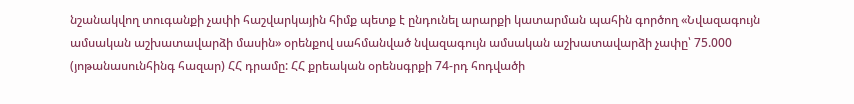նշանակվող տուգանքի չափի հաշվարկային հիմք պետք է ընդունել արարքի կատարման պահին գործող «Նվազագույն ամսական աշխատավարձի մասին» օրենքով սահմանված նվազագույն ամսական աշխատավարձի չափը՝ 75.000 (յոթանասունհինգ հազար) ՀՀ դրամը: ՀՀ քրեական օրենսգրքի 74-րդ հոդվածի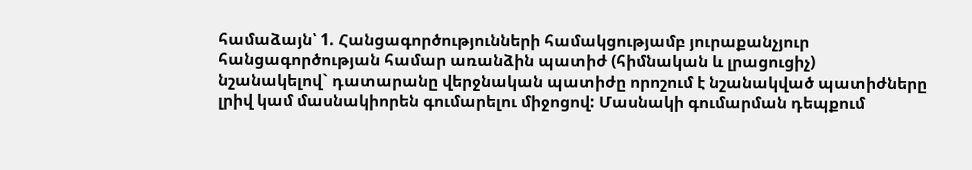համաձայն՝ 1. Հանցագործությունների համակցությամբ յուրաքանչյուր հանցագործության համար առանձին պատիժ (հիմնական և լրացուցիչ) նշանակելով` դատարանը վերջնական պատիժը որոշում է նշանակված պատիժները լրիվ կամ մասնակիորեն գումարելու միջոցով: Մասնակի գումարման դեպքում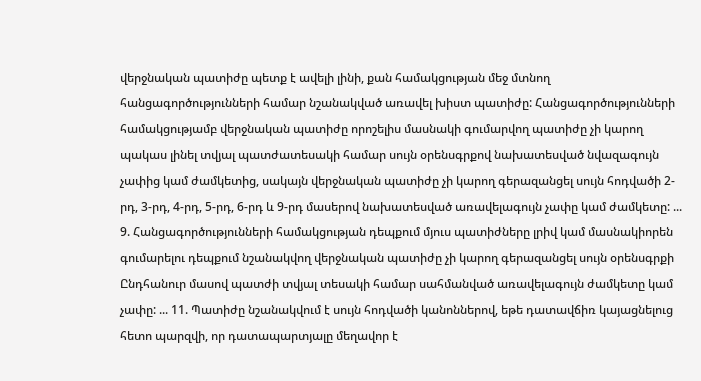վերջնական պատիժը պետք է ավելի լինի, քան համակցության մեջ մտնող հանցագործությունների համար նշանակված առավել խիստ պատիժը: Հանցագործությունների համակցությամբ վերջնական պատիժը որոշելիս մասնակի գումարվող պատիժը չի կարող պակաս լինել տվյալ պատժատեսակի համար սույն օրենսգրքով նախատեսված նվազագույն չափից կամ ժամկետից, սակայն վերջնական պատիժը չի կարող գերազանցել սույն հոդվածի 2-րդ, 3-րդ, 4-րդ, 5-րդ, 6-րդ և 9-րդ մասերով նախատեսված առավելագույն չափը կամ ժամկետը: ... 9. Հանցագործությունների համակցության դեպքում մյուս պատիժները լրիվ կամ մասնակիորեն գումարելու դեպքում նշանակվող վերջնական պատիժը չի կարող գերազանցել սույն օրենսգրքի Ընդհանուր մասով պատժի տվյալ տեսակի համար սահմանված առավելագույն ժամկետը կամ չափը: ... 11. Պատիժը նշանակվում է սույն հոդվածի կանոններով, եթե դատավճիռ կայացնելուց հետո պարզվի, որ դատապարտյալը մեղավոր է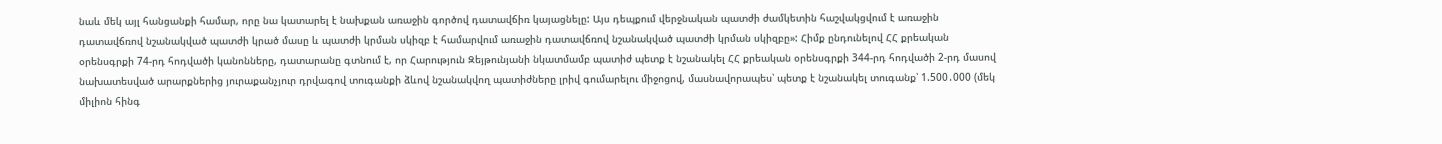նաև մեկ այլ հանցանքի համար, որը նա կատարել է նախքան առաջին գործով դատավճիռ կայացնելը: Այս դեպքում վերջնական պատժի ժամկետին հաշվակցվում է առաջին դատավճռով նշանակված պատժի կրած մասը և պատժի կրման սկիզբ է համարվում առաջին դատավճռով նշանակված պատժի կրման սկիզբը»: Հիմք ընդունելով ՀՀ քրեական օրենսգրքի 74-րդ հոդվածի կանոնները, դատարանը գտնում է, որ Հարություն Զեյթունյանի նկատմամբ պատիժ պետք է նշանակել ՀՀ քրեական օրենսգրքի 344-րդ հոդվածի 2-րդ մասով նախատեսված արարքներից յուրաքանչյուր դրվագով տուգանքի ձևով նշանակվող պատիժները լրիվ գումարելու միջոցով, մասնավորապես՝ պետք է նշանակել տուգանք՝ 1.500․000 (մեկ միլիոն հինգ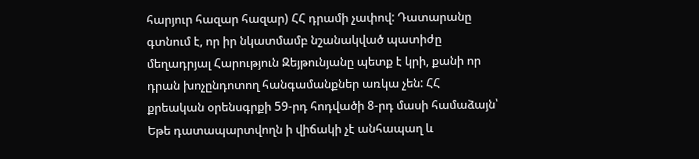հարյուր հազար հազար) ՀՀ դրամի չափով: Դատարանը գտնում է, որ իր նկատմամբ նշանակված պատիժը մեղադրյալ Հարություն Զեյթունյանը պետք է կրի, քանի որ դրան խոչընդոտող հանգամանքներ առկա չեն: ՀՀ քրեական օրենսգրքի 59-րդ հոդվածի 8-րդ մասի համաձայն՝ Եթե դատապարտվողն ի վիճակի չէ անհապաղ և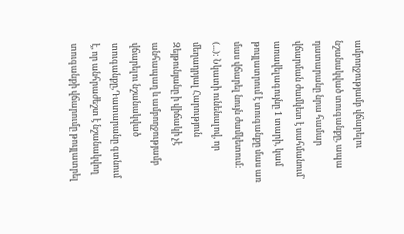ամբողջությամբ վճարելու նշանակված տուգանքը, ապա դատարանը նրա համար վճարման ժամկետ է սահմանում՝ առավելագույնը 1 տարի, կամ թույլատրում է տուգանքը մաս առ մաս վճարել նույն ժամկետում: (...): Նկատի ունենալով, որ մեղադրյալ Հարություն Զեյթունյանը ի վիճակի չէ անհապաղ և ամբողջությամբ վճարելու նշանակված տուգանքը,Դատարանը գտնում է, որ անհրաժեշտ է նշանակվող տուգանքի վճարումը թույլատրել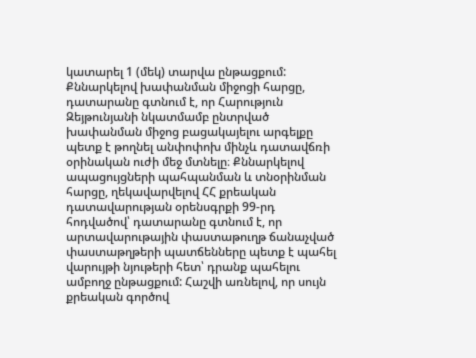կատարել 1 (մեկ) տարվա ընթացքում: Քննարկելով խափանման միջոցի հարցը, դատարանը գտնում է, որ Հարություն Զեյթունյանի նկատմամբ ընտրված խափանման միջոց բացակայելու արգելքը պետք է թողնել անփոփոխ մինչև դատավճռի օրինական ուժի մեջ մտնելը։ Քննարկելով ապացույցների պահպանման և տնօրինման հարցը, ղեկավարվելով ՀՀ քրեական դատավարության օրենսգրքի 99-րդ հոդվածով՝ դատարանը գտնում է, որ արտավարութային փաստաթուղթ ճանաչված փաստաթղթերի պատճենները պետք է պահել վարույթի նյութերի հետ՝ դրանք պահելու ամբողջ ընթացքում: Հաշվի առնելով, որ սույն քրեական գործով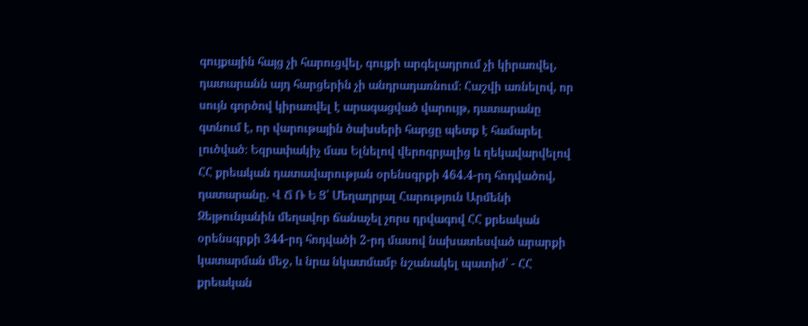գույքային հայց չի հարուցվել, գույքի արգելադրում չի կիրառվել, դատարանն այդ հարցերին չի անդրադառնում։ Հաշվի առնելով, որ սույն գործով կիրառվել է արագացված վարույթ, դատարանը գտնում է, որ վարութային ծախսերի հարցը պետք է համարել լուծված։ Եզրափակիչ մաս Ելնելով վերոգրյալից և ղեկավարվելով ՀՀ քրեական դատավարության օրենսգրքի 464.4-րդ հոդվածով, դատարանը. Վ Ճ Ռ Ե Ց՝ Մեղադրյալ Հարություն Արմենի Զեյթունյանին մեղավոր ճանաչել չորս դրվագով ՀՀ քրեական օրենսգրքի 344-րդ հոդվածի 2-րդ մասով նախատեսված արարքի կատարման մեջ, և նրա նկատմամբ նշանակել պատիժ՝ - ՀՀ քրեական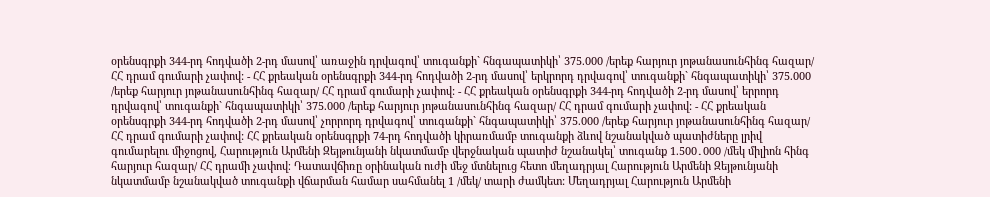օրենսգրքի 344-րդ հոդվածի 2-րդ մասով՝ առաջին դրվագով՝ տուգանքի` հնգապատիկի՝ 375.000 /երեք հարյուր յոթանասունհինգ հազար/ ՀՀ դրամ գումարի չափով: - ՀՀ քրեական օրենսգրքի 344-րդ հոդվածի 2-րդ մասով՝ երկրորդ դրվագով՝ տուգանքի` հնգապատիկի՝ 375.000 /երեք հարյուր յոթանասունհինգ հազար/ ՀՀ դրամ գումարի չափով: - ՀՀ քրեական օրենսգրքի 344-րդ հոդվածի 2-րդ մասով՝ երրորդ դրվագով՝ տուգանքի` հնգապատիկի՝ 375.000 /երեք հարյուր յոթանասունհինգ հազար/ ՀՀ դրամ գումարի չափով: - ՀՀ քրեական օրենսգրքի 344-րդ հոդվածի 2-րդ մասով՝ չորրորդ դրվագով՝ տուգանքի` հնգապատիկի՝ 375.000 /երեք հարյուր յոթանասունհինգ հազար/ ՀՀ դրամ գումարի չափով: ՀՀ քրեական օրենսգրքի 74-րդ հոդվածի կիրառմամբ տուգանքի ձևով նշանակված պատիժները լրիվ գումարելու միջոցով, Հարություն Արմենի Զեյթունյանի նկատմամբ վերջնական պատիժ նշանակել՝ տուգանք 1.500․000 /մեկ միլիոն հինգ հարյուր հազար/ ՀՀ դրամի չափով։ Դատավճիռը օրինական ուժի մեջ մտնելուց հետո մեղադրյալ Հարություն Արմենի Զեյթունյանի նկատմամբ նշանակված տուգանքի վճարման համար սահմանել 1 /մեկ/ տարի ժամկետ: Մեղադրյալ Հարություն Արմենի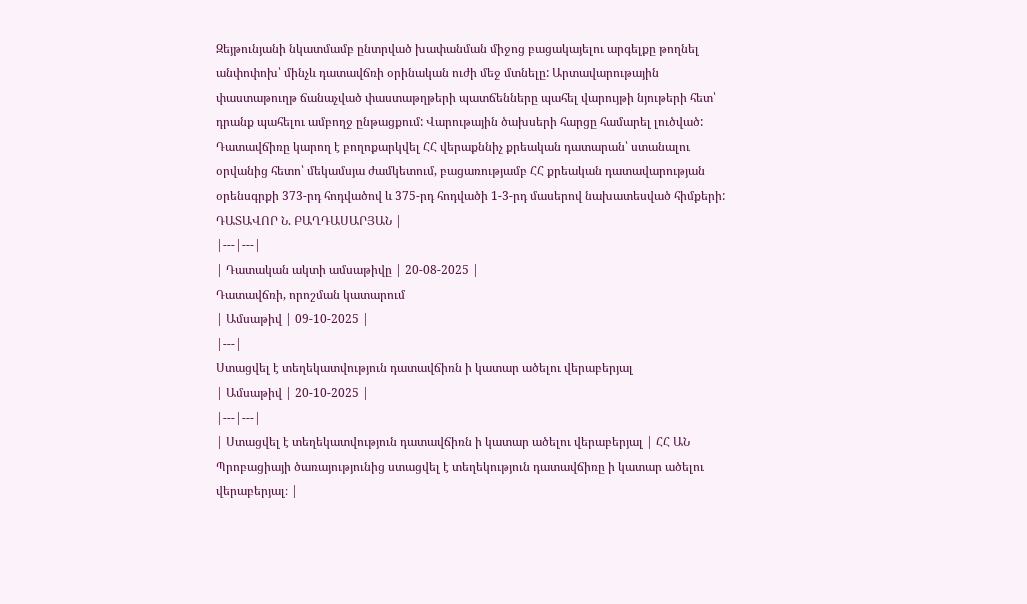Զեյթունյանի նկատմամբ ընտրված խափանման միջոց բացակայելու արգելքը թողնել անփոփոխ՝ մինչև դատավճռի օրինական ուժի մեջ մտնելը: Արտավարութային փաստաթուղթ ճանաչված փաստաթղթերի պատճենները պահել վարույթի նյութերի հետ՝ դրանք պահելու ամբողջ ընթացքում: Վարութային ծախսերի հարցը համարել լուծված: Դատավճիռը կարող է բողոքարկվել ՀՀ վերաքննիչ քրեական դատարան՝ ստանալու օրվանից հետո՝ մեկամսյա ժամկետում, բացառությամբ ՀՀ քրեական դատավարության օրենսգրքի 373-րդ հոդվածով և 375-րդ հոդվածի 1-3-րդ մասերով նախատեսված հիմքերի: ԴԱՏԱՎՈՐ Ն. ԲԱՂԴԱՍԱՐՅԱՆ |
|---|---|
| Դատական ակտի ամսաթիվը | 20-08-2025 |
Դատավճռի, որոշման կատարում
| Ամսաթիվ | 09-10-2025 |
|---|
Ստացվել է տեղեկատվություն դատավճիռն ի կատար ածելու վերաբերյալ
| Ամսաթիվ | 20-10-2025 |
|---|---|
| Ստացվել է տեղեկատվություն դատավճիռն ի կատար ածելու վերաբերյալ | ՀՀ ԱՆ Պրոբացիայի ծառայությունից ստացվել է տեղեկություն դատավճիռը ի կատար ածելու վերաբերյալ։ |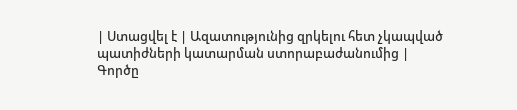| Ստացվել է | Ազատությունից զրկելու հետ չկապված պատիժների կատարման ստորաբաժանումից |
Գործը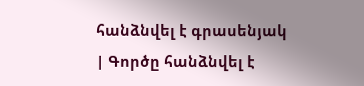հանձնվել է գրասենյակ
| Գործը հանձնվել է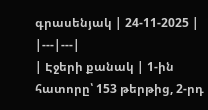գրասենյակ | 24-11-2025 |
|---|---|
| Էջերի քանակ | 1-ին հատորը՝ 153 թերթից, 2-րդ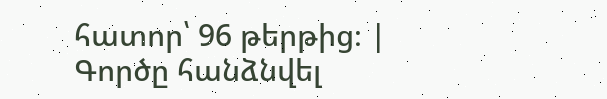հատոր՝ 96 թերթից։ |
Գործը հանձնվել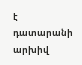է դատարանի արխիվ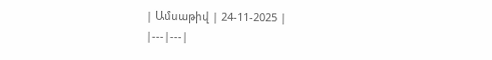| Ամսաթիվ | 24-11-2025 |
|---|---|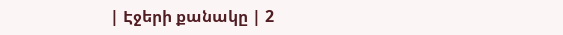| Էջերի քանակը | 2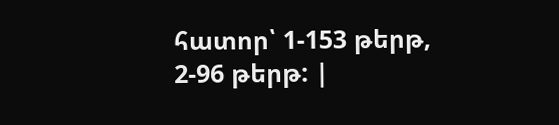հատոր՝ 1-153 թերթ, 2-96 թերթ: |